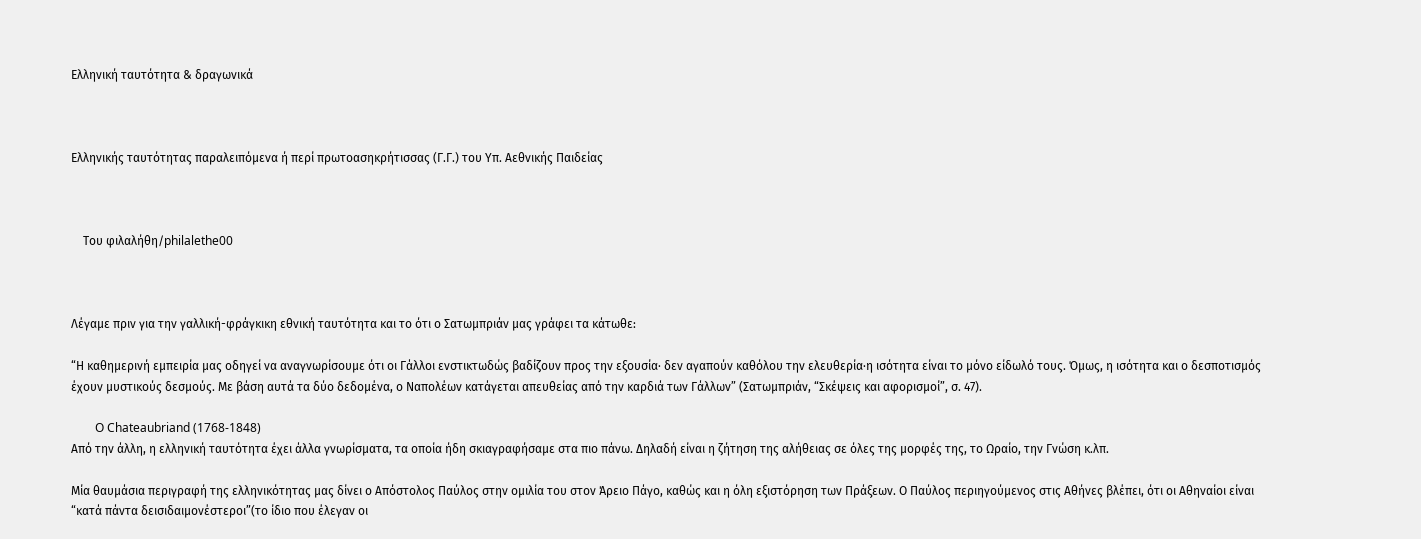Ελληνική ταυτότητα & δραγωνικά



Ελληνικής ταυτότητας παραλειπόμενα ή περί πρωτοασηκρήτισσας (Γ.Γ.) του Υπ. Αεθνικής Παιδείας



    Του φιλαλήθη/philalethe00



Λέγαμε πριν για την γαλλική-φράγκικη εθνική ταυτότητα και το ότι ο Σατωμπριάν μας γράφει τα κάτωθε:

“Η καθημερινή εμπειρία μας οδηγεί να αναγνωρίσουμε ότι οι Γάλλοι ενστικτωδώς βαδίζουν προς την εξουσία· δεν αγαπούν καθόλου την ελευθερία·η ισότητα είναι το μόνο είδωλό τους. Όμως, η ισότητα και ο δεσποτισμός έχουν μυστικούς δεσμούς. Με βάση αυτά τα δύο δεδομένα, ο Ναπολέων κατάγεται απευθείας από την καρδιά των Γάλλων” (Σατωμπριάν, “Σκέψεις και αφορισμοί”, σ. 47).

        O Chateaubriand (1768-1848)
Από την άλλη, η ελληνική ταυτότητα έχει άλλα γνωρίσματα, τα οποία ήδη σκιαγραφήσαμε στα πιο πάνω. Δηλαδή είναι η ζήτηση της αλήθειας σε όλες της μορφές της, το Ωραίο, την Γνώση κ.λπ.

Μία θαυμάσια περιγραφή της ελληνικότητας μας δίνει ο Απόστολος Παύλος στην ομιλία του στον Άρειο Πάγο, καθώς και η όλη εξιστόρηση των Πράξεων. Ο Παύλος περιηγούμενος στις Αθήνες βλέπει, ότι οι Αθηναίοι είναι “κατά πάντα δεισιδαιμονέστεροι”(το ίδιο που έλεγαν οι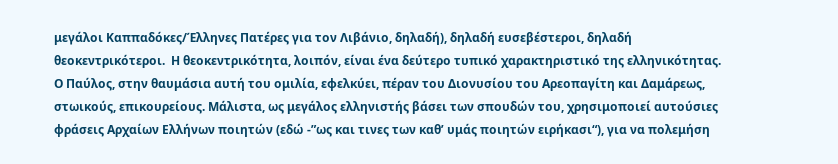μεγάλοι Καππαδόκες/Έλληνες Πατέρες για τον Λιβάνιο, δηλαδή), δηλαδή ευσεβέστεροι, δηλαδή θεοκεντρικότεροι.  Η θεοκεντρικότητα, λοιπόν, είναι ένα δεύτερο τυπικό χαρακτηριστικό της ελληνικότητας.  Ο Παύλος, στην θαυμάσια αυτή του ομιλία, εφελκύει, πέραν του Διονυσίου του Αρεοπαγίτη και Δαμάρεως, στωικούς, επικουρείους. Μάλιστα, ως μεγάλος ελληνιστής βάσει των σπουδών του, χρησιμοποιεί αυτούσιες φράσεις Αρχαίων Ελλήνων ποιητών (εδώ -”ως και τινες των καθ’ υμάς ποιητών ειρήκασι“), για να πολεμήση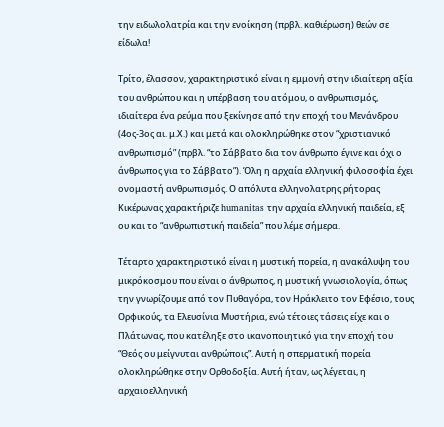την ειδωλολατρία και την ενοίκηση (πρβλ. καθιέρωση) θεών σε είδωλα!

Τρίτο, έλασσον, χαρακτηριστικό είναι η εμμονή στην ιδιαίτερη αξία του ανθρώπου και η υπέρβαση του ατόμου, ο ανθρωπισμός, ιδιαίτερα ένα ρεύμα που ξεκίνησε από την εποχή του Μενάνδρου (4ος-3ος αι. μ.Χ.) και μετά και ολοκληρώθηκε στον “χριστιανικό ανθρωπισμό” (πρβλ. “το Σάββατο δια τον άνθρωπο έγινε και όχι ο άνθρωπος για το Σάββατο”). Όλη η αρχαία ελληνική φιλοσοφία έχει ονομαστή ανθρωπισμός. Ο απόλυτα ελληνολατρης ρήτορας Κικέρωνας χαρακτήριζε humanitas την αρχαία ελληνική παιδεία, εξ ου και το “ανθρωπιστική παιδεία” που λέμε σήμερα.

Τέταρτο χαρακτηριστικό είναι η μυστική πορεία, η ανακάλυψη του μικρόκοσμου που είναι ο άνθρωπος, η μυστική γνωσιολογία, όπως την γνωρίζουμε από τον Πυθαγόρα, τον Ηράκλειτο τον Εφέσιο, τους Ορφικούς, τα Ελευσίνια Μυστήρια, ενώ τέτοιες τάσεις είχε και ο Πλάτωνας, που κατέληξε στο ικανοποιητικό για την εποχή του “Θεός ου μείγνυται ανθρώποις”. Αυτή η σπερματική πορεία ολοκληρώθηκε στην Ορθοδοξία. Αυτή ήταν, ως λέγεται, η αρχαιοελληνική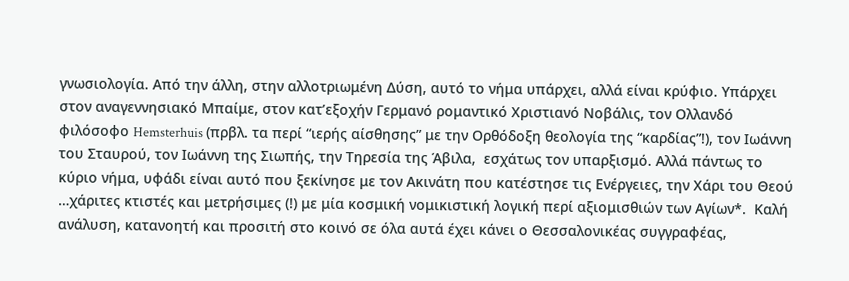γνωσιολογία. Από την άλλη, στην αλλοτριωμένη Δύση, αυτό το νήμα υπάρχει, αλλά είναι κρύφιο. Υπάρχει στον αναγεννησιακό Μπαίμε, στον κατ’εξοχήν Γερμανό ρομαντικό Χριστιανό Νοβάλις, τον Ολλανδό φιλόσοφο Hemsterhuis (πρβλ. τα περί “ιερής αίσθησης” με την Ορθόδοξη θεολογία της “καρδίας”!), τον Ιωάννη του Σταυρού, τον Ιωάννη της Σιωπής, την Τηρεσία της Άβιλα,  εσχάτως τον υπαρξισμό. Αλλά πάντως το κύριο νήμα, υφάδι είναι αυτό που ξεκίνησε με τον Ακινάτη που κατέστησε τις Ενέργειες, την Χάρι του Θεού …χάριτες κτιστές και μετρήσιμες (!) με μία κοσμική νομικιστική λογική περί αξιομισθιών των Αγίων*.  Καλή ανάλυση, κατανοητή και προσιτή στο κοινό σε όλα αυτά έχει κάνει ο Θεσσαλονικέας συγγραφέας,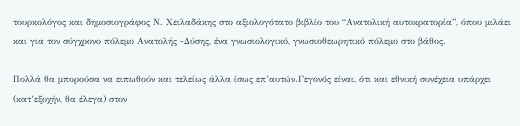τουρκολόγος και δημοσιογράφος Ν. Χειλαδάκης στο αξιολογότατο βιβλίο του “Ανατολική αυτοκρατορία”, όπου μιλάει και για τον σύγχρονο πόλεμο Ανατολής -Δύσης, ένα γνωσιολογικό, γνωσιοθεωρητικό πόλεμο στο βάθος.

Πολλά θα μπορούσα να ειπωθούν και τελείως άλλα ίσως επ’αυτών.Γεγονός είναι, ότι και εθνική συνέχεια υπάρχει (κατ’εξοχήν, θα έλεγα) στον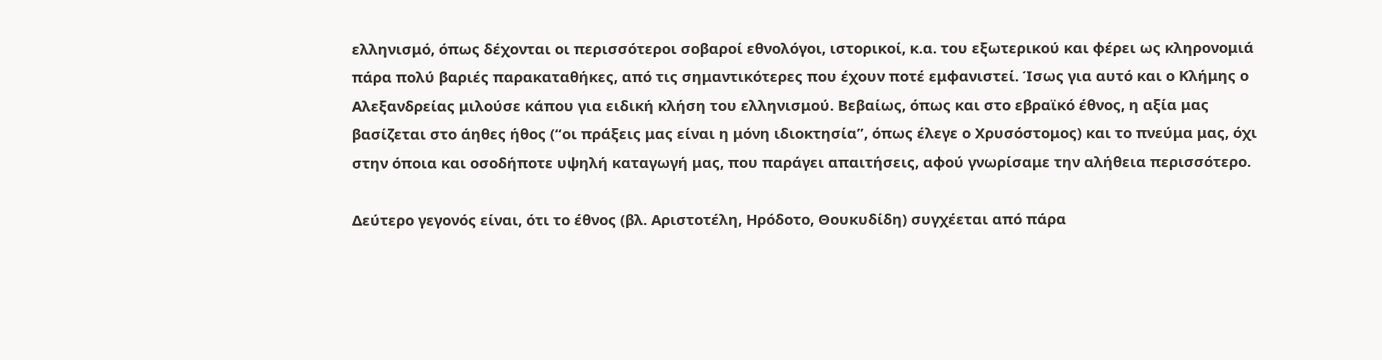ελληνισμό, όπως δέχονται οι περισσότεροι σοβαροί εθνολόγοι, ιστορικοί, κ.α. του εξωτερικού και φέρει ως κληρονομιά πάρα πολύ βαριές παρακαταθήκες, από τις σημαντικότερες που έχουν ποτέ εμφανιστεί. Ίσως για αυτό και ο Κλήμης ο Αλεξανδρείας μιλούσε κάπου για ειδική κλήση του ελληνισμού. Βεβαίως, όπως και στο εβραϊκό έθνος, η αξία μας βασίζεται στο άηθες ήθος (“οι πράξεις μας είναι η μόνη ιδιοκτησία”, όπως έλεγε ο Χρυσόστομος) και το πνεύμα μας, όχι στην όποια και οσοδήποτε υψηλή καταγωγή μας, που παράγει απαιτήσεις, αφού γνωρίσαμε την αλήθεια περισσότερο.

Δεύτερο γεγονός είναι, ότι το έθνος (βλ. Αριστοτέλη, Ηρόδοτο, Θουκυδίδη) συγχέεται από πάρα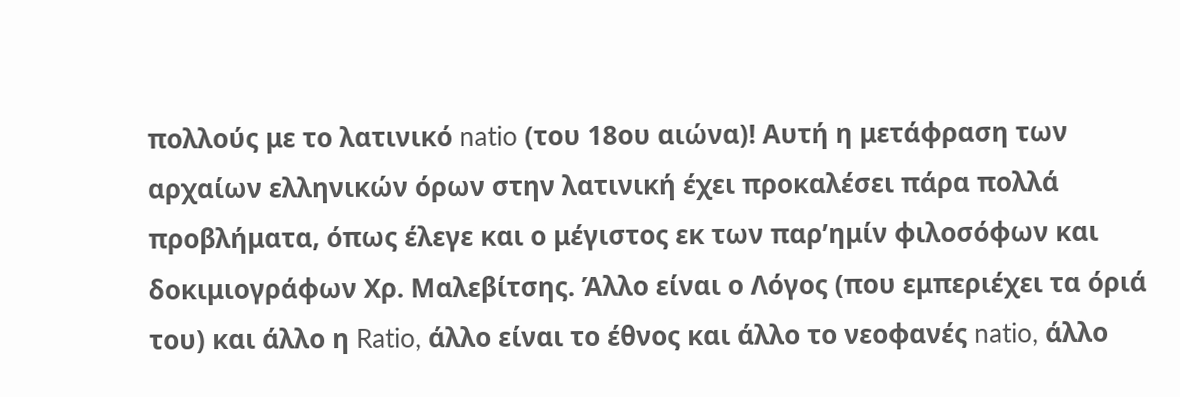πολλούς με το λατινικό natio (του 18ου αιώνα)! Αυτή η μετάφραση των αρχαίων ελληνικών όρων στην λατινική έχει προκαλέσει πάρα πολλά προβλήματα, όπως έλεγε και ο μέγιστος εκ των παρ’ημίν φιλοσόφων και δοκιμιογράφων Χρ. Μαλεβίτσης. Άλλο είναι ο Λόγος (που εμπεριέχει τα όριά του) και άλλο η Ratio, άλλο είναι το έθνος και άλλο το νεοφανές natio, άλλο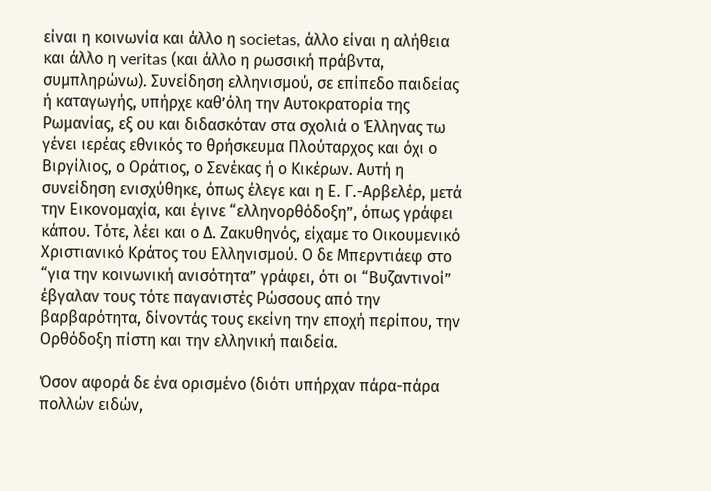είναι η κοινωνία και άλλο η societas, άλλο είναι η αλήθεια και άλλο η veritas (και άλλο η ρωσσική πράβντα, συμπληρώνω). Συνείδηση ελληνισμού, σε επίπεδο παιδείας ή καταγωγής, υπήρχε καθ’όλη την Αυτοκρατορία της Ρωμανίας, εξ ου και διδασκόταν στα σχολιά ο Έλληνας τω γένει ιερέας εθνικός το θρήσκευμα Πλούταρχος και όχι ο Βιργίλιος, ο Οράτιος, ο Σενέκας ή ο Κικέρων. Αυτή η συνείδηση ενισχύθηκε, όπως έλεγε και η Ε. Γ.-Αρβελέρ, μετά την Εικονομαχία, και έγινε “ελληνορθόδοξη”, όπως γράφει κάπου. Τότε, λέει και ο Δ. Ζακυθηνός, είχαμε το Οικουμενικό Χριστιανικό Κράτος του Ελληνισμού. Ο δε Μπερντιάεφ στο “για την κοινωνική ανισότητα” γράφει, ότι οι “Βυζαντινοί” έβγαλαν τους τότε παγανιστές Ρώσσους από την βαρβαρότητα, δίνοντάς τους εκείνη την εποχή περίπου, την Ορθόδοξη πίστη και την ελληνική παιδεία.

Όσον αφορά δε ένα ορισμένο (διότι υπήρχαν πάρα-πάρα πολλών ειδών,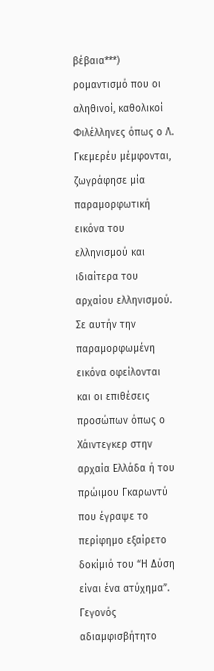βέβαια***) ρομαντισμό που οι αληθινοί, καθολικοί Φιλέλληνες όπως ο Λ. Γκεμερέυ μέμφονται, ζωγράφησε μία παραμορφωτική εικόνα του ελληνισμού και ιδιαίτερα του αρχαίου ελληνισμού. Σε αυτήν την παραμορφωμένη εικόνα οφείλονται και οι επιθέσεις προσώπων όπως ο Χάιντεγκερ στην αρχαία Ελλάδα ή του πρώιμου Γκαρωντύ που έγραψε το περίφημο εξαίρετο δοκίμιό του “Η Δύση είναι ένα ατύχημα”.  Γεγονός αδιαμφισβήτητο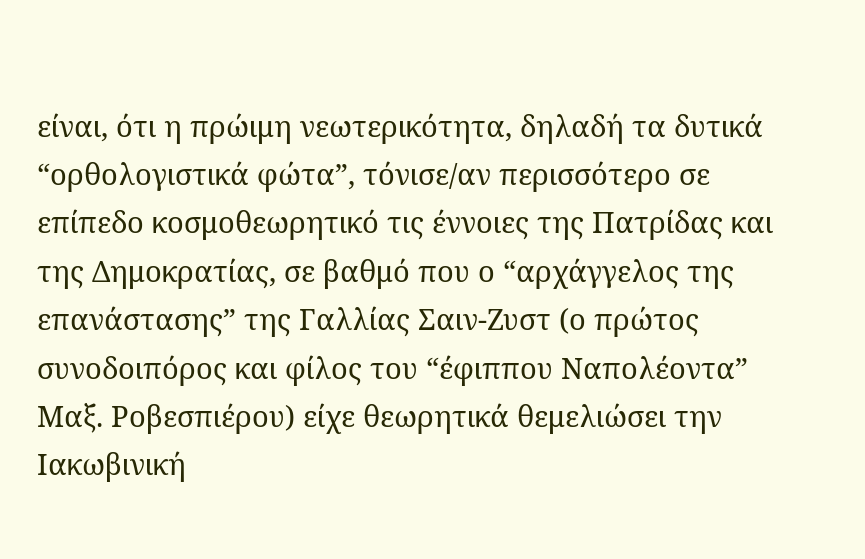είναι, ότι η πρώιμη νεωτερικότητα, δηλαδή τα δυτικά “ορθολογιστικά φώτα”, τόνισε/αν περισσότερο σε επίπεδο κοσμοθεωρητικό τις έννοιες της Πατρίδας και της Δημοκρατίας, σε βαθμό που ο “αρχάγγελος της επανάστασης” της Γαλλίας Σαιν-Ζυστ (ο πρώτος συνοδοιπόρος και φίλος του “έφιππου Ναπολέοντα”  Μαξ. Ροβεσπιέρου) είχε θεωρητικά θεμελιώσει την Ιακωβινική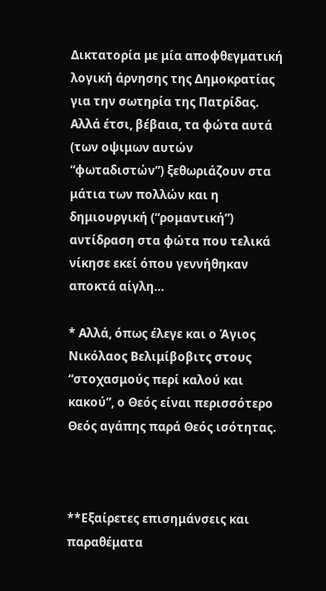Δικτατορία με μία αποφθεγματική λογική άρνησης της Δημοκρατίας για την σωτηρία της Πατρίδας. Αλλά έτσι, βέβαια, τα φώτα αυτά (των οψιμων αυτών “φωταδιστών”) ξεθωριάζουν στα μάτια των πολλών και η δημιουργική (“ρομαντική”) αντίδραση στα φώτα που τελικά νίκησε εκεί όπου γεννήθηκαν αποκτά αίγλη…

* Αλλά, όπως έλεγε και ο Άγιος Νικόλαος Βελιμίβοβιτς στους “στοχασμούς περί καλού και κακού”, ο Θεός είναι περισσότερο Θεός αγάπης παρά Θεός ισότητας.



**Εξαίρετες επισημάνσεις και παραθέματα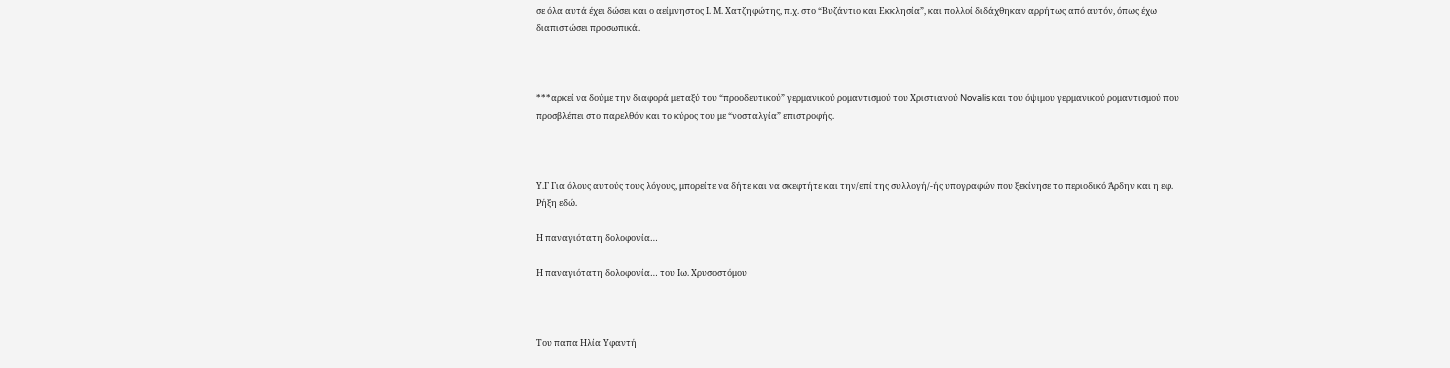σε όλα αυτά έχει δώσει και ο αείμνηστος Ι. Μ. Χατζηφώτης, π.χ. στο “Βυζάντιο και Εκκλησία”, και πολλοί διδάχθηκαν αρρήτως από αυτόν, όπως έχω διαπιστώσει προσωπικά.



***αρκεί να δούμε την διαφορά μεταξύ του “προοδευτικού” γερμανικού ρομαντισμού του Χριστιανού Novalis και του όψιμου γερμανικού ρομαντισμού που προσβλέπει στο παρελθόν και το κύρος του με “νοσταλγία” επιστροφής.



Υ.Γ Για όλους αυτούς τους λόγους, μπορείτε να δήτε και να σκεφτήτε και την/επί της συλλογή/-ής υπογραφών που ξεκίνησε το περιοδικό Άρδην και η εφ. Ρήξη εδώ.

Η παναγιότατη δολοφονία…

Η παναγιότατη δολοφονία… του Ιω. Χρυσοστόμου



Του παπα Ηλία Υφαντή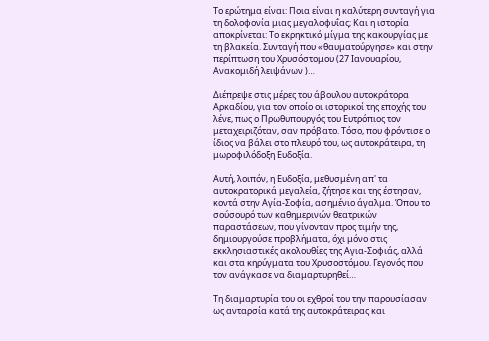Το ερώτημα είναι: Ποια είναι η καλύτερη συνταγή για τη δολοφονία μιας μεγαλοφυΐας; Και η ιστορία αποκρίνεται: Το εκρηκτικό μίγμα της κακουργίας με τη βλακεία. Συνταγή που «θαυματούργησε» και στην περίπτωση του Χρυσόστομου (27 Ιανουαρίου, Ανακομιδή λειψάνων )…

Διέπρεψε στις μέρες του άβουλου αυτοκράτορα Αρκαδίου, για τον οποίο οι ιστορικοί της εποχής του λένε, πως ο Πρωθυπουργός του Ευτρόπιος τον μεταχειριζόταν, σαν πρόβατο. Τόσο, που φρόντισε ο ίδιος να βάλει στο πλευρό του, ως αυτοκράτειρα, τη μωροφιλόδοξη Ευδοξία.

Αυτή, λοιπόν, η Ευδοξία, μεθυσμένη απ' τα αυτοκρατορικά μεγαλεία, ζήτησε και της έστησαν, κοντά στην Αγία-Σοφία, ασημένιο άγαλμα. Όπου το σούσουρό των καθημερινών θεατρικών παραστάσεων, που γίνονταν προς τιμήν της, δημιουργούσε προβλήματα, όχι μόνο στις εκκλησιαστικές ακολουθίες της Αγια-Σοφιάς, αλλά και στα κηρύγματα του Χρυσοστόμου. Γεγονός που τον ανάγκασε να διαμαρτυρηθεί…

Τη διαμαρτυρία του οι εχθροί του την παρουσίασαν ως ανταρσία κατά της αυτοκράτειρας και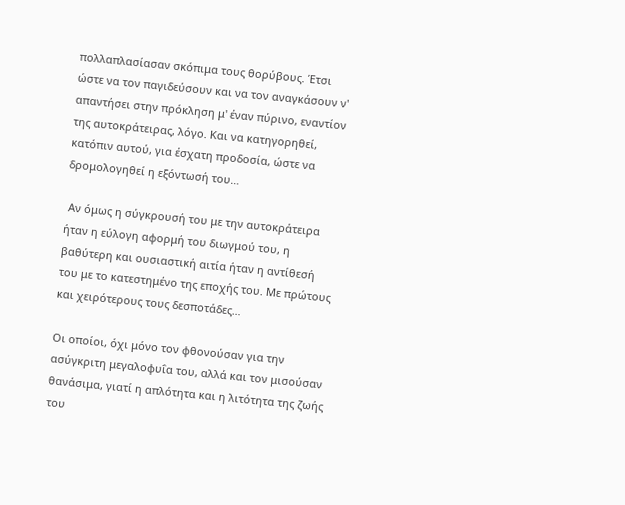πολλαπλασίασαν σκόπιμα τους θορύβους. Έτσι ώστε να τον παγιδεύσουν και να τον αναγκάσουν ν' απαντήσει στην πρόκληση μ' έναν πύρινο, εναντίον της αυτοκράτειρας, λόγο. Και να κατηγορηθεί, κατόπιν αυτού, για έσχατη προδοσία, ώστε να δρομολογηθεί η εξόντωσή του…

 Αν όμως η σύγκρουσή του με την αυτοκράτειρα ήταν η εύλογη αφορμή του διωγμού του, η βαθύτερη και ουσιαστική αιτία ήταν η αντίθεσή του με το κατεστημένο της εποχής του. Με πρώτους και χειρότερους τους δεσποτάδες…

Οι οποίοι, όχι μόνο τον φθονούσαν για την ασύγκριτη μεγαλοφυΐα του, αλλά και τον μισούσαν θανάσιμα, γιατί η απλότητα και η λιτότητα της ζωής του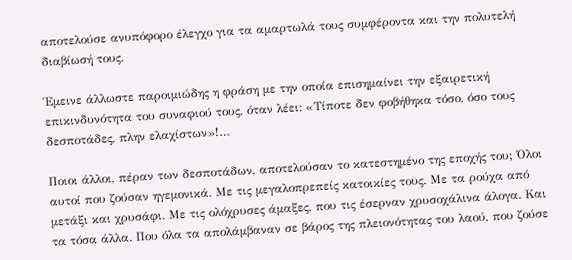αποτελούσε ανυπόφορο έλεγχο για τα αμαρτωλά τους συμφέροντα και την πολυτελή διαβίωσή τους.

Έμεινε άλλωστε παροιμιώδης η φράση με την οποία επισημαίνει την εξαιρετική επικινδυνότητα του συναφιού τους, όταν λέει: «Τίποτε δεν φοβήθηκα τόσο, όσο τους δεσποτάδες, πλην ελαχίστων»!…

Ποιοι άλλοι, πέραν των δεσποτάδων, αποτελούσαν το κατεστημένο της εποχής του; Όλοι αυτοί που ζούσαν ηγεμονικά. Με τις μεγαλοπρεπείς κατοικίες τους. Με τα ρούχα από μετάξι και χρυσάφι. Με τις ολόχρυσες άμαξες, που τις έσερναν χρυσοχάλινα άλογα. Και τα τόσα άλλα. Που όλα τα απολάμβαναν σε βάρος της πλειονότητας του λαού, που ζούσε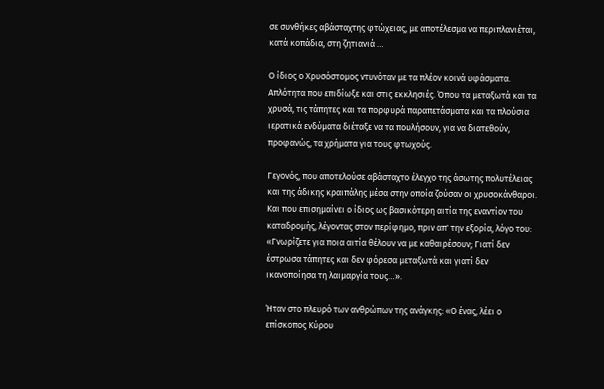σε συνθήκες αβάσταχτης φτώχειας, με αποτέλεσμα να περιπλανιέται, κατά κοπάδια, στη ζητιανιά …

Ο ίδιος ο Χρυσόστομος ντυνόταν με τα πλέον κοινά υφάσματα. Απλότητα που επιδίωξε και στις εκκλησιές. Όπου τα μεταξωτά και τα χρυσά, τις τάπητες και τα πορφυρά παραπετάσματα και τα πλούσια ιερατικά ενδύματα διέταξε να τα πουλήσουν, για να διατεθούν, προφανώς, τα χρήματα για τους φτωχούς.

Γεγονός, που αποτελούσε αβάσταχτο έλεγχο της άσωτης πολυτέλειας και της άδικης κραιπάλης μέσα στην οποία ζούσαν οι χρυσοκάνθαροι. Και που επισημαίνει ο ίδιος ως βασικότερη αιτία της εναντίον του καταδρομής, λέγοντας στον περίφημο, πριν απ' την εξορία, λόγο του: «Γνωρίζετε για ποια αιτία θέλουν να με καθαιρέσουν; Γιατί δεν έστρωσα τάπητες και δεν φόρεσα μεταξωτά και γιατί δεν ικανοποίησα τη λαιμαργία τους…».

Ήταν στο πλευρό των ανθρώπων της ανάγκης: «Ο ένας, λέει ο επίσκοπος Κύρου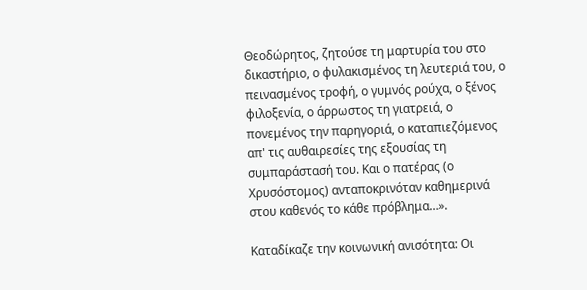Θεοδώρητος, ζητούσε τη μαρτυρία του στο δικαστήριο, ο φυλακισμένος τη λευτεριά του, ο πεινασμένος τροφή, ο γυμνός ρούχα, ο ξένος φιλοξενία, ο άρρωστος τη γιατρειά, ο πονεμένος την παρηγοριά, ο καταπιεζόμενος απ' τις αυθαιρεσίες της εξουσίας τη συμπαράστασή του. Και ο πατέρας (ο Χρυσόστομος) ανταποκρινόταν καθημερινά στου καθενός το κάθε πρόβλημα…».

Καταδίκαζε την κοινωνική ανισότητα: Οι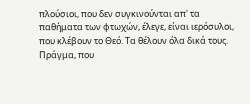πλούσιοι, που δεν συγκινούνται απ' τα παθήματα των φτωχών, έλεγε, είναι ιερόσυλοι, που κλέβουν το Θεό. Τα θέλουν όλα δικά τους. Πράγμα, που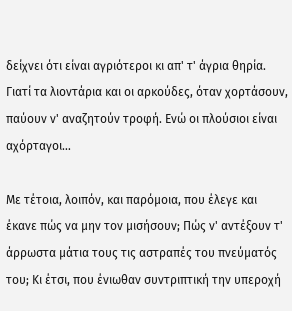δείχνει ότι είναι αγριότεροι κι απ' τ' άγρια θηρία. Γιατί τα λιοντάρια και οι αρκούδες, όταν χορτάσουν, παύουν ν' αναζητούν τροφή. Ενώ οι πλούσιοι είναι αχόρταγοι…

Με τέτοια, λοιπόν, και παρόμοια, που έλεγε και έκανε πώς να μην τον μισήσουν; Πώς ν' αντέξουν τ' άρρωστα μάτια τους τις αστραπές του πνεύματός του; Κι έτσι, που ένιωθαν συντριπτική την υπεροχή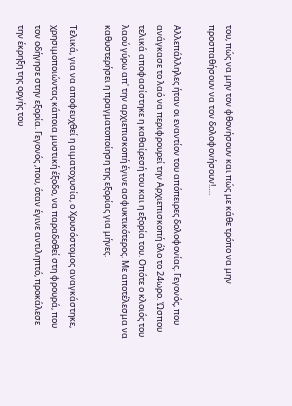του, πώς να μην τον φθονήσουν και πώς με κάθε τρόπο να μην προσπαθήσουν να τον δολοφονήσουν!….

Αλλεπάλληλες ήταν οι εναντίον του απόπειρες δολοφονίας. Γεγονός, που ανάγκασε το λαό να περιφρουρεί την Αρχιεπισκοπή όλο το 24ωρο. Ώσπου τελικά αποφασίστηκε η καθαίρεσή του και η εξορία του. Οπότε ο κλοιός του λαού γύρω απ' την αρχιεπισκοπή έγινε ασφυκτικότερος. Με αποτέλεσμα να καθυστερήσει η πραγματοποίηση της εξορίας για μήνες.

Τελικά, για να αποφευχθεί η αιματοχυσία, ο Χρυσόστομος αναγκάστηκε, χρησιμοποιώντας κάποια μυστική έξοδο, να παραδοθεί στη φρουρά, που τον οδήγησε στην εξορία. Γεγονός ,που, όταν έγινε αντιληπτό, προκάλεσε την έκρηξη της οργής του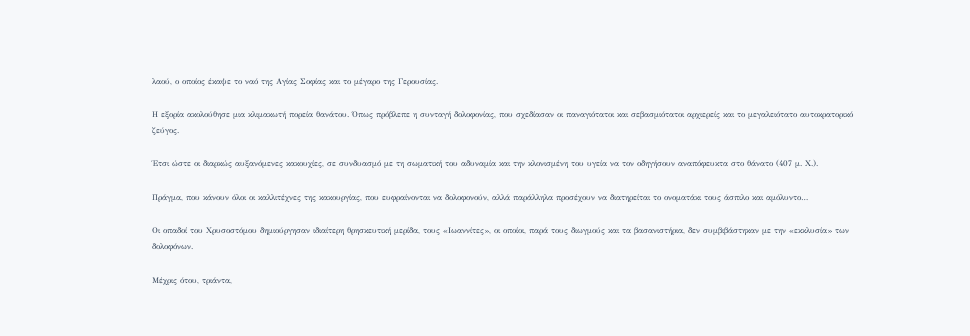λαού, ο οποίος έκαψε το ναό της Αγίας Σοφίας και το μέγαρο της Γερουσίας.

Η εξορία ακολούθησε μια κλιμακωτή πορεία θανάτου. Όπως πρόβλεπε η συνταγή δολοφονίας, που σχεδίασαν οι παναγιότατοι και σεβασμιότατοι αρχιερείς και το μεγαλειότατο αυτοκρατορικό ζεύγος.

Έτσι ώστε οι διαρκώς αυξανόμενες κακουχίες, σε συνδυασμό με τη σωματική του αδυναμία και την κλονισμένη του υγεία να τον οδηγήσουν αναπόφευκτα στο θάνατο (407 μ. Χ.).

Πράγμα, που κάνουν όλοι οι καλλιτέχνες της κακουργίας, που ευφραίνονται να δολοφονούν, αλλά παράλληλα προσέχουν να διατηρείται το ονοματάκι τους άσπιλο και αμόλυντο…

Οι οπαδοί του Χρυσοστόμου δημιούργησαν ιδιαίτερη θρησκευτική μερίδα, τους «Ιωαννίτες», οι οποίοι, παρά τους διωγμούς και τα βασανιστήρια, δεν συμβιβάστηκαν με την «εκκλυσία» των δολοφόνων.

Μέχρις ότου, τριάντα,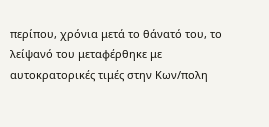περίπου, χρόνια μετά το θάνατό του, το λείψανό του μεταφέρθηκε με αυτοκρατορικές τιμές στην Κων/πολη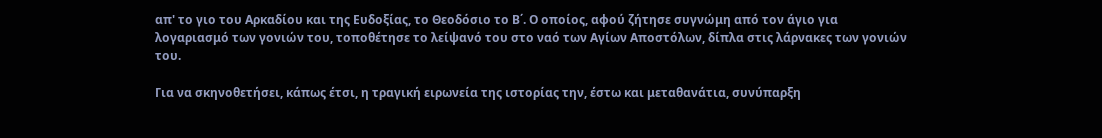απ' το γιο του Αρκαδίου και της Ευδοξίας, το Θεοδόσιο το Β΄. Ο οποίος, αφού ζήτησε συγνώμη από τον άγιο για λογαριασμό των γονιών του, τοποθέτησε το λείψανό του στο ναό των Αγίων Αποστόλων, δίπλα στις λάρνακες των γονιών του.

Για να σκηνοθετήσει, κάπως έτσι, η τραγική ειρωνεία της ιστορίας την, έστω και μεταθανάτια, συνύπαρξη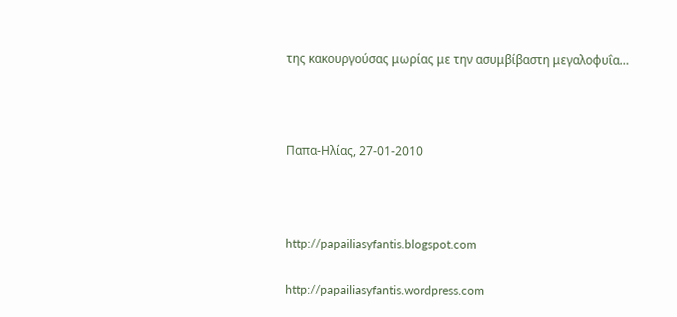της κακουργούσας μωρίας με την ασυμβίβαστη μεγαλοφυΐα…



Παπα-Ηλίας, 27-01-2010



http://papailiasyfantis.blogspot.com

http://papailiasyfantis.wordpress.com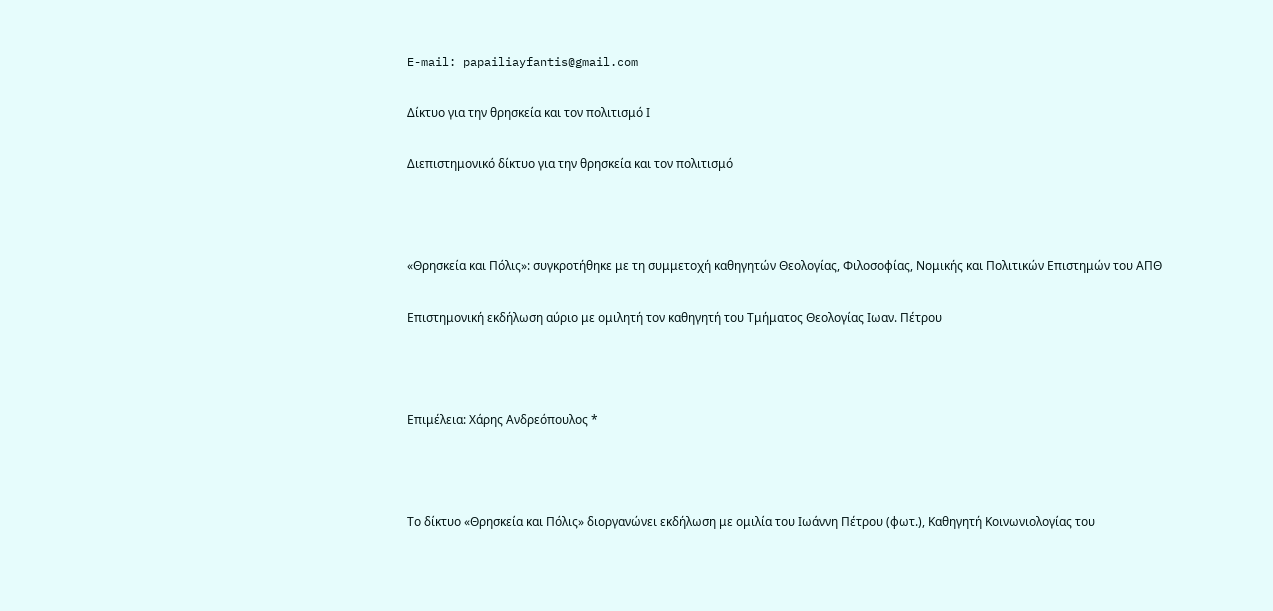E-mail: papailiayfantis@gmail.com

Δίκτυο για την θρησκεία και τον πολιτισμό Ι

Διεπιστημονικό δίκτυο για την θρησκεία και τον πολιτισμό



«Θρησκεία και Πόλις»: συγκροτήθηκε με τη συμμετοχή καθηγητών Θεολογίας, Φιλοσοφίας, Νομικής και Πολιτικών Επιστημών του ΑΠΘ

Επιστημονική εκδήλωση αύριο με ομιλητή τον καθηγητή του Τμήματος Θεολογίας Ιωαν. Πέτρου



Επιμέλεια: Χάρης Ανδρεόπουλος *



Το δίκτυο «Θρησκεία και Πόλις» διοργανώνει εκδήλωση με ομιλία του Ιωάννη Πέτρου (φωτ.), Καθηγητή Κοινωνιολογίας του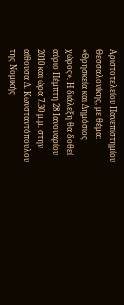Αριστοτελείου Πανεπιστημίου Θεσσαλονίκης, με θέμα:  «Θρησκεία και Δημόσιος χώρος». Η διάλεξη θα δοθεί αύριο Πέμπτη 28 Ιανουαρίου 2010 και ώρα 7.30 μ.μ. στην αίθουσα Δ. Κωνσταντόπουλου της Νομικής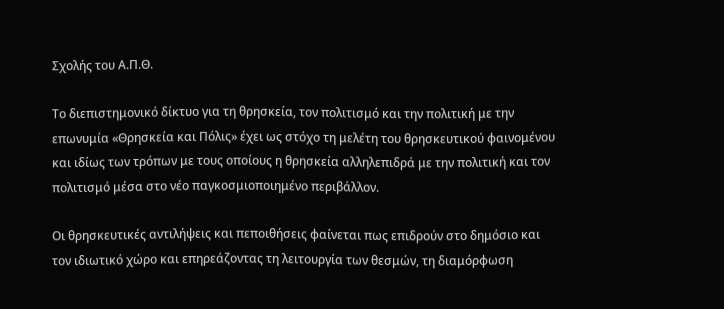Σχολής του Α.Π.Θ.

Το διεπιστημονικό δίκτυο για τη θρησκεία, τον πολιτισμό και την πολιτική με την επωνυμία «Θρησκεία και Πόλις» έχει ως στόχο τη μελέτη του θρησκευτικού φαινομένου και ιδίως των τρόπων με τους οποίους η θρησκεία αλληλεπιδρά με την πολιτική και τον πολιτισμό μέσα στο νέο παγκοσμιοποιημένο περιβάλλον.

Οι θρησκευτικές αντιλήψεις και πεποιθήσεις φαίνεται πως επιδρούν στο δημόσιο και τον ιδιωτικό χώρο και επηρεάζοντας τη λειτουργία των θεσμών, τη διαμόρφωση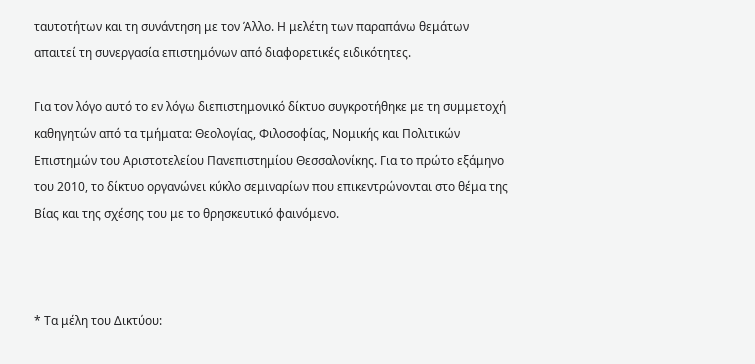ταυτοτήτων και τη συνάντηση με τον Άλλο. Η μελέτη των παραπάνω θεμάτων απαιτεί τη συνεργασία επιστημόνων από διαφορετικές ειδικότητες.

Για τον λόγο αυτό το εν λόγω διεπιστημονικό δίκτυο συγκροτήθηκε με τη συμμετοχή καθηγητών από τα τμήματα: Θεολογίας, Φιλοσοφίας, Νομικής και Πολιτικών Επιστημών του Αριστοτελείου Πανεπιστημίου Θεσσαλονίκης. Για το πρώτο εξάμηνο του 2010, το δίκτυο οργανώνει κύκλο σεμιναρίων που επικεντρώνονται στο θέμα της Βίας και της σχέσης του με το θρησκευτικό φαινόμενο.



* Τα μέλη του Δικτύου: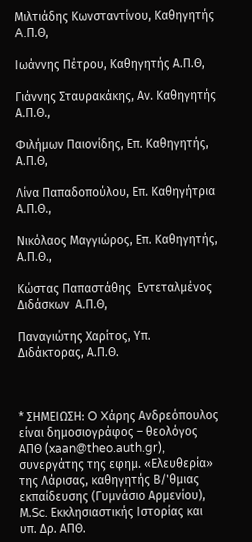Μιλτιάδης Κωνσταντίνου, Καθηγητής A.Π.Θ,

Ιωάννης Πέτρου, Καθηγητής Α.Π.Θ,

Γιάννης Σταυρακάκης, Αν. Καθηγητής Α.Π.Θ.,

Φιλήμων Παιονίδης, Επ. Καθηγητής, Α.Π.Θ,

Λίνα Παπαδοπούλου, Επ. Καθηγήτρια Α.Π.Θ.,

Νικόλαος Μαγγιώρος, Επ. Καθηγητής, Α.Π.Θ.,

Κώστας Παπαστάθης  Εντεταλμένος Διδάσκων  Α.Π.Θ,

Παναγιώτης Χαρίτος, Υπ. Διδάκτορας, Α.Π.Θ.



* ΣΗΜΕΙΩΣΗ: O Xάρης Ανδρεόπουλος είναι δημοσιογράφος – θεολόγος ΑΠΘ (xaan@theo.auth.gr), συνεργάτης της εφημ. «Ελευθερία» της Λάρισας, καθηγητής Β/'θμιας εκπαίδευσης (Γυμνάσιο Αρμενίου), Μ.Sc. Εκκλησιαστικής Ιστορίας και υπ. Δρ. ΑΠΘ.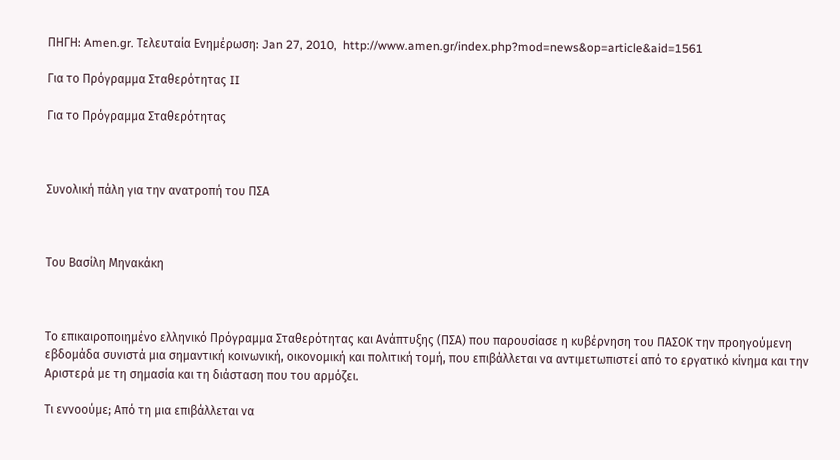ΠΗΓΗ: Amen.gr. Τελευταία Ενημέρωση: Jan 27, 2010,  http://www.amen.gr/index.php?mod=news&op=article&aid=1561

Για το Πρόγραμμα Σταθερότητας II

Για το Πρόγραμμα Σταθερότητας



Συνολική πάλη για την ανατροπή του ΠΣΑ



Του Βασίλη Μηνακάκη



Το επικαιροποιημένο ελληνικό Πρόγραμμα Σταθερότητας και Ανάπτυξης (ΠΣΑ) που παρουσίασε η κυβέρνηση του ΠΑΣΟΚ την προηγούμενη εβδομάδα συνιστά μια σημαντική κοινωνική, οικονομική και πολιτική τομή, που επιβάλλεται να αντιμετωπιστεί από το εργατικό κίνημα και την Αριστερά με τη σημασία και τη διάσταση που του αρμόζει.

Τι εννοούμε; Από τη μια επιβάλλεται να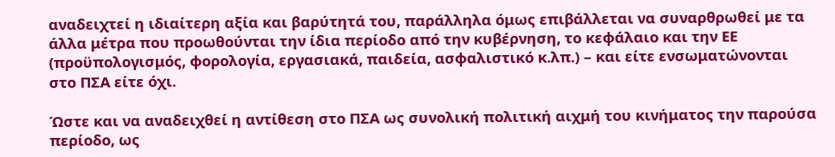αναδειχτεί η ιδιαίτερη αξία και βαρύτητά του, παράλληλα όμως επιβάλλεται να συναρθρωθεί με τα άλλα μέτρα που προωθούνται την ίδια περίοδο από την κυβέρνηση, το κεφάλαιο και την ΕΕ (προϋπολογισμός, φορολογία, εργασιακά, παιδεία, ασφαλιστικό κ.λπ.) – και είτε ενσωματώνονται στο ΠΣΑ είτε όχι.

Ώστε και να αναδειχθεί η αντίθεση στο ΠΣΑ ως συνολική πολιτική αιχμή του κινήματος την παρούσα περίοδο, ως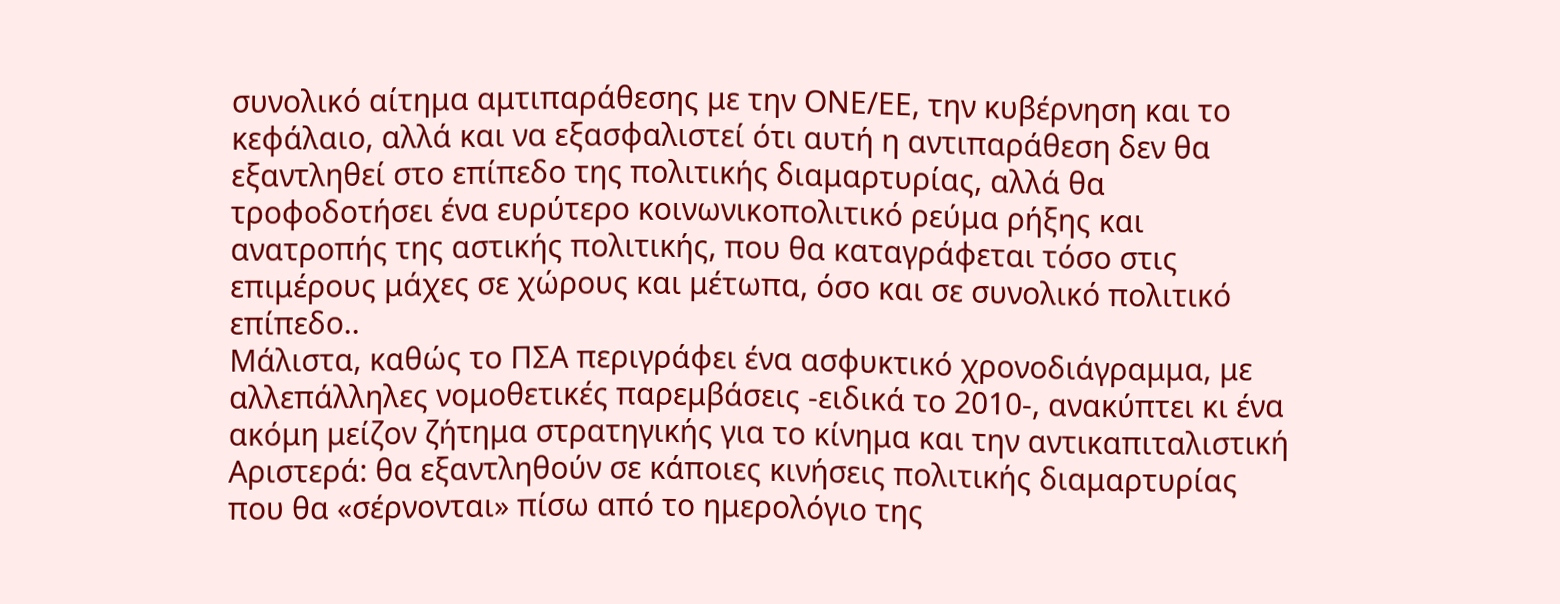συνολικό αίτημα αμτιπαράθεσης με την ΟΝΕ/ΕΕ, την κυβέρνηση και το κεφάλαιο, αλλά και να εξασφαλιστεί ότι αυτή η αντιπαράθεση δεν θα εξαντληθεί στο επίπεδο της πολιτικής διαμαρτυρίας, αλλά θα τροφοδοτήσει ένα ευρύτερο κοινωνικοπολιτικό ρεύμα ρήξης και ανατροπής της αστικής πολιτικής, που θα καταγράφεται τόσο στις επιμέρους μάχες σε χώρους και μέτωπα, όσο και σε συνολικό πολιτικό επίπεδο..
Μάλιστα, καθώς το ΠΣΑ περιγράφει ένα ασφυκτικό χρονοδιάγραμμα, με αλλεπάλληλες νομοθετικές παρεμβάσεις -ειδικά το 2010-, ανακύπτει κι ένα ακόμη μείζον ζήτημα στρατηγικής για το κίνημα και την αντικαπιταλιστική Αριστερά: θα εξαντληθούν σε κάποιες κινήσεις πολιτικής διαμαρτυρίας που θα «σέρνονται» πίσω από το ημερολόγιο της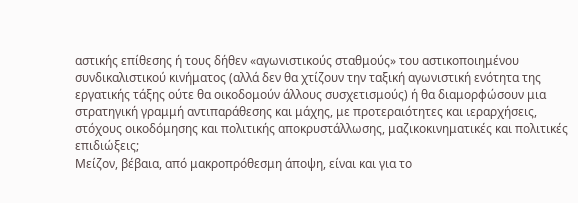αστικής επίθεσης ή τους δήθεν «αγωνιστικούς σταθμούς» του αστικοποιημένου συνδικαλιστικού κινήματος (αλλά δεν θα χτίζουν την ταξική αγωνιστική ενότητα της εργατικής τάξης ούτε θα οικοδομούν άλλους συσχετισμούς) ή θα διαμορφώσουν μια στρατηγική γραμμή αντιπαράθεσης και μάχης, με προτεραιότητες και ιεραρχήσεις, στόχους οικοδόμησης και πολιτικής αποκρυστάλλωσης, μαζικοκινηματικές και πολιτικές επιδιώξεις;
Μείζον, βέβαια, από μακροπρόθεσμη άποψη, είναι και για το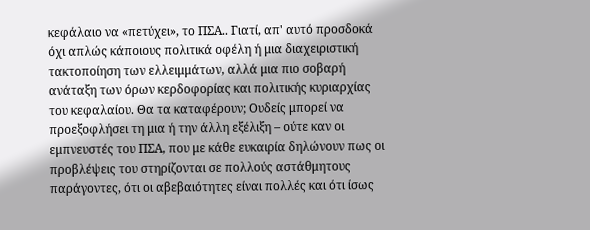κεφάλαιο να «πετύχει», το ΠΣΑ.. Γιατί, απ' αυτό προσδοκά όχι απλώς κάποιους πολιτικά οφέλη ή μια διαχειριστική τακτοποίηση των ελλειμμάτων, αλλά μια πιο σοβαρή ανάταξη των όρων κερδοφορίας και πολιτικής κυριαρχίας του κεφαλαίου. Θα τα καταφέρουν; Ουδείς μπορεί να προεξοφλήσει τη μια ή την άλλη εξέλιξη – ούτε καν οι εμπνευστές του ΠΣΑ, που με κάθε ευκαιρία δηλώνουν πως οι προβλέψεις του στηρίζονται σε πολλούς αστάθμητους παράγοντες, ότι οι αβεβαιότητες είναι πολλές και ότι ίσως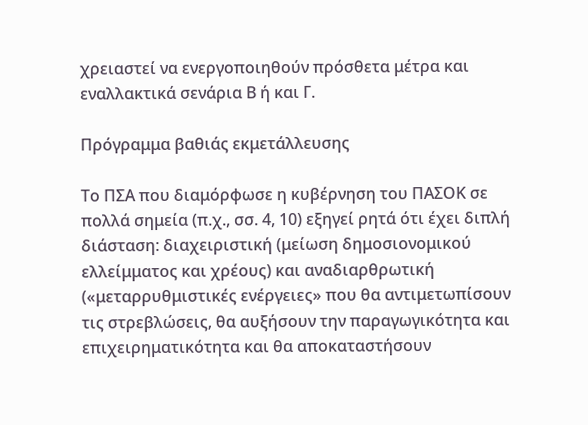χρειαστεί να ενεργοποιηθούν πρόσθετα μέτρα και εναλλακτικά σενάρια Β ή και Γ.

Πρόγραμμα βαθιάς εκμετάλλευσης

Το ΠΣΑ που διαμόρφωσε η κυβέρνηση του ΠΑΣΟΚ σε πολλά σημεία (π.χ., σσ. 4, 10) εξηγεί ρητά ότι έχει διπλή διάσταση: διαχειριστική (μείωση δημοσιονομικού ελλείμματος και χρέους) και αναδιαρθρωτική («μεταρρυθμιστικές ενέργειες» που θα αντιμετωπίσουν τις στρεβλώσεις, θα αυξήσουν την παραγωγικότητα και επιχειρηματικότητα και θα αποκαταστήσουν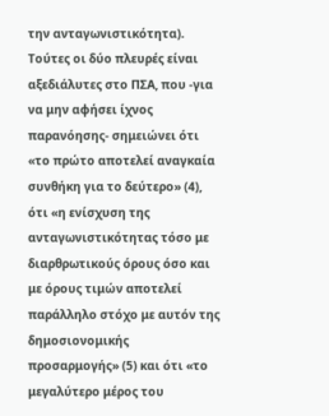την ανταγωνιστικότητα).
Τούτες οι δύο πλευρές είναι αξεδιάλυτες στο ΠΣΑ, που -για να μην αφήσει ίχνος παρανόησης- σημειώνει ότι «το πρώτο αποτελεί αναγκαία συνθήκη για το δεύτερο» (4), ότι «η ενίσχυση της ανταγωνιστικότητας τόσο με διαρθρωτικούς όρους όσο και με όρους τιμών αποτελεί παράλληλο στόχο με αυτόν της δημοσιονομικής προσαρμογής» (5) και ότι «το μεγαλύτερο μέρος του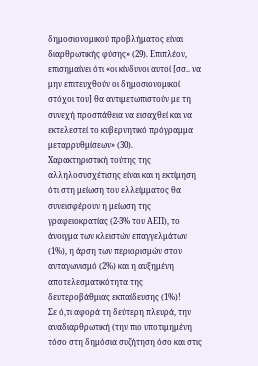δημοσιονομικού προβλήματος είναι διαρθρωτικής φύσης» (29). Επιπλέον, επισημαίνει ότι «οι κίνδυνοι αυτοί [σσ.. να μην επιτευχθούν οι δημοσιονομικοί στόχοι του] θα αντιμετωπιστούν με τη συνεχή προσπάθεια να εισαχθεί και να εκτελεστεί το κυβερνητικό πρόγραμμα μεταρρυθμίσεων» (30).
Χαρακτηριστική τούτης της αλληλοσυσχέτισης είναι και η εκτίμηση ότι στη μείωση του ελλείμματος θα συνεισφέρουν η μείωση της γραφειοκρατίας (2-3% του ΑΕΠ), το άνοιγμα των κλειστών επαγγελμάτων (1%), η άρση των περιορισμών στον ανταγωνισμό (2%) και η αυξημένη αποτελεσματικότητα της δευτεροβάθμιας εκπαίδευσης (1%)!
Σε ό,τι αφορά τη δεύτερη πλευρά, την αναδιαρθρωτική (την πιο υποτιμημένη τόσο στη δημόσια συζήτηση όσο και στις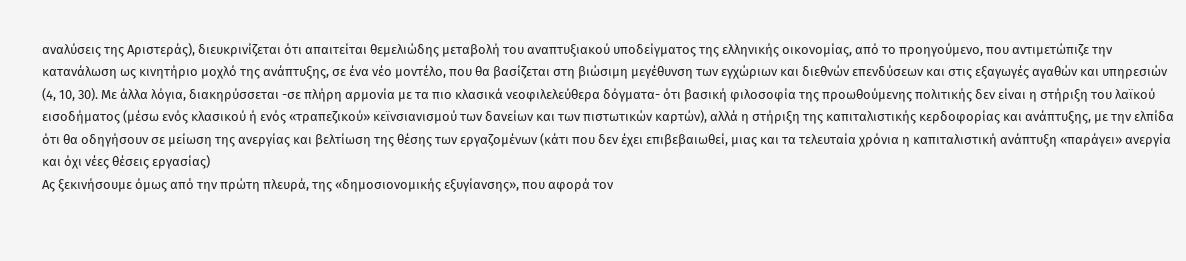αναλύσεις της Αριστεράς), διευκρινίζεται ότι απαιτείται θεμελιώδης μεταβολή του αναπτυξιακού υποδείγματος της ελληνικής οικονομίας, από το προηγούμενο, που αντιμετώπιζε την κατανάλωση ως κινητήριο μοχλό της ανάπτυξης, σε ένα νέο μοντέλο, που θα βασίζεται στη βιώσιμη μεγέθυνση των εγχώριων και διεθνών επενδύσεων και στις εξαγωγές αγαθών και υπηρεσιών (4, 10, 30). Με άλλα λόγια, διακηρύσσεται -σε πλήρη αρμονία με τα πιο κλασικά νεοφιλελεύθερα δόγματα- ότι βασική φιλοσοφία της προωθούμενης πολιτικής δεν είναι η στήριξη του λαϊκού εισοδήματος (μέσω ενός κλασικού ή ενός «τραπεζικού» κεϊνσιανισμού των δανείων και των πιστωτικών καρτών), αλλά η στήριξη της καπιταλιστικής κερδοφορίας και ανάπτυξης, με την ελπίδα ότι θα οδηγήσουν σε μείωση της ανεργίας και βελτίωση της θέσης των εργαζομένων (κάτι που δεν έχει επιβεβαιωθεί, μιας και τα τελευταία χρόνια η καπιταλιστική ανάπτυξη «παράγει» ανεργία και όχι νέες θέσεις εργασίας)
Ας ξεκινήσουμε όμως από την πρώτη πλευρά, της «δημοσιονομικής εξυγίανσης», που αφορά τον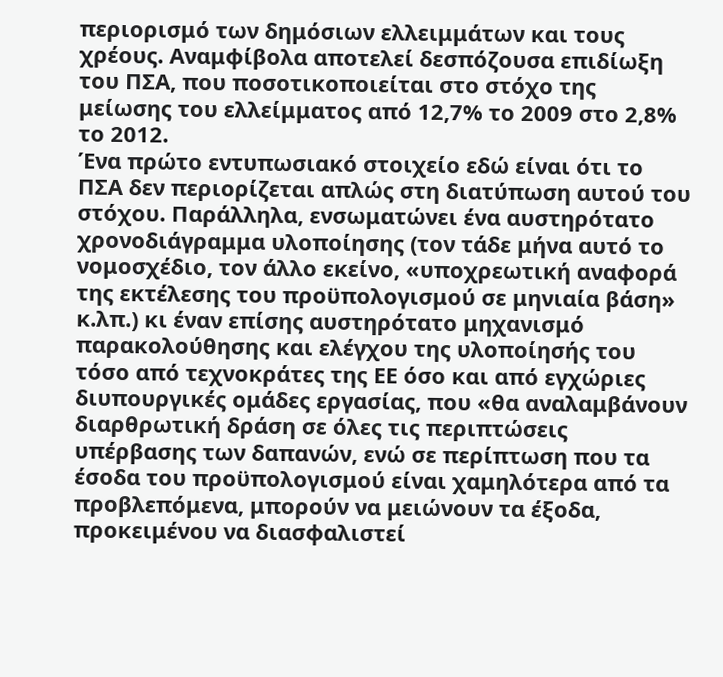περιορισμό των δημόσιων ελλειμμάτων και τους χρέους. Αναμφίβολα αποτελεί δεσπόζουσα επιδίωξη του ΠΣΑ, που ποσοτικοποιείται στο στόχο της μείωσης του ελλείμματος από 12,7% το 2009 στο 2,8% το 2012.
Ένα πρώτο εντυπωσιακό στοιχείο εδώ είναι ότι το ΠΣΑ δεν περιορίζεται απλώς στη διατύπωση αυτού του στόχου. Παράλληλα, ενσωματώνει ένα αυστηρότατο χρονοδιάγραμμα υλοποίησης (τον τάδε μήνα αυτό το νομοσχέδιο, τον άλλο εκείνο, «υποχρεωτική αναφορά της εκτέλεσης του προϋπολογισμού σε μηνιαία βάση» κ.λπ.) κι έναν επίσης αυστηρότατο μηχανισμό παρακολούθησης και ελέγχου της υλοποίησής του τόσο από τεχνοκράτες της ΕΕ όσο και από εγχώριες διυπουργικές ομάδες εργασίας, που «θα αναλαμβάνουν διαρθρωτική δράση σε όλες τις περιπτώσεις υπέρβασης των δαπανών, ενώ σε περίπτωση που τα έσοδα του προϋπολογισμού είναι χαμηλότερα από τα προβλεπόμενα, μπορούν να μειώνουν τα έξοδα, προκειμένου να διασφαλιστεί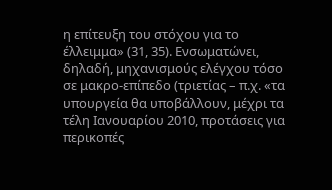η επίτευξη του στόχου για το έλλειμμα» (31, 35). Ενσωματώνει, δηλαδή, μηχανισμούς ελέγχου τόσο σε μακρο-επίπεδο (τριετίας – π.χ. «τα υπουργεία θα υποβάλλουν, μέχρι τα τέλη Ιανουαρίου 2010, προτάσεις για περικοπές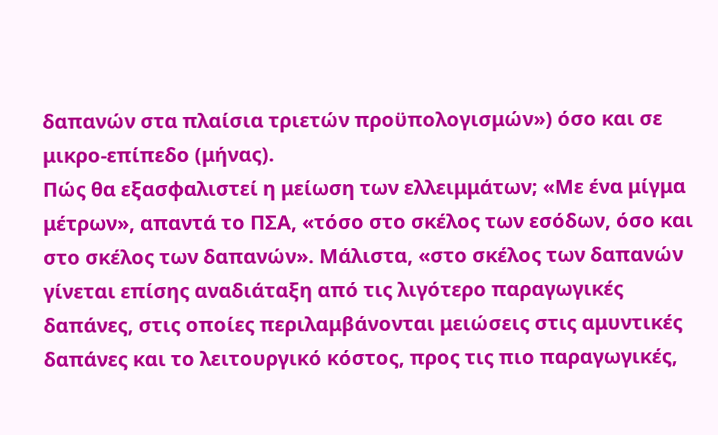δαπανών στα πλαίσια τριετών προϋπολογισμών») όσο και σε μικρο-επίπεδο (μήνας).
Πώς θα εξασφαλιστεί η μείωση των ελλειμμάτων; «Με ένα μίγμα μέτρων», απαντά το ΠΣΑ, «τόσο στο σκέλος των εσόδων, όσο και στο σκέλος των δαπανών». Μάλιστα, «στο σκέλος των δαπανών γίνεται επίσης αναδιάταξη από τις λιγότερο παραγωγικές δαπάνες, στις οποίες περιλαμβάνονται μειώσεις στις αμυντικές δαπάνες και το λειτουργικό κόστος, προς τις πιο παραγωγικές,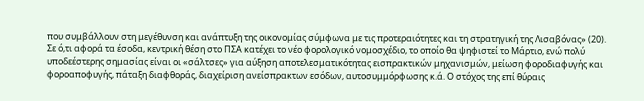που συμβάλλουν στη μεγέθυνση και ανάπτυξη της οικονομίας σύμφωνα με τις προτεραιότητες και τη στρατηγική της Λισαβόνας» (20).
Σε ό,τι αφορά τα έσοδα, κεντρική θέση στο ΠΣΑ κατέχει το νέο φορολογικό νομοσχέδιο, το οποίο θα ψηφιστεί το Μάρτιο, ενώ πολύ υποδεέστερης σημασίας είναι οι «σάλτσες» για αύξηση αποτελεσματικότητας εισπρακτικών μηχανισμών, μείωση φοροδιαφυγής και φοροαποφυγής, πάταξη διαφθοράς, διαχείριση ανείσπρακτων εσόδων, αυτοσυμμόρφωσης κ.ά. Ο στόχος της επί θύραις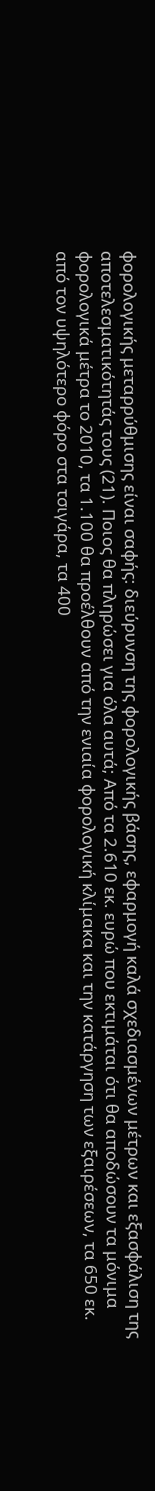φορολογικής μεταρρύθμισης είναι σαφής: διεύρυνση της φορολογικής βάσης, εφαρμογή καλά σχεδιασμένων μέτρων και εξασφάλιση της αποτελεσματικότητάς τους (21). Ποιος θα πληρώσει για όλα αυτά; Από τα 2.610 εκ. ευρώ που εκτιμάται ότι θα αποδώσουν τα μόνιμα φορολογικά μέτρα το 2010, τα 1.100 θα προέλθουν από την ενιαία φορολογική κλίμακα και την κατάργηση των εξαιρέσεων, τα 650 εκ. από τον υψηλότερο φόρο στα τσιγάρα, τα 400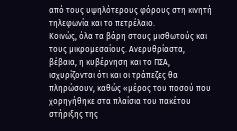από τους υψηλότερους φόρους στη κινητή τηλεφωνία και το πετρέλαιο.
Κοινώς, όλα τα βάρη στους μισθωτούς και τους μικρομεσαίους. Ανερυθρίαστα, βέβαια, η κυβέρνηση και το ΠΣΑ, ισχυρίζονται ότι και οι τράπεζες θα πληρώσουν, καθώς «μέρος του ποσού που χορηγήθηκε στα πλαίσια του πακέτου στήριξης της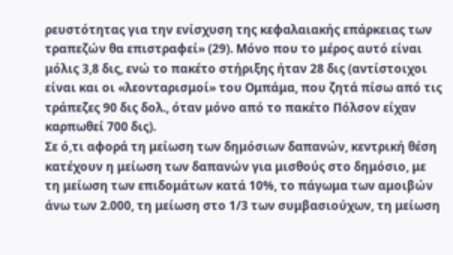ρευστότητας για την ενίσχυση της κεφαλαιακής επάρκειας των τραπεζών θα επιστραφεί» (29). Μόνο που το μέρος αυτό είναι μόλις 3,8 δις, ενώ το πακέτο στήριξης ήταν 28 δις (αντίστοιχοι είναι και οι «λεονταρισμοί» του Ομπάμα, που ζητά πίσω από τις τράπεζες 90 δις δολ., όταν μόνο από το πακέτο Πόλσον είχαν καρπωθεί 700 δις).
Σε ό,τι αφορά τη μείωση των δημόσιων δαπανών, κεντρική θέση κατέχουν η μείωση των δαπανών για μισθούς στο δημόσιο, με τη μείωση των επιδομάτων κατά 10%, το πάγωμα των αμοιβών άνω των 2.000, τη μείωση στο 1/3 των συμβασιούχων, τη μείωση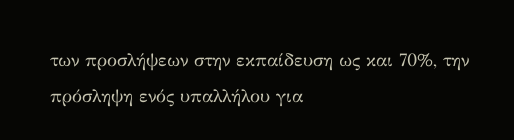των προσλήψεων στην εκπαίδευση ως και 70%, την πρόσληψη ενός υπαλλήλου για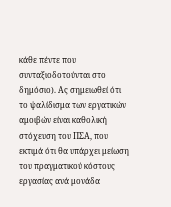κάθε πέντε που συνταξιοδοτούνται στο δημόσιο). Ας σημειωθεί ότι το ψαλίδισμα των εργατικών αμοιβών είναι καθολική στόχευση του ΠΣΑ, που εκτιμά ότι θα υπάρχει μείωση του πραγματικού κόστους εργασίας ανά μονάδα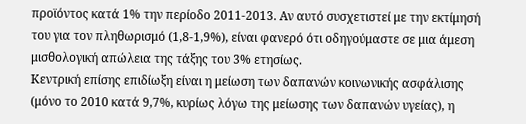προϊόντος κατά 1% την περίοδο 2011-2013. Αν αυτό συσχετιστεί με την εκτίμησή του για τον πληθωρισμό (1,8-1,9%), είναι φανερό ότι οδηγούμαστε σε μια άμεση μισθολογική απώλεια της τάξης του 3% ετησίως.
Κεντρική επίσης επιδίωξη είναι η μείωση των δαπανών κοινωνικής ασφάλισης (μόνο το 2010 κατά 9,7%, κυρίως λόγω της μείωσης των δαπανών υγείας), η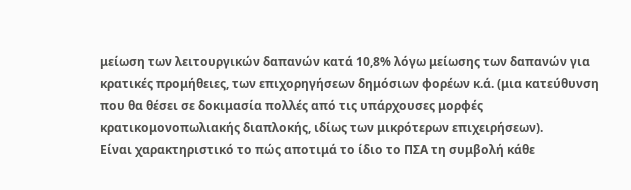μείωση των λειτουργικών δαπανών κατά 10,8% λόγω μείωσης των δαπανών για κρατικές προμήθειες, των επιχορηγήσεων δημόσιων φορέων κ.ά. (μια κατεύθυνση που θα θέσει σε δοκιμασία πολλές από τις υπάρχουσες μορφές κρατικομονοπωλιακής διαπλοκής, ιδίως των μικρότερων επιχειρήσεων).
Είναι χαρακτηριστικό το πώς αποτιμά το ίδιο το ΠΣΑ τη συμβολή κάθε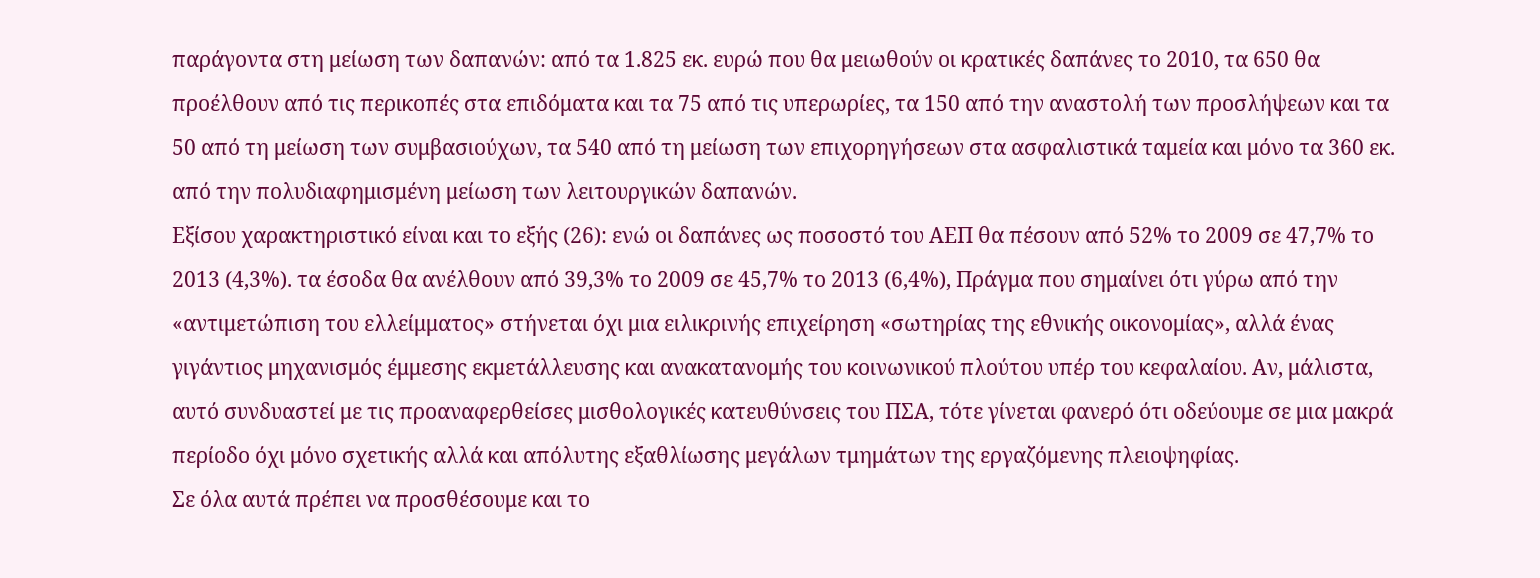παράγοντα στη μείωση των δαπανών: από τα 1.825 εκ. ευρώ που θα μειωθούν οι κρατικές δαπάνες το 2010, τα 650 θα προέλθουν από τις περικοπές στα επιδόματα και τα 75 από τις υπερωρίες, τα 150 από την αναστολή των προσλήψεων και τα 50 από τη μείωση των συμβασιούχων, τα 540 από τη μείωση των επιχορηγήσεων στα ασφαλιστικά ταμεία και μόνο τα 360 εκ. από την πολυδιαφημισμένη μείωση των λειτουργικών δαπανών.
Εξίσου χαρακτηριστικό είναι και το εξής (26): ενώ οι δαπάνες ως ποσοστό του ΑΕΠ θα πέσουν από 52% το 2009 σε 47,7% το 2013 (4,3%). τα έσοδα θα ανέλθουν από 39,3% το 2009 σε 45,7% το 2013 (6,4%), Πράγμα που σημαίνει ότι γύρω από την «αντιμετώπιση του ελλείμματος» στήνεται όχι μια ειλικρινής επιχείρηση «σωτηρίας της εθνικής οικονομίας», αλλά ένας γιγάντιος μηχανισμός έμμεσης εκμετάλλευσης και ανακατανομής του κοινωνικού πλούτου υπέρ του κεφαλαίου. Αν, μάλιστα, αυτό συνδυαστεί με τις προαναφερθείσες μισθολογικές κατευθύνσεις του ΠΣΑ, τότε γίνεται φανερό ότι οδεύουμε σε μια μακρά περίοδο όχι μόνο σχετικής αλλά και απόλυτης εξαθλίωσης μεγάλων τμημάτων της εργαζόμενης πλειοψηφίας.
Σε όλα αυτά πρέπει να προσθέσουμε και το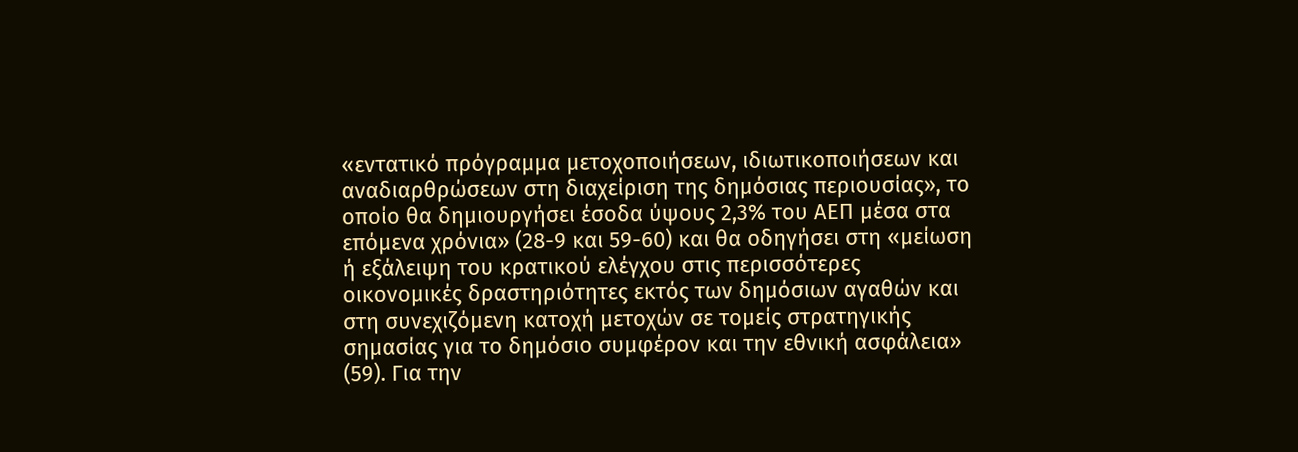«εντατικό πρόγραμμα μετοχοποιήσεων, ιδιωτικοποιήσεων και αναδιαρθρώσεων στη διαχείριση της δημόσιας περιουσίας», το οποίο θα δημιουργήσει έσοδα ύψους 2,3% του ΑΕΠ μέσα στα επόμενα χρόνια» (28-9 και 59-60) και θα οδηγήσει στη «μείωση ή εξάλειψη του κρατικού ελέγχου στις περισσότερες οικονομικές δραστηριότητες εκτός των δημόσιων αγαθών και στη συνεχιζόμενη κατοχή μετοχών σε τομείς στρατηγικής σημασίας για το δημόσιο συμφέρον και την εθνική ασφάλεια» (59). Για την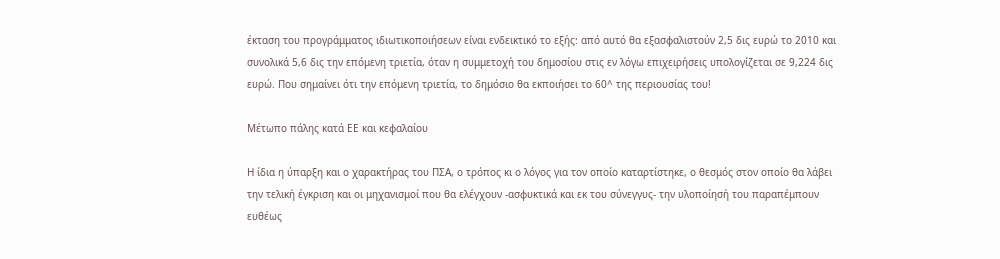έκταση του προγράμματος ιδιωτικοποιήσεων είναι ενδεικτικό το εξής: από αυτό θα εξασφαλιστούν 2,5 δις ευρώ το 2010 και συνολικά 5,6 δις την επόμενη τριετία, όταν η συμμετοχή του δημοσίου στις εν λόγω επιχειρήσεις υπολογίζεται σε 9,224 δις ευρώ. Που σημαίνει ότι την επόμενη τριετία, το δημόσιο θα εκποιήσει το 60^ της περιουσίας του!

Μέτωπο πάλης κατά ΕΕ και κεφαλαίου

Η ίδια η ύπαρξη και ο χαρακτήρας του ΠΣΑ, ο τρόπος κι ο λόγος για τον οποίο καταρτίστηκε, ο θεσμός στον οποίο θα λάβει την τελική έγκριση και οι μηχανισμοί που θα ελέγχουν -ασφυκτικά και εκ του σύνεγγυς- την υλοποίησή του παραπέμπουν ευθέως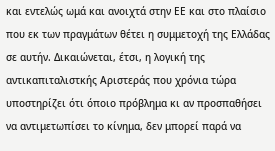και εντελώς ωμά και ανοιχτά στην ΕΕ και στο πλαίσιο που εκ των πραγμάτων θέτει η συμμετοχή της Ελλάδας σε αυτήν. Δικαιώνεται, έτσι, η λογική της αντικαπιταλιστκής Αριστεράς που χρόνια τώρα υποστηρίζει ότι όποιο πρόβλημα κι αν προσπαθήσει να αντιμετωπίσει το κίνημα, δεν μπορεί παρά να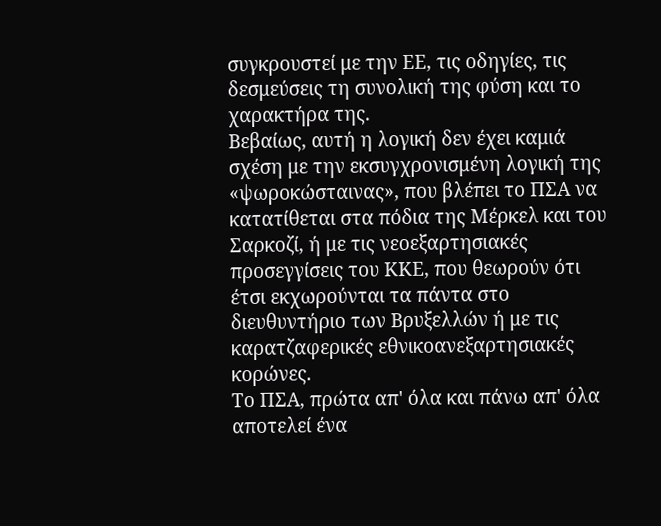συγκρουστεί με την ΕΕ, τις οδηγίες, τις δεσμεύσεις τη συνολική της φύση και το χαρακτήρα της.
Βεβαίως, αυτή η λογική δεν έχει καμιά σχέση με την εκσυγχρονισμένη λογική της «ψωροκώσταινας», που βλέπει το ΠΣΑ να κατατίθεται στα πόδια της Μέρκελ και του Σαρκοζί, ή με τις νεοεξαρτησιακές προσεγγίσεις του ΚΚΕ, που θεωρούν ότι έτσι εκχωρούνται τα πάντα στο διευθυντήριο των Βρυξελλών ή με τις καρατζαφερικές εθνικοανεξαρτησιακές κορώνες.
Το ΠΣΑ, πρώτα απ' όλα και πάνω απ' όλα αποτελεί ένα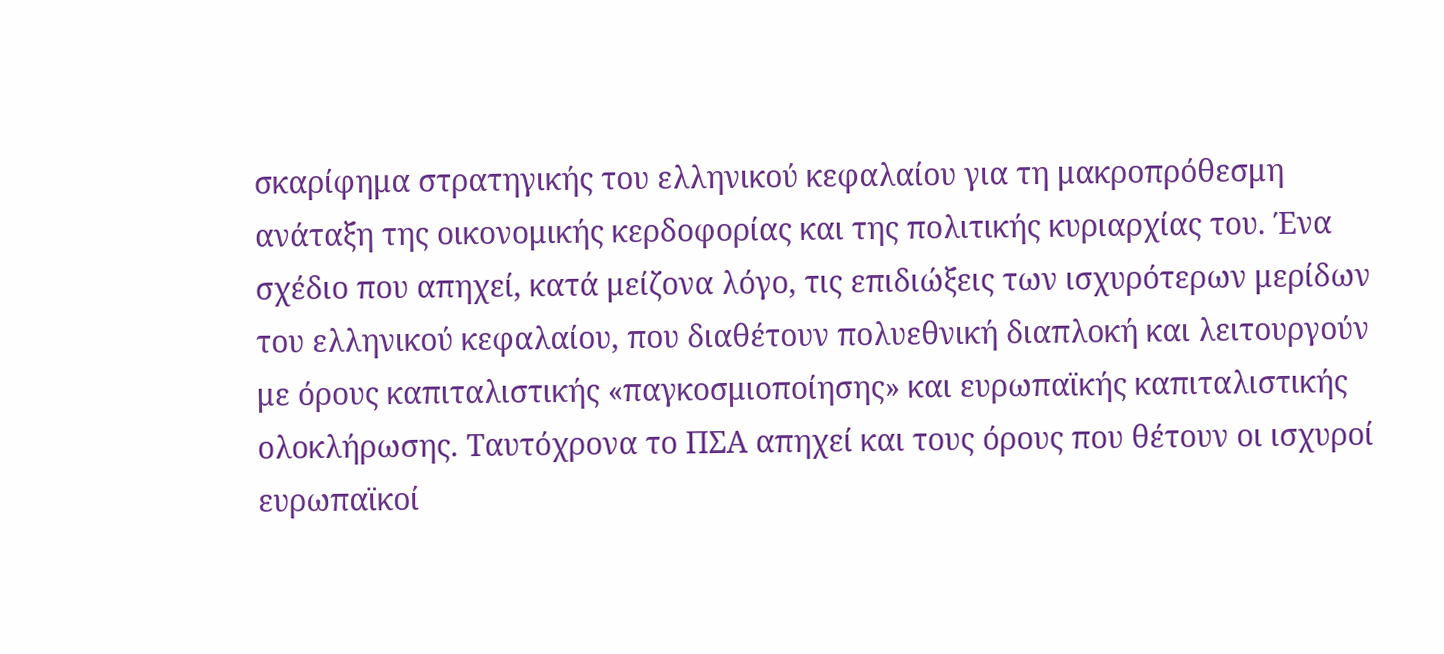σκαρίφημα στρατηγικής του ελληνικού κεφαλαίου για τη μακροπρόθεσμη ανάταξη της οικονομικής κερδοφορίας και της πολιτικής κυριαρχίας του. Ένα σχέδιο που απηχεί, κατά μείζονα λόγο, τις επιδιώξεις των ισχυρότερων μερίδων του ελληνικού κεφαλαίου, που διαθέτουν πολυεθνική διαπλοκή και λειτουργούν με όρους καπιταλιστικής «παγκοσμιοποίησης» και ευρωπαϊκής καπιταλιστικής ολοκλήρωσης. Ταυτόχρονα το ΠΣΑ απηχεί και τους όρους που θέτουν οι ισχυροί ευρωπαϊκοί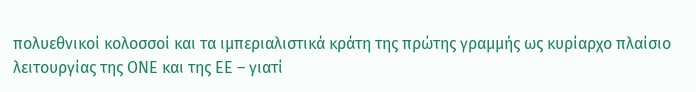πολυεθνικοί κολοσσοί και τα ιμπεριαλιστικά κράτη της πρώτης γραμμής ως κυρίαρχο πλαίσιο λειτουργίας της ΟΝΕ και της ΕΕ – γιατί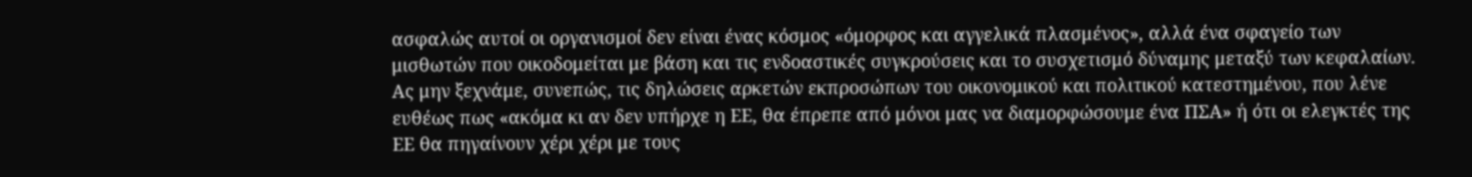ασφαλώς αυτοί οι οργανισμοί δεν είναι ένας κόσμος «όμορφος και αγγελικά πλασμένος», αλλά ένα σφαγείο των μισθωτών που οικοδομείται με βάση και τις ενδοαστικές συγκρούσεις και το συσχετισμό δύναμης μεταξύ των κεφαλαίων.
Ας μην ξεχνάμε, συνεπώς, τις δηλώσεις αρκετών εκπροσώπων του οικονομικού και πολιτικού κατεστημένου, που λένε ευθέως πως «ακόμα κι αν δεν υπήρχε η ΕΕ, θα έπρεπε από μόνοι μας να διαμορφώσουμε ένα ΠΣΑ» ή ότι οι ελεγκτές της ΕΕ θα πηγαίνουν χέρι χέρι με τους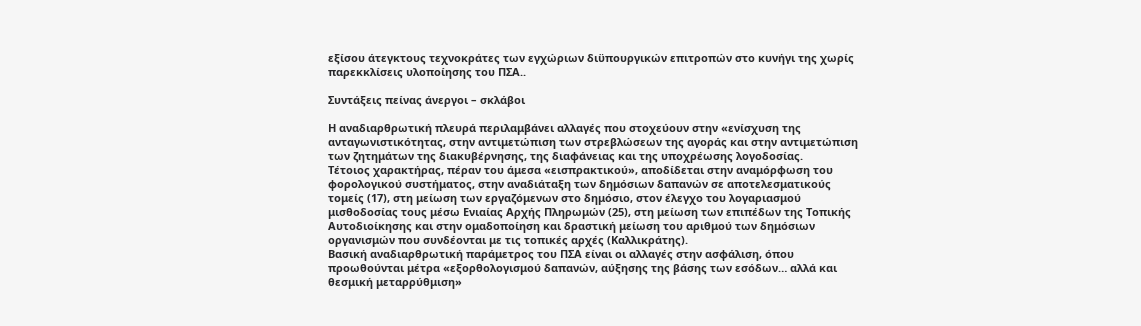εξίσου άτεγκτους τεχνοκράτες των εγχώριων διϋπουργικών επιτροπών στο κυνήγι της χωρίς παρεκκλίσεις υλοποίησης του ΠΣΑ..

Συντάξεις πείνας άνεργοι – σκλάβοι

Η αναδιαρθρωτική πλευρά περιλαμβάνει αλλαγές που στοχεύουν στην «ενίσχυση της ανταγωνιστικότητας, στην αντιμετώπιση των στρεβλώσεων της αγοράς και στην αντιμετώπιση των ζητημάτων της διακυβέρνησης, της διαφάνειας και της υποχρέωσης λογοδοσίας.
Τέτοιος χαρακτήρας, πέραν του άμεσα «εισπρακτικού», αποδίδεται στην αναμόρφωση του φορολογικού συστήματος, στην αναδιάταξη των δημόσιων δαπανών σε αποτελεσματικούς τομείς (17), στη μείωση των εργαζόμενων στο δημόσιο, στον έλεγχο του λογαριασμού μισθοδοσίας τους μέσω Ενιαίας Αρχής Πληρωμών (25), στη μείωση των επιπέδων της Τοπικής Αυτοδιοίκησης και στην ομαδοποίηση και δραστική μείωση του αριθμού των δημόσιων οργανισμών που συνδέονται με τις τοπικές αρχές (Καλλικράτης).
Βασική αναδιαρθρωτική παράμετρος του ΠΣΑ είναι οι αλλαγές στην ασφάλιση, όπου προωθούνται μέτρα «εξορθολογισμού δαπανών, αύξησης της βάσης των εσόδων… αλλά και θεσμική μεταρρύθμιση»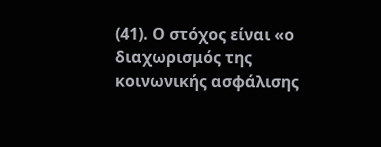(41). Ο στόχος είναι «ο διαχωρισμός της κοινωνικής ασφάλισης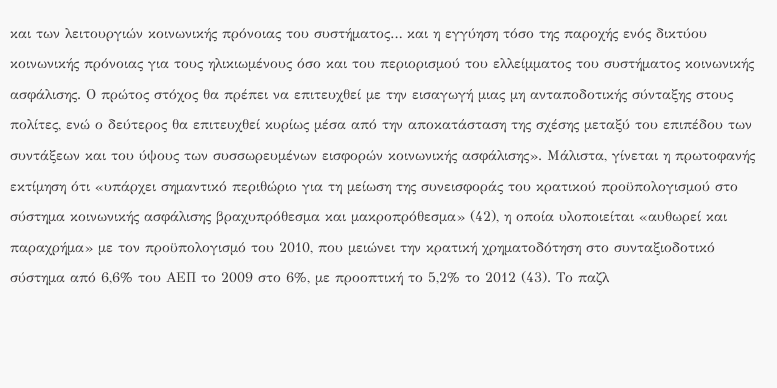και των λειτουργιών κοινωνικής πρόνοιας του συστήματος… και η εγγύηση τόσο της παροχής ενός δικτύου κοινωνικής πρόνοιας για τους ηλικιωμένους όσο και του περιορισμού του ελλείμματος του συστήματος κοινωνικής ασφάλισης. Ο πρώτος στόχος θα πρέπει να επιτευχθεί με την εισαγωγή μιας μη ανταποδοτικής σύνταξης στους πολίτες, ενώ ο δεύτερος θα επιτευχθεί κυρίως μέσα από την αποκατάσταση της σχέσης μεταξύ του επιπέδου των συντάξεων και του ύψους των συσσωρευμένων εισφορών κοινωνικής ασφάλισης». Μάλιστα, γίνεται η πρωτοφανής εκτίμηση ότι «υπάρχει σημαντικό περιθώριο για τη μείωση της συνεισφοράς του κρατικού προϋπολογισμού στο σύστημα κοινωνικής ασφάλισης βραχυπρόθεσμα και μακροπρόθεσμα» (42), η οποία υλοποιείται «αυθωρεί και παραχρήμα» με τον προϋπολογισμό του 2010, που μειώνει την κρατική χρηματοδότηση στο συνταξιοδοτικό σύστημα από 6,6% του ΑΕΠ το 2009 στο 6%, με προοπτική το 5,2% το 2012 (43). Το παζλ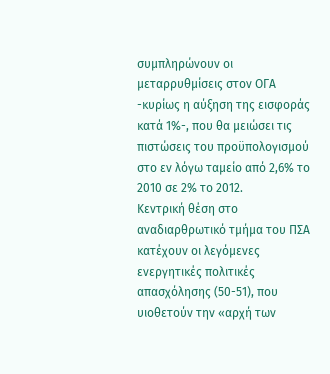συμπληρώνουν οι μεταρρυθμίσεις στον ΟΓΑ -κυρίως η αύξηση της εισφοράς κατά 1%-, που θα μειώσει τις πιστώσεις του προϋπολογισμού στο εν λόγω ταμείο από 2,6% το 2010 σε 2% το 2012.
Κεντρική θέση στο αναδιαρθρωτικό τμήμα του ΠΣΑ κατέχουν οι λεγόμενες ενεργητικές πολιτικές απασχόλησης (50-51), που υιοθετούν την «αρχή των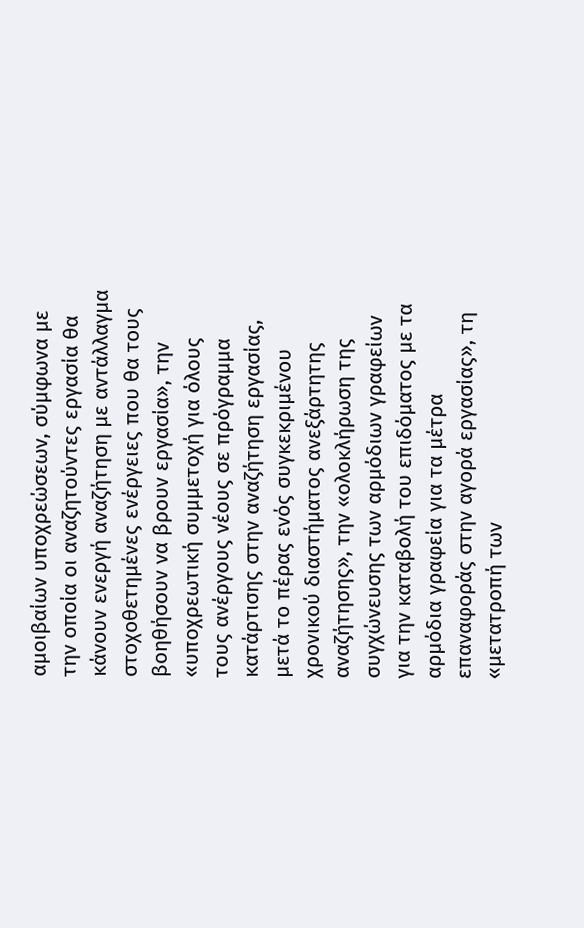αμοιβαίων υποχρεώσεων, σύμφωνα με την οποία οι αναζητούντες εργασία θα κάνουν ενεργή αναζήτηση με αντάλλαγμα στοχοθετημένες ενέργειες που θα τους βοηθήσουν να βρουν εργασία», την «υποχρεωτική συμμετοχή για όλους τους ανέργους νέους σε πρόγραμμα κατάρτισης στην αναζήτηση εργασίας, μετά το πέρας ενός συγκεκριμένου χρονικού διαστήματος ανεξάρτητης αναζήτησης», την «ολοκλήρωση της συγχώνευσης των αρμόδιων γραφείων για την καταβολή του επιδόματος με τα αρμόδια γραφεία για τα μέτρα επαναφοράς στην αγορά εργασίας», τη «μετατροπή των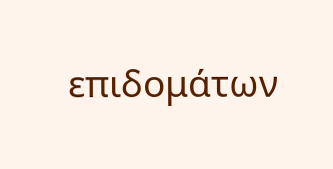επιδομάτων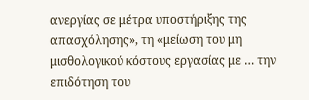ανεργίας σε μέτρα υποστήριξης της απασχόλησης», τη «μείωση του μη μισθολογικού κόστους εργασίας με … την επιδότηση του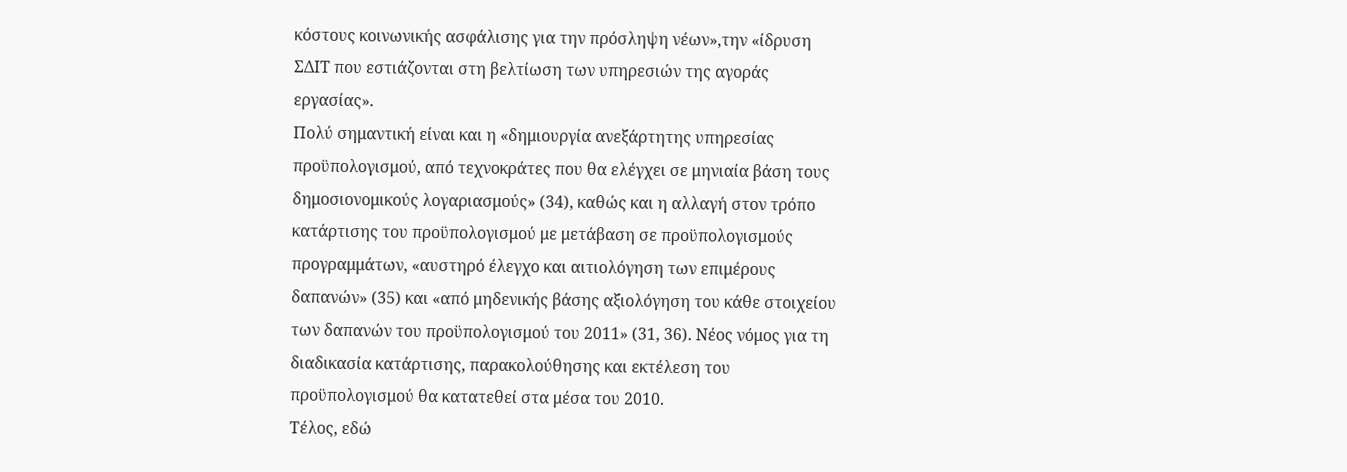κόστους κοινωνικής ασφάλισης για την πρόσληψη νέων»,την «ίδρυση ΣΔΙΤ που εστιάζονται στη βελτίωση των υπηρεσιών της αγοράς εργασίας».
Πολύ σημαντική είναι και η «δημιουργία ανεξάρτητης υπηρεσίας προϋπολογισμού, από τεχνοκράτες που θα ελέγχει σε μηνιαία βάση τους δημοσιονομικούς λογαριασμούς» (34), καθώς και η αλλαγή στον τρόπο κατάρτισης του προϋπολογισμού με μετάβαση σε προϋπολογισμούς προγραμμάτων, «αυστηρό έλεγχο και αιτιολόγηση των επιμέρους δαπανών» (35) και «από μηδενικής βάσης αξιολόγηση του κάθε στοιχείου των δαπανών του προϋπολογισμού του 2011» (31, 36). Νέος νόμος για τη διαδικασία κατάρτισης, παρακολούθησης και εκτέλεση του προϋπολογισμού θα κατατεθεί στα μέσα του 2010.
Τέλος, εδώ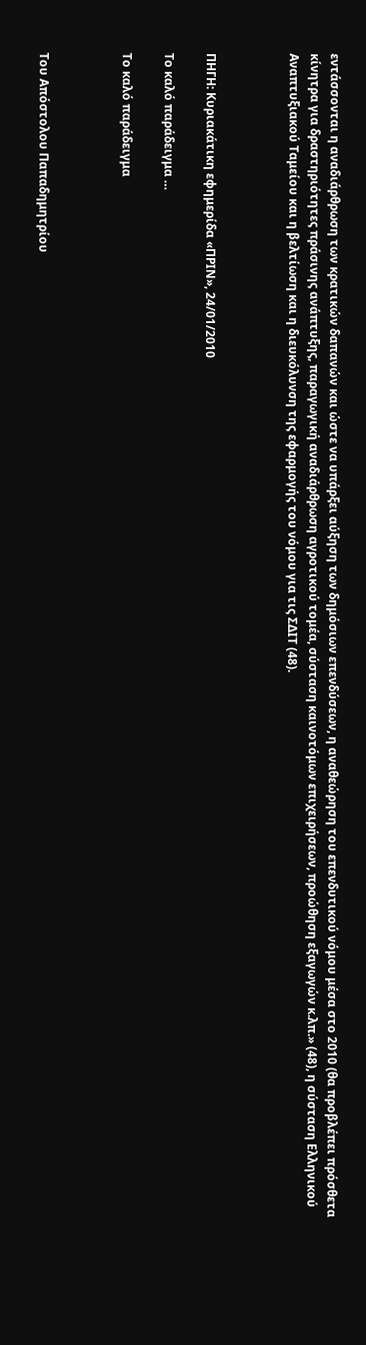εντάσσονται η αναδιάρθρωση των κρατικών δαπανών και ώστε να υπάρξει αύξηση των δημόσιων επενδύσεων, η αναθεώρηση του επενδυτικού νόμου μέσα στο 2010 (θα προβλέπει πρόσθετα κίνητρα για δραστηριότητες πράσινης ανάπτυξης, παραγωγική αναδιάρθρωση αγροτικού τομέα, σύσταση καινοτόμων επιχειρήσεων, προώθηση εξαγωγών κ.λπ.» (48), η σύσταση Ελληνικού Αναπτυξιακού Ταμείου και η βελτίωση και η διευκόλυνση της εφαρμογής του νόμου για τις ΣΔΙΤ (48).



ΠΗΓΗ: Κυριακάτικη εφημερίδα «ΠΡΙΝ», 24/01/2010

Tο καλό παράδειγμα …

Tο καλό παράδειγμα



Του Απόστολου Παπαδημητρίου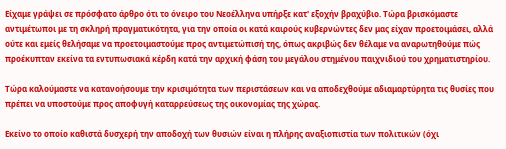Είχαμε γράψει σε πρόσφατο άρθρο ότι το όνειρο του Νεοέλληνα υπήρξε κατ' εξοχήν βραχύβιο. Τώρα βρισκόμαστε αντιμέτωποι με τη σκληρή πραγματικότητα, για την οποία οι κατά καιρούς κυβερνώντες δεν μας είχαν προετοιμάσει, αλλά ούτε και εμείς θελήσαμε να προετοιμαστούμε προς αντιμετώπισή της, όπως ακριβώς δεν θέλαμε να αναρωτηθούμε πώς προέκυπταν εκείνα τα εντυπωσιακά κέρδη κατά την αρχική φάση του μεγάλου στημένου παιχνιδιού του χρηματιστηρίου.

Τώρα καλούμαστε να κατανοήσουμε την κρισιμότητα των περιστάσεων και να αποδεχθούμε αδιαμαρτύρητα τις θυσίες που πρέπει να υποστούμε προς αποφυγή καταρρεύσεως της οικονομίας της χώρας.

Εκείνο το οποίο καθιστά δυσχερή την αποδοχή των θυσιών είναι η πλήρης αναξιοπιστία των πολιτικών (όχι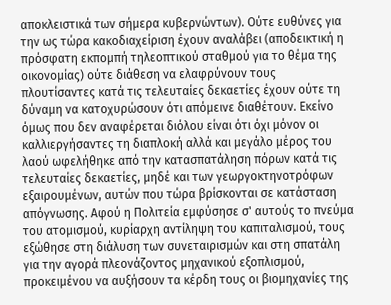αποκλειστικά των σήμερα κυβερνώντων). Ούτε ευθύνες για την ως τώρα κακοδιαχείριση έχουν αναλάβει (αποδεικτική η πρόσφατη εκπομπή τηλεοπτικού σταθμού για το θέμα της οικονομίας) ούτε διάθεση να ελαφρύνουν τους πλουτίσαντες κατά τις τελευταίες δεκαετίες έχουν ούτε τη δύναμη να κατοχυρώσουν ότι απόμεινε διαθέτουν. Εκείνο όμως που δεν αναφέρεται διόλου είναι ότι όχι μόνον οι καλλιεργήσαντες τη διαπλοκή αλλά και μεγάλο μέρος του λαού ωφελήθηκε από την κατασπατάληση πόρων κατά τις τελευταίες δεκαετίες, μηδέ και των γεωργοκτηνοτρόφων εξαιρουμένων, αυτών που τώρα βρίσκονται σε κατάσταση απόγνωσης. Αφού η Πολιτεία εμφύσησε σ' αυτούς το πνεύμα του ατομισμού, κυρίαρχη αντίληψη του καπιταλισμού, τους εξώθησε στη διάλυση των συνεταιρισμών και στη σπατάλη για την αγορά πλεονάζοντος μηχανικού εξοπλισμού, προκειμένου να αυξήσουν τα κέρδη τους οι βιομηχανίες της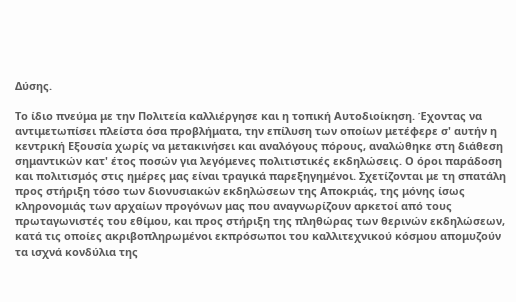Δύσης.

Το ίδιο πνεύμα με την Πολιτεία καλλιέργησε και η τοπική Αυτοδιοίκηση. Έχοντας να αντιμετωπίσει πλείστα όσα προβλήματα, την επίλυση των οποίων μετέφερε σ' αυτήν η κεντρική Εξουσία χωρίς να μετακινήσει και αναλόγους πόρους, αναλώθηκε στη διάθεση σημαντικών κατ' έτος ποσών για λεγόμενες πολιτιστικές εκδηλώσεις. Ο όροι παράδοση και πολιτισμός στις ημέρες μας είναι τραγικά παρεξηγημένοι. Σχετίζονται με τη σπατάλη προς στήριξη τόσο των διονυσιακών εκδηλώσεων της Αποκριάς, της μόνης ίσως κληρονομιάς των αρχαίων προγόνων μας που αναγνωρίζουν αρκετοί από τους πρωταγωνιστές του εθίμου, και προς στήριξη της πληθώρας των θερινών εκδηλώσεων, κατά τις οποίες ακριβοπληρωμένοι εκπρόσωποι του καλλιτεχνικού κόσμου απομυζούν τα ισχνά κονδύλια της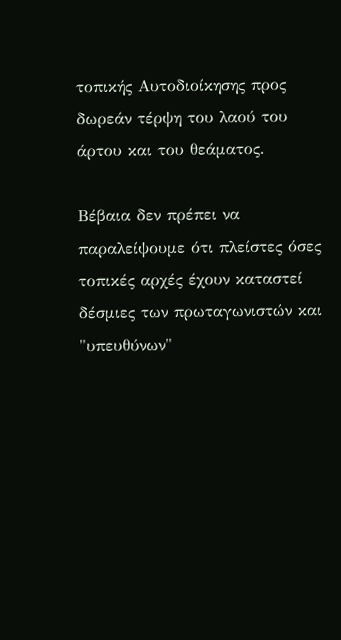τοπικής Αυτοδιοίκησης προς δωρεάν τέρψη του λαού του άρτου και του θεάματος.

Βέβαια δεν πρέπει να παραλείψουμε ότι πλείστες όσες τοπικές αρχές έχουν καταστεί δέσμιες των πρωταγωνιστών και "υπευθύνων"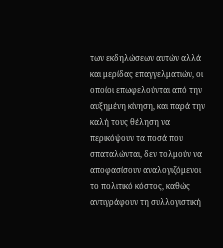των εκδηλώσεων αυτών αλλά και μερίδας επαγγελματιών, οι οποίοι επωφελούνται από την αυξημένη κίνηση, και παρά την καλή τους θέληση να περικόψουν τα ποσά που σπαταλώνται, δεν τολμούν να αποφασίσουν αναλογιζόμενοι το πολιτικό κόστος, καθώς αντιγράφουν τη συλλογιστική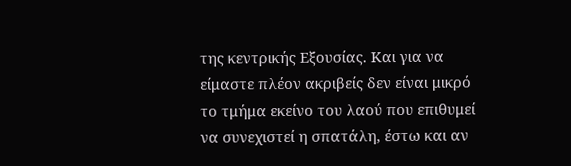της κεντρικής Εξουσίας. Και για να είμαστε πλέον ακριβείς δεν είναι μικρό το τμήμα εκείνο του λαού που επιθυμεί να συνεχιστεί η σπατάλη, έστω και αν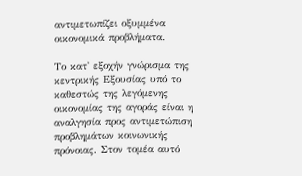αντιμετωπίζει οξυμμένα οικονομικά προβλήματα.

Το κατ' εξοχήν γνώρισμα της κεντρικής Εξουσίας υπό το καθεστώς της λεγόμενης οικονομίας της αγοράς είναι η αναλγησία προς αντιμετώπιση προβλημάτων κοινωνικής πρόνοιας. Στον τομέα αυτό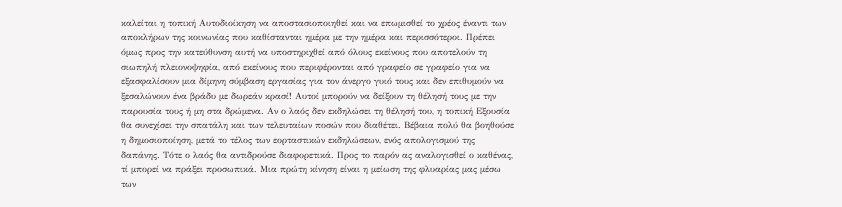καλείται η τοπική Αυτοδιοίκηση να αποστασιοποιηθεί και να επωμισθεί το χρέος έναντι των αποκλήρων της κοινωνίας που καθίστανται ημέρα με την ημέρα και περισσότεροι. Πρέπει όμως προς την κατεύθυνση αυτή να υποστηριχθεί από όλους εκείνους που αποτελούν τη σιωπηλή πλειονοψηφία, από εκείνους που περιφέρονται από γραφείο σε γραφείο για να εξασφαλίσουν μια δίμηνη σύμβαση εργασίας για τον άνεργο γυιό τους και δεν επιθυμούν να ξεσαλώνουν ένα βράδυ με δωρεάν κρασί! Αυτοί μπορούν να δείξουν τη θέλησή τους με την παρουσία τους ή μη στα δρώμενα. Αν ο λαός δεν εκδηλώσει τη θέλησή του, η τοπική Εξουσία θα συνεχίσει την σπατάλη και των τελευταίων ποσών που διαθέτει. Βέβαια πολύ θα βοηθούσε η δημοσιοποίηση, μετά το τέλος των εορταστικών εκδηλώσεων, ενός απολογισμού της δαπάνης. Τότε ο λαός θα αντιδρούσε διαφορετικά. Προς το παρόν ας αναλογισθεί ο καθένας,  τί μπορεί να πράξει προσωπικά. Μια πρώτη κίνηση είναι η μείωση της φλυαρίας μας μέσω των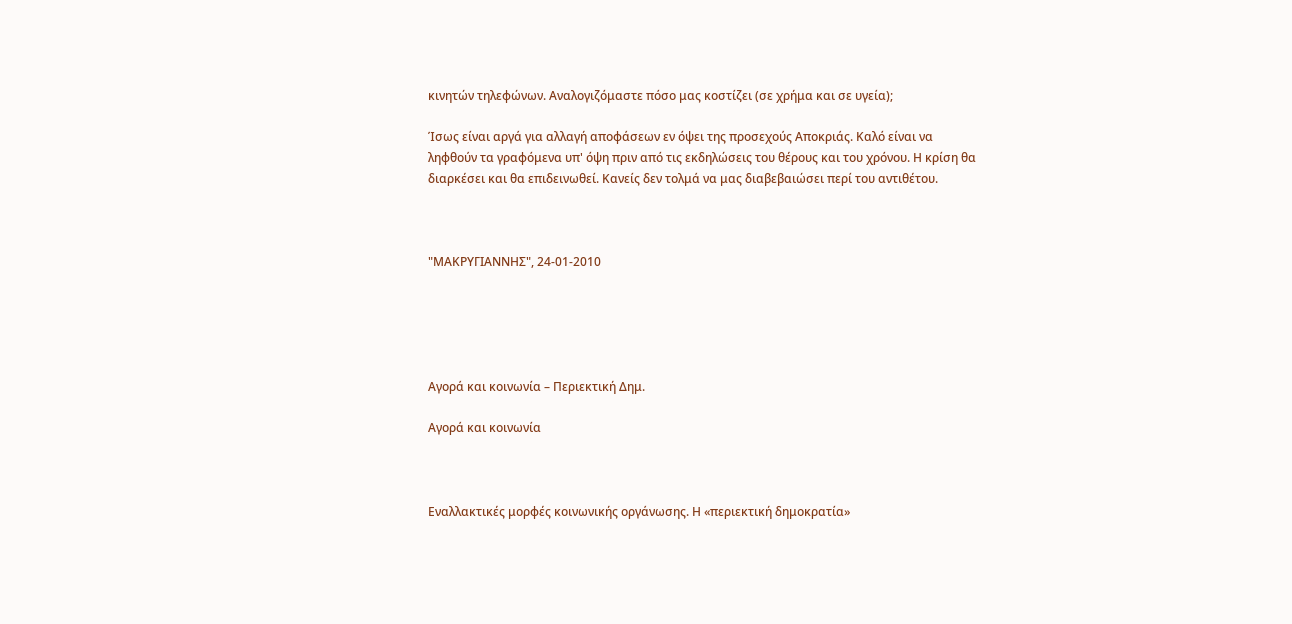κινητών τηλεφώνων. Αναλογιζόμαστε πόσο μας κοστίζει (σε χρήμα και σε υγεία);

Ίσως είναι αργά για αλλαγή αποφάσεων εν όψει της προσεχούς Αποκριάς. Καλό είναι να ληφθούν τα γραφόμενα υπ' όψη πριν από τις εκδηλώσεις του θέρους και του χρόνου. Η κρίση θα διαρκέσει και θα επιδεινωθεί. Κανείς δεν τολμά να μας διαβεβαιώσει περί του αντιθέτου.



"ΜΑΚΡΥΓΙΑΝΝΗΣ", 24-01-2010





Αγορά και κοινωνία – Περιεκτική Δημ.

Αγορά και κοινωνία



Εναλλακτικές μορφές κοινωνικής οργάνωσης. Η «περιεκτική δημοκρατία»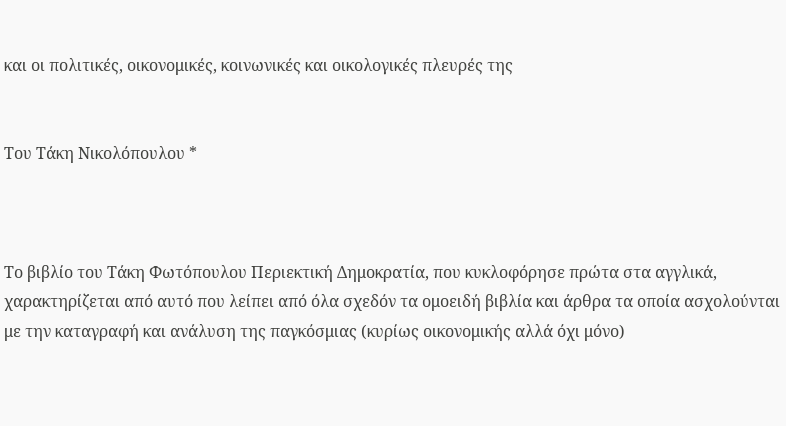και οι πολιτικές, οικονομικές, κοινωνικές και οικολογικές πλευρές της


Του Τάκη Νικολόπουλου *



Το βιβλίο του Τάκη Φωτόπουλου Περιεκτική Δημοκρατία, που κυκλοφόρησε πρώτα στα αγγλικά, χαρακτηρίζεται από αυτό που λείπει από όλα σχεδόν τα ομοειδή βιβλία και άρθρα τα οποία ασχολούνται με την καταγραφή και ανάλυση της παγκόσμιας (κυρίως οικονομικής αλλά όχι μόνο)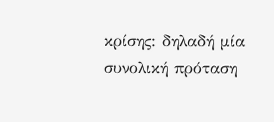κρίσης: δηλαδή μία συνολική πρόταση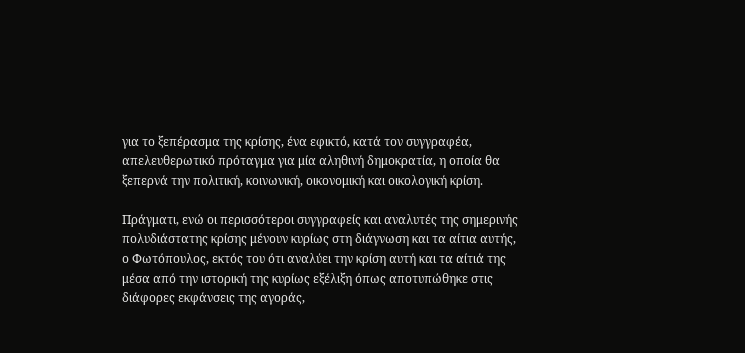για το ξεπέρασμα της κρίσης, ένα εφικτό, κατά τον συγγραφέα, απελευθερωτικό πρόταγμα για μία αληθινή δημοκρατία, η οποία θα ξεπερνά την πολιτική, κοινωνική, οικονομική και οικολογική κρίση.

Πράγματι, ενώ οι περισσότεροι συγγραφείς και αναλυτές της σημερινής πολυδιάστατης κρίσης μένουν κυρίως στη διάγνωση και τα αίτια αυτής, ο Φωτόπουλος, εκτός του ότι αναλύει την κρίση αυτή και τα αίτιά της μέσα από την ιστορική της κυρίως εξέλιξη όπως αποτυπώθηκε στις διάφορες εκφάνσεις της αγοράς,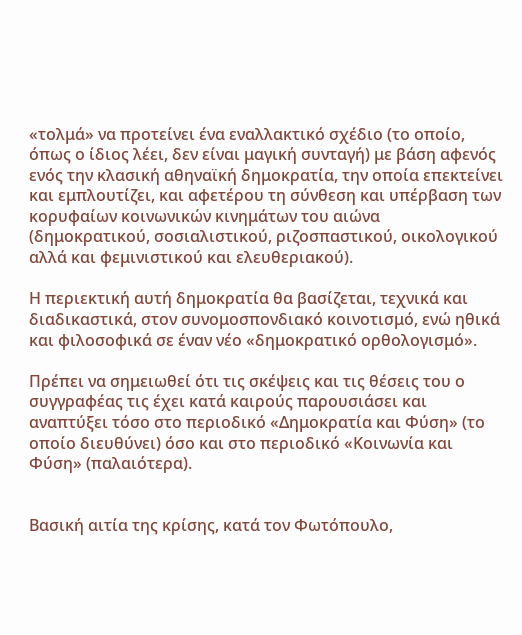«τολμά» να προτείνει ένα εναλλακτικό σχέδιο (το οποίο, όπως ο ίδιος λέει, δεν είναι μαγική συνταγή) με βάση αφενός ενός την κλασική αθηναϊκή δημοκρατία, την οποία επεκτείνει και εμπλουτίζει, και αφετέρου τη σύνθεση και υπέρβαση των κορυφαίων κοινωνικών κινημάτων του αιώνα (δημοκρατικού, σοσιαλιστικού, ριζοσπαστικού, οικολογικού αλλά και φεμινιστικού και ελευθεριακού).

Η περιεκτική αυτή δημοκρατία θα βασίζεται, τεχνικά και διαδικαστικά, στον συνομοσπονδιακό κοινοτισμό, ενώ ηθικά και φιλοσοφικά σε έναν νέο «δημοκρατικό ορθολογισμό».

Πρέπει να σημειωθεί ότι τις σκέψεις και τις θέσεις του ο συγγραφέας τις έχει κατά καιρούς παρουσιάσει και αναπτύξει τόσο στο περιοδικό «Δημοκρατία και Φύση» (το οποίο διευθύνει) όσο και στο περιοδικό «Κοινωνία και Φύση» (παλαιότερα).


Βασική αιτία της κρίσης, κατά τον Φωτόπουλο,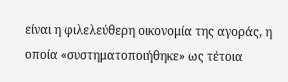είναι η φιλελεύθερη οικονομία της αγοράς, η οποία «συστηματοποιήθηκε» ως τέτοια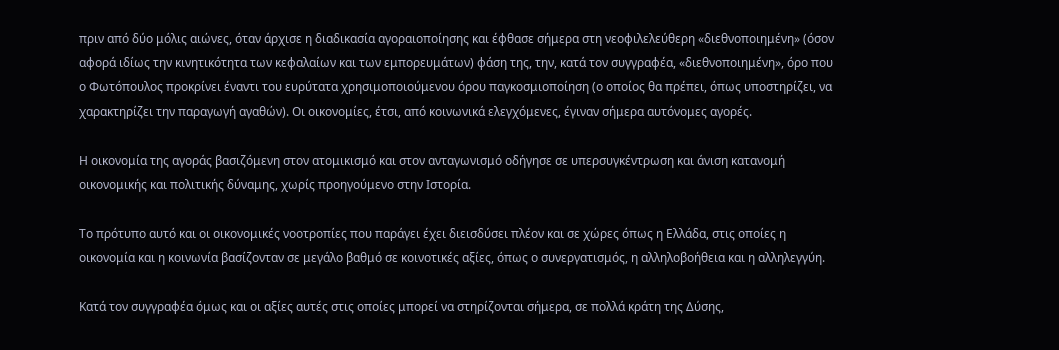πριν από δύο μόλις αιώνες, όταν άρχισε η διαδικασία αγοραιοποίησης και έφθασε σήμερα στη νεοφιλελεύθερη «διεθνοποιημένη» (όσον αφορά ιδίως την κινητικότητα των κεφαλαίων και των εμπορευμάτων) φάση της, την, κατά τον συγγραφέα, «διεθνοποιημένη», όρο που ο Φωτόπουλος προκρίνει έναντι του ευρύτατα χρησιμοποιούμενου όρου παγκοσμιοποίηση (ο οποίος θα πρέπει, όπως υποστηρίζει, να χαρακτηρίζει την παραγωγή αγαθών). Οι οικονομίες, έτσι, από κοινωνικά ελεγχόμενες, έγιναν σήμερα αυτόνομες αγορές.

Η οικονομία της αγοράς βασιζόμενη στον ατομικισμό και στον ανταγωνισμό οδήγησε σε υπερσυγκέντρωση και άνιση κατανομή οικονομικής και πολιτικής δύναμης, χωρίς προηγούμενο στην Ιστορία.

Το πρότυπο αυτό και οι οικονομικές νοοτροπίες που παράγει έχει διεισδύσει πλέον και σε χώρες όπως η Ελλάδα, στις οποίες η οικονομία και η κοινωνία βασίζονταν σε μεγάλο βαθμό σε κοινοτικές αξίες, όπως ο συνεργατισμός, η αλληλοβοήθεια και η αλληλεγγύη.

Κατά τον συγγραφέα όμως και οι αξίες αυτές στις οποίες μπορεί να στηρίζονται σήμερα, σε πολλά κράτη της Δύσης,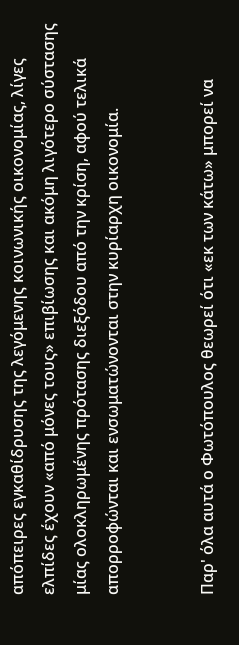απόπειρες εγκαθίδρυσης της λεγόμενης κοινωνικής οικονομίας, λίγες ελπίδες έχουν «από μόνες τους» επιβίωσης και ακόμη λιγότερο σύστασης μίας ολοκληρωμένης πρότασης διεξόδου από την κρίση, αφού τελικά απορροφώνται και ενσωματώνονται στην κυρίαρχη οικονομία.


Παρ' όλα αυτά ο Φωτόπουλος θεωρεί ότι «εκ των κάτω» μπορεί να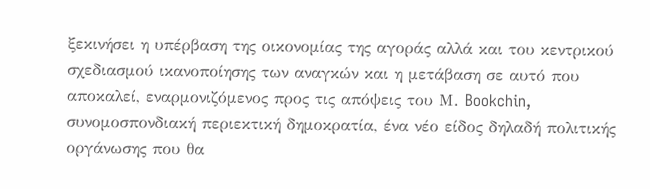ξεκινήσει η υπέρβαση της οικονομίας της αγοράς αλλά και του κεντρικού σχεδιασμού ικανοποίησης των αναγκών και η μετάβαση σε αυτό που αποκαλεί, εναρμονιζόμενος προς τις απόψεις του Μ. Bookchin, συνομοσπονδιακή περιεκτική δημοκρατία, ένα νέο είδος δηλαδή πολιτικής οργάνωσης που θα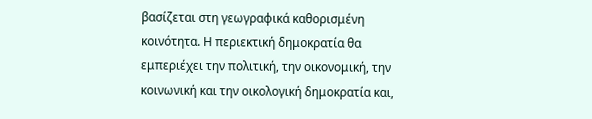βασίζεται στη γεωγραφικά καθορισμένη κοινότητα. Η περιεκτική δημοκρατία θα εμπεριέχει την πολιτική, την οικονομική, την κοινωνική και την οικολογική δημοκρατία και,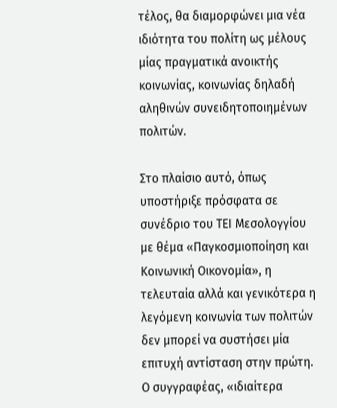τέλος, θα διαμορφώνει μια νέα ιδιότητα του πολίτη ως μέλους μίας πραγματικά ανοικτής κοινωνίας, κοινωνίας δηλαδή αληθινών συνειδητοποιημένων πολιτών.

Στο πλαίσιο αυτό, όπως υποστήριξε πρόσφατα σε συνέδριο του ΤΕΙ Μεσολογγίου με θέμα «Παγκοσμιοποίηση και Κοινωνική Οικονομία», η τελευταία αλλά και γενικότερα η λεγόμενη κοινωνία των πολιτών δεν μπορεί να συστήσει μία επιτυχή αντίσταση στην πρώτη. Ο συγγραφέας, «ιδιαίτερα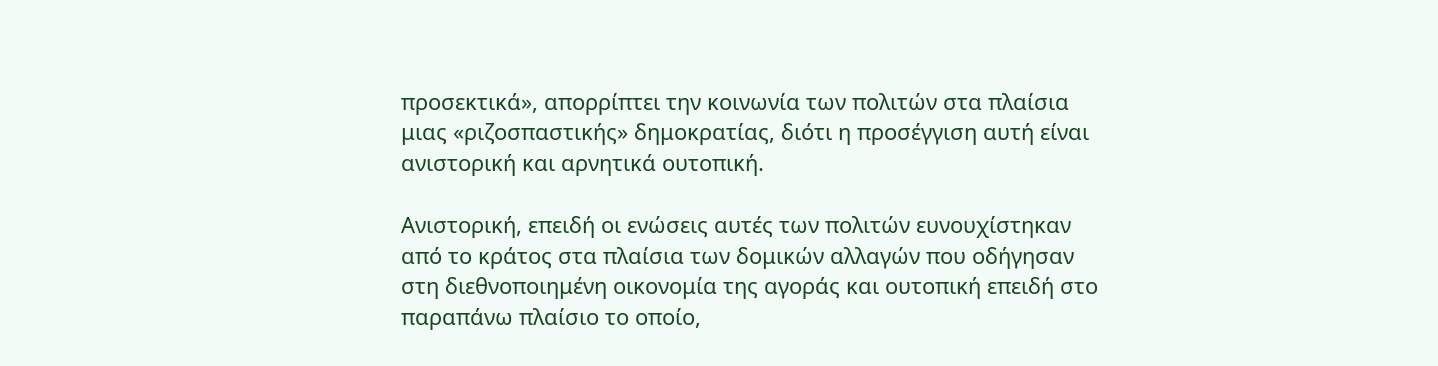προσεκτικά», απορρίπτει την κοινωνία των πολιτών στα πλαίσια μιας «ριζοσπαστικής» δημοκρατίας, διότι η προσέγγιση αυτή είναι ανιστορική και αρνητικά ουτοπική.

Ανιστορική, επειδή οι ενώσεις αυτές των πολιτών ευνουχίστηκαν από το κράτος στα πλαίσια των δομικών αλλαγών που οδήγησαν στη διεθνοποιημένη οικονομία της αγοράς και ουτοπική επειδή στο παραπάνω πλαίσιο το οποίο,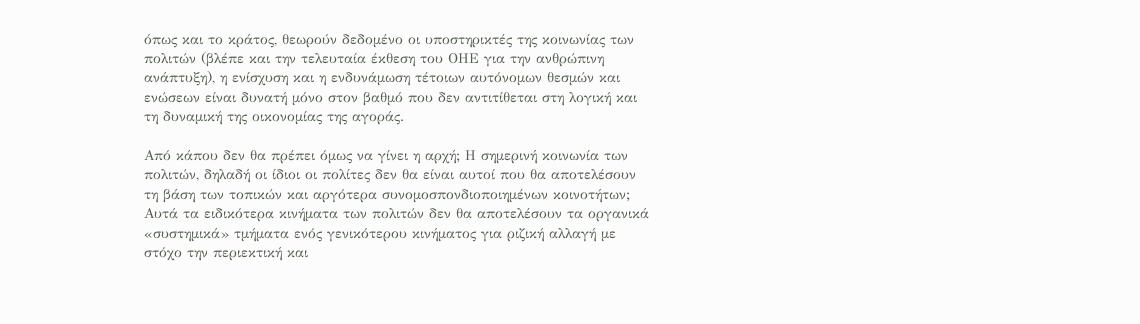όπως και το κράτος, θεωρούν δεδομένο οι υποστηρικτές της κοινωνίας των πολιτών (βλέπε και την τελευταία έκθεση του ΟΗΕ για την ανθρώπινη ανάπτυξη), η ενίσχυση και η ενδυνάμωση τέτοιων αυτόνομων θεσμών και ενώσεων είναι δυνατή μόνο στον βαθμό που δεν αντιτίθεται στη λογική και τη δυναμική της οικονομίας της αγοράς.

Από κάπου δεν θα πρέπει όμως να γίνει η αρχή; Η σημερινή κοινωνία των πολιτών, δηλαδή οι ίδιοι οι πολίτες δεν θα είναι αυτοί που θα αποτελέσουν τη βάση των τοπικών και αργότερα συνομοσπονδιοποιημένων κοινοτήτων; Αυτά τα ειδικότερα κινήματα των πολιτών δεν θα αποτελέσουν τα οργανικά «συστημικά» τμήματα ενός γενικότερου κινήματος για ριζική αλλαγή με στόχο την περιεκτική και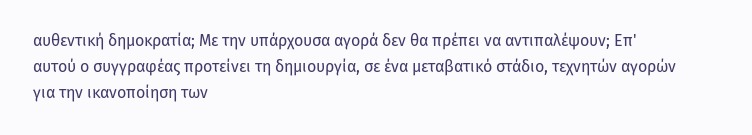αυθεντική δημοκρατία; Με την υπάρχουσα αγορά δεν θα πρέπει να αντιπαλέψουν; Επ' αυτού ο συγγραφέας προτείνει τη δημιουργία, σε ένα μεταβατικό στάδιο, τεχνητών αγορών για την ικανοποίηση των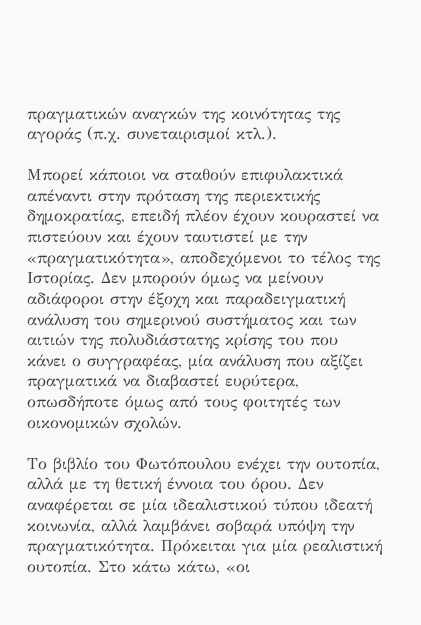πραγματικών αναγκών της κοινότητας της αγοράς (π.χ. συνεταιρισμοί κτλ.).

Μπορεί κάποιοι να σταθούν επιφυλακτικά απέναντι στην πρόταση της περιεκτικής δημοκρατίας, επειδή πλέον έχουν κουραστεί να πιστεύουν και έχουν ταυτιστεί με την «πραγματικότητα», αποδεχόμενοι το τέλος της Ιστορίας. Δεν μπορούν όμως να μείνουν αδιάφοροι στην έξοχη και παραδειγματική ανάλυση του σημερινού συστήματος και των αιτιών της πολυδιάστατης κρίσης του που κάνει ο συγγραφέας, μία ανάλυση που αξίζει πραγματικά να διαβαστεί ευρύτερα, οπωσδήποτε όμως από τους φοιτητές των οικονομικών σχολών.

Το βιβλίο του Φωτόπουλου ενέχει την ουτοπία, αλλά με τη θετική έννοια του όρου. Δεν αναφέρεται σε μία ιδεαλιστικού τύπου ιδεατή κοινωνία, αλλά λαμβάνει σοβαρά υπόψη την πραγματικότητα. Πρόκειται για μία ρεαλιστική ουτοπία. Στο κάτω κάτω, «οι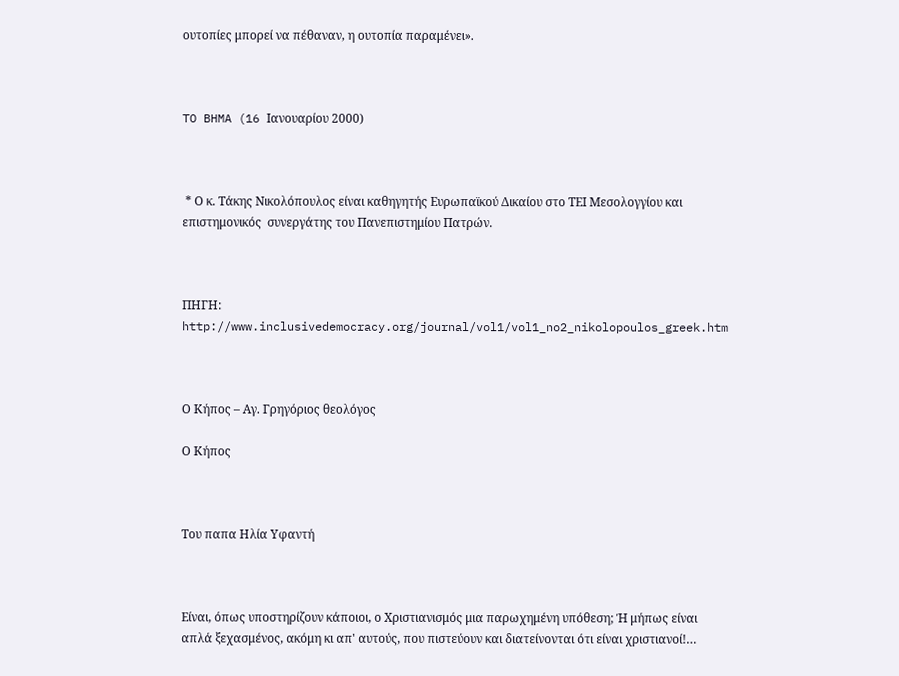ουτοπίες μπορεί να πέθαναν, η ουτοπία παραμένει».



TO BHMA (16 Ιανουαρίου 2000)



 * Ο κ. Τάκης Νικολόπουλος είναι καθηγητής Ευρωπαϊκού Δικαίου στο ΤΕΙ Μεσολογγίου και επιστημονικός  συνεργάτης του Πανεπιστημίου Πατρών.



ΠΗΓΗ: http://www.inclusivedemocracy.org/journal/vol1/vol1_no2_nikolopoulos_greek.htm



Ο Κήπος – Αγ. Γρηγόριος θεολόγος

Ο Κήπος



Του παπα Ηλία Υφαντή



Είναι, όπως υποστηρίζουν κάποιοι, ο Χριστιανισμός μια παρωχημένη υπόθεση; Ή μήπως είναι απλά ξεχασμένος, ακόμη κι απ' αυτούς, που πιστεύουν και διατείνονται ότι είναι χριστιανοί!…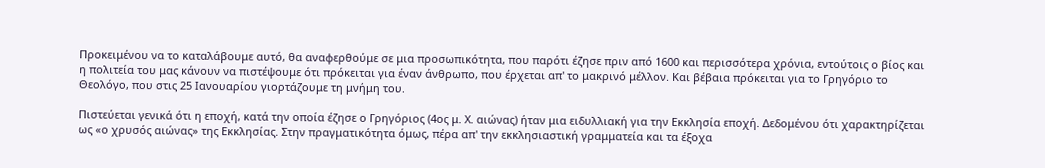Προκειμένου να το καταλάβουμε αυτό, θα αναφερθούμε σε μια προσωπικότητα, που παρότι έζησε πριν από 1600 και περισσότερα χρόνια, εντούτοις ο βίος και η πολιτεία του μας κάνουν να πιστέψουμε ότι πρόκειται για έναν άνθρωπο, που έρχεται απ' το μακρινό μέλλον. Και βέβαια πρόκειται για το Γρηγόριο το Θεολόγο, που στις 25 Ιανουαρίου γιορτάζουμε τη μνήμη του.

Πιστεύεται γενικά ότι η εποχή, κατά την οποία έζησε ο Γρηγόριος (4ος μ. Χ. αιώνας) ήταν μια ειδυλλιακή για την Εκκλησία εποχή. Δεδομένου ότι χαρακτηρίζεται ως «ο χρυσός αιώνας» της Εκκλησίας. Στην πραγματικότητα όμως, πέρα απ' την εκκλησιαστική γραμματεία και τα έξοχα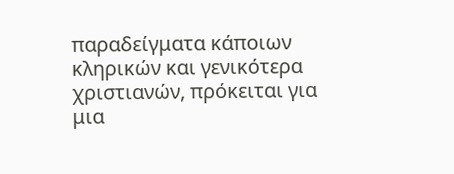παραδείγματα κάποιων κληρικών και γενικότερα χριστιανών, πρόκειται για μια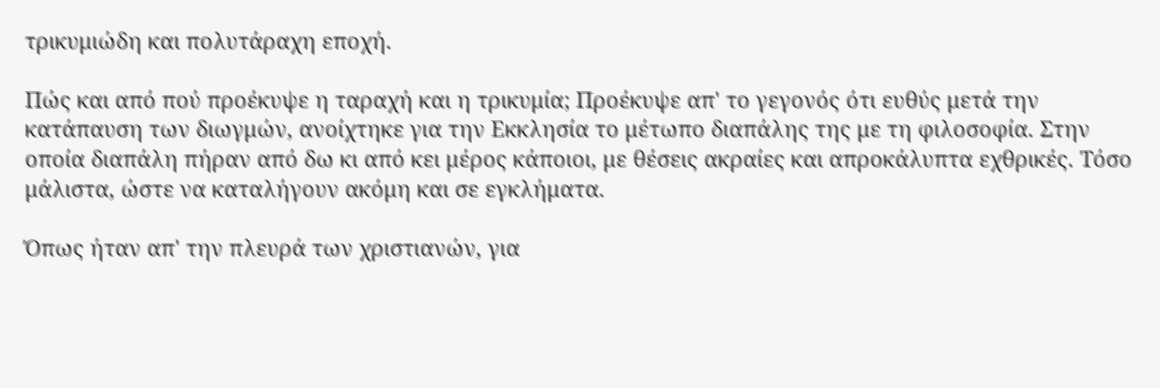τρικυμιώδη και πολυτάραχη εποχή.

Πώς και από πού προέκυψε η ταραχή και η τρικυμία; Προέκυψε απ' το γεγονός ότι ευθύς μετά την κατάπαυση των διωγμών, ανοίχτηκε για την Εκκλησία το μέτωπο διαπάλης της με τη φιλοσοφία. Στην οποία διαπάλη πήραν από δω κι από κει μέρος κάποιοι, με θέσεις ακραίες και απροκάλυπτα εχθρικές. Τόσο μάλιστα, ώστε να καταλήγουν ακόμη και σε εγκλήματα.

Όπως ήταν απ' την πλευρά των χριστιανών, για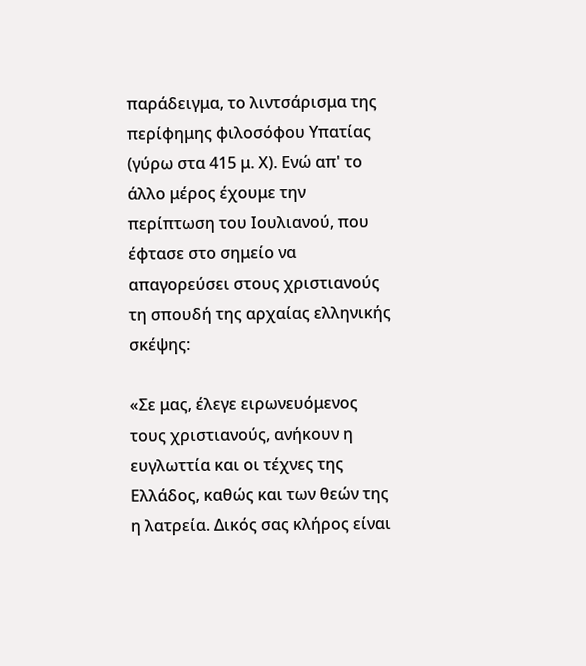παράδειγμα, το λιντσάρισμα της περίφημης φιλοσόφου Υπατίας (γύρω στα 415 μ. Χ). Ενώ απ' το άλλο μέρος έχουμε την περίπτωση του Ιουλιανού, που έφτασε στο σημείο να απαγορεύσει στους χριστιανούς τη σπουδή της αρχαίας ελληνικής σκέψης:

«Σε μας, έλεγε ειρωνευόμενος τους χριστιανούς, ανήκουν η ευγλωττία και οι τέχνες της Ελλάδος, καθώς και των θεών της η λατρεία. Δικός σας κλήρος είναι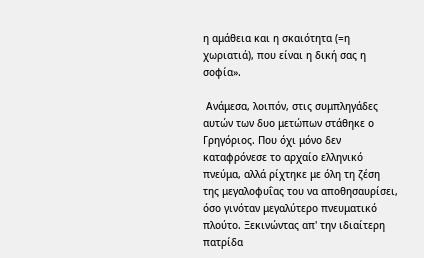η αμάθεια και η σκαιότητα (=η χωριατιά), που είναι η δική σας η σοφία».

 Ανάμεσα, λοιπόν, στις συμπληγάδες αυτών των δυο μετώπων στάθηκε ο Γρηγόριος. Που όχι μόνο δεν καταφρόνεσε το αρχαίο ελληνικό πνεύμα, αλλά ρίχτηκε με όλη τη ζέση της μεγαλοφυΐας του να αποθησαυρίσει, όσο γινόταν μεγαλύτερο πνευματικό πλούτο. Ξεκινώντας απ' την ιδιαίτερη πατρίδα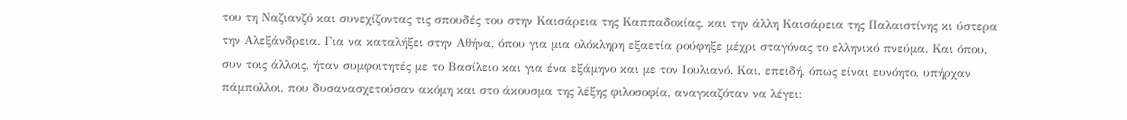του τη Ναζιανζό και συνεχίζοντας τις σπουδές του στην Καισάρεια της Καππαδοκίας, και την άλλη Καισάρεια της Παλαιστίνης κι ύστερα την Αλεξάνδρεια. Για να καταλήξει στην Αθήνα, όπου για μια ολόκληρη εξαετία ρούφηξε μέχρι σταγόνας το ελληνικό πνεύμα. Και όπου, συν τοις άλλοις, ήταν συμφοιτητές με το Βασίλειο και για ένα εξάμηνο και με τον Ιουλιανό. Και, επειδή, όπως είναι ευνόητο, υπήρχαν πάμπολλοι, που δυσανασχετούσαν ακόμη και στο άκουσμα της λέξης φιλοσοφία, αναγκαζόταν να λέγει: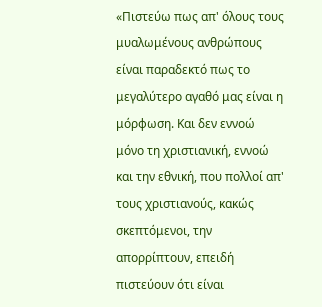«Πιστεύω πως απ' όλους τους μυαλωμένους ανθρώπους είναι παραδεκτό πως το μεγαλύτερο αγαθό μας είναι η μόρφωση. Και δεν εννοώ μόνο τη χριστιανική, εννοώ και την εθνική, που πολλοί απ' τους χριστιανούς, κακώς σκεπτόμενοι, την απορρίπτουν, επειδή πιστεύουν ότι είναι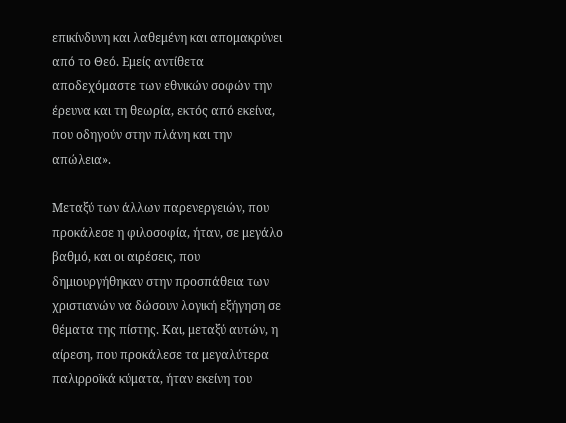επικίνδυνη και λαθεμένη και απομακρύνει από το Θεό. Εμείς αντίθετα αποδεχόμαστε των εθνικών σοφών την έρευνα και τη θεωρία, εκτός από εκείνα, που οδηγούν στην πλάνη και την απώλεια».

Μεταξύ των άλλων παρενεργειών, που προκάλεσε η φιλοσοφία, ήταν, σε μεγάλο βαθμό, και οι αιρέσεις, που δημιουργήθηκαν στην προσπάθεια των χριστιανών να δώσουν λογική εξήγηση σε θέματα της πίστης. Και, μεταξύ αυτών, η αίρεση, που προκάλεσε τα μεγαλύτερα παλιρροϊκά κύματα, ήταν εκείνη του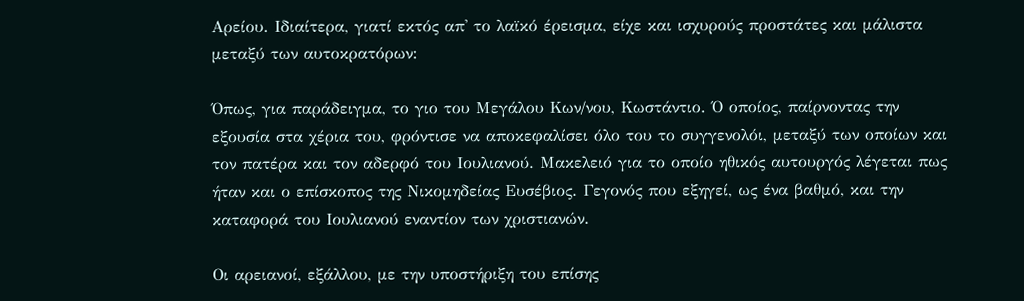Αρείου. Ιδιαίτερα, γιατί εκτός απ' το λαϊκό έρεισμα, είχε και ισχυρούς προστάτες και μάλιστα μεταξύ των αυτοκρατόρων:

Όπως, για παράδειγμα, το γιο του Μεγάλου Κων/νου, Κωστάντιο. Ό οποίος, παίρνοντας την εξουσία στα χέρια του, φρόντισε να αποκεφαλίσει όλο του το συγγενολόι, μεταξύ των οποίων και τον πατέρα και τον αδερφό του Ιουλιανού. Μακελειό για το οποίο ηθικός αυτουργός λέγεται πως ήταν και ο επίσκοπος της Νικομηδείας Ευσέβιος. Γεγονός που εξηγεί, ως ένα βαθμό, και την καταφορά του Ιουλιανού εναντίον των χριστιανών.

Οι αρειανοί, εξάλλου, με την υποστήριξη του επίσης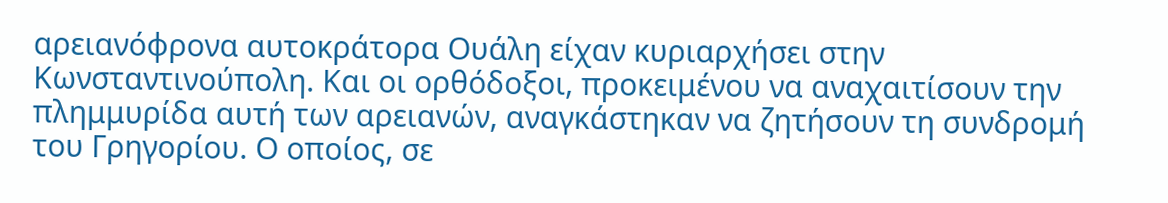αρειανόφρονα αυτοκράτορα Ουάλη είχαν κυριαρχήσει στην Κωνσταντινούπολη. Και οι ορθόδοξοι, προκειμένου να αναχαιτίσουν την πλημμυρίδα αυτή των αρειανών, αναγκάστηκαν να ζητήσουν τη συνδρομή του Γρηγορίου. Ο οποίος, σε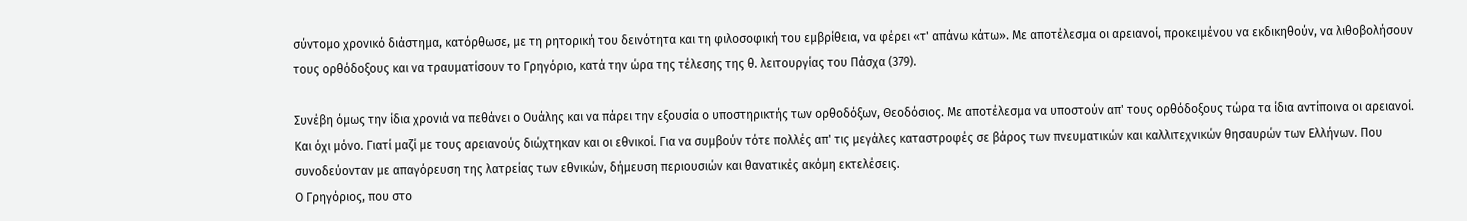σύντομο χρονικό διάστημα, κατόρθωσε, με τη ρητορική του δεινότητα και τη φιλοσοφική του εμβρίθεια, να φέρει «τ' απάνω κάτω». Με αποτέλεσμα οι αρειανοί, προκειμένου να εκδικηθούν, να λιθοβολήσουν τους ορθόδοξους και να τραυματίσουν το Γρηγόριο, κατά την ώρα της τέλεσης της θ. λειτουργίας του Πάσχα (379).

Συνέβη όμως την ίδια χρονιά να πεθάνει ο Ουάλης και να πάρει την εξουσία ο υποστηρικτής των ορθοδόξων, Θεοδόσιος. Με αποτέλεσμα να υποστούν απ' τους ορθόδοξους τώρα τα ίδια αντίποινα οι αρειανοί. Και όχι μόνο. Γιατί μαζί με τους αρειανούς διώχτηκαν και οι εθνικοί. Για να συμβούν τότε πολλές απ' τις μεγάλες καταστροφές σε βάρος των πνευματικών και καλλιτεχνικών θησαυρών των Ελλήνων. Που συνοδεύονταν με απαγόρευση της λατρείας των εθνικών, δήμευση περιουσιών και θανατικές ακόμη εκτελέσεις.
Ο Γρηγόριος, που στο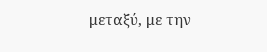μεταξύ, με την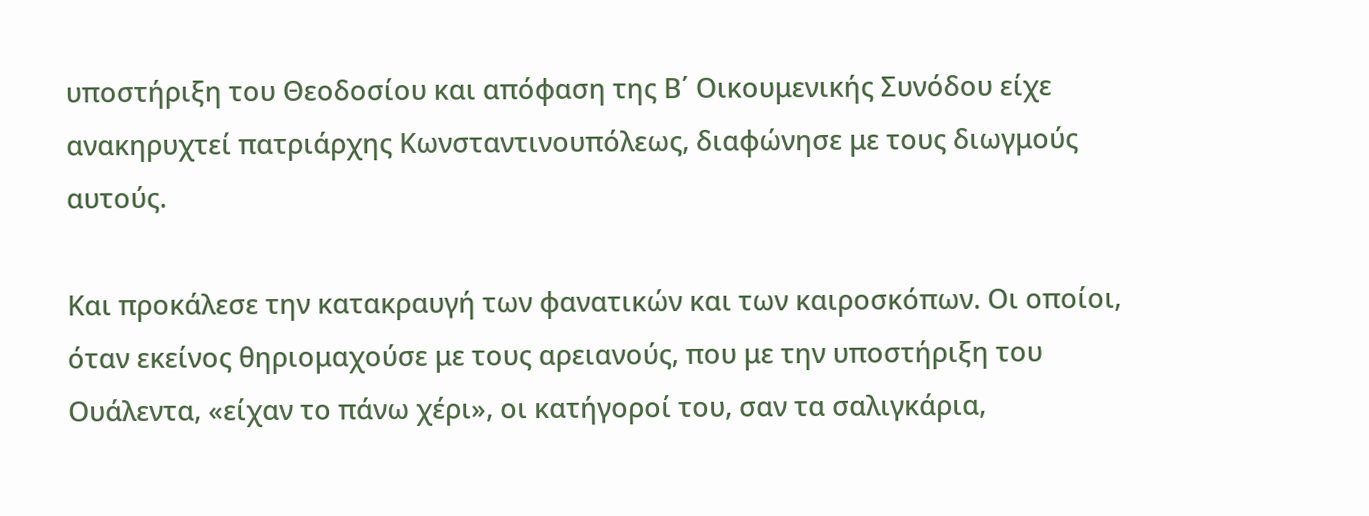υποστήριξη του Θεοδοσίου και απόφαση της Β΄ Οικουμενικής Συνόδου είχε ανακηρυχτεί πατριάρχης Κωνσταντινουπόλεως, διαφώνησε με τους διωγμούς αυτούς.

Και προκάλεσε την κατακραυγή των φανατικών και των καιροσκόπων. Οι οποίοι, όταν εκείνος θηριομαχούσε με τους αρειανούς, που με την υποστήριξη του Ουάλεντα, «είχαν το πάνω χέρι», οι κατήγοροί του, σαν τα σαλιγκάρια,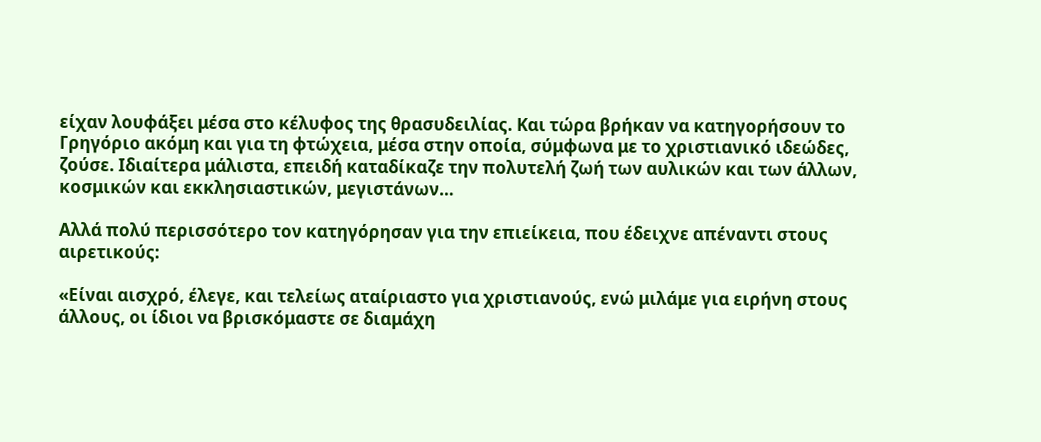είχαν λουφάξει μέσα στο κέλυφος της θρασυδειλίας. Και τώρα βρήκαν να κατηγορήσουν το Γρηγόριο ακόμη και για τη φτώχεια, μέσα στην οποία, σύμφωνα με το χριστιανικό ιδεώδες, ζούσε. Ιδιαίτερα μάλιστα, επειδή καταδίκαζε την πολυτελή ζωή των αυλικών και των άλλων, κοσμικών και εκκλησιαστικών, μεγιστάνων…

Αλλά πολύ περισσότερο τον κατηγόρησαν για την επιείκεια, που έδειχνε απέναντι στους αιρετικούς:

«Είναι αισχρό, έλεγε, και τελείως αταίριαστο για χριστιανούς, ενώ μιλάμε για ειρήνη στους άλλους, οι ίδιοι να βρισκόμαστε σε διαμάχη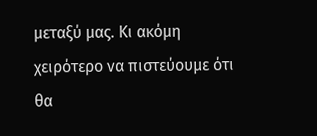μεταξύ μας. Κι ακόμη χειρότερο να πιστεύουμε ότι θα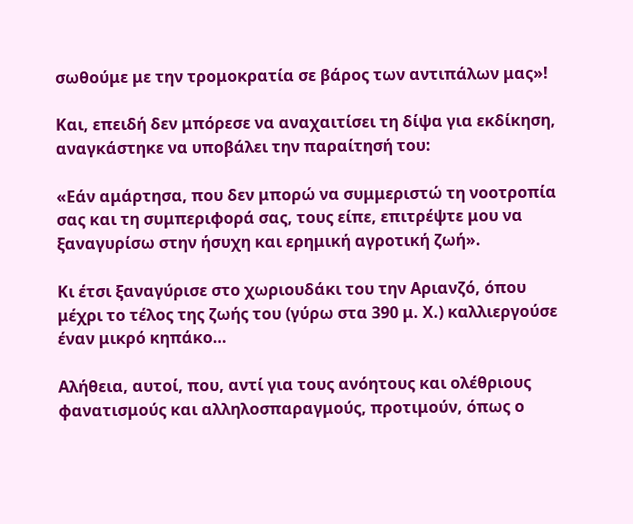σωθούμε με την τρομοκρατία σε βάρος των αντιπάλων μας»!

Και, επειδή δεν μπόρεσε να αναχαιτίσει τη δίψα για εκδίκηση, αναγκάστηκε να υποβάλει την παραίτησή του:

«Εάν αμάρτησα, που δεν μπορώ να συμμεριστώ τη νοοτροπία σας και τη συμπεριφορά σας, τους είπε, επιτρέψτε μου να ξαναγυρίσω στην ήσυχη και ερημική αγροτική ζωή».

Κι έτσι ξαναγύρισε στο χωριουδάκι του την Αριανζό, όπου μέχρι το τέλος της ζωής του (γύρω στα 390 μ. Χ.) καλλιεργούσε έναν μικρό κηπάκο…

Αλήθεια, αυτοί, που, αντί για τους ανόητους και ολέθριους φανατισμούς και αλληλοσπαραγμούς, προτιμούν, όπως ο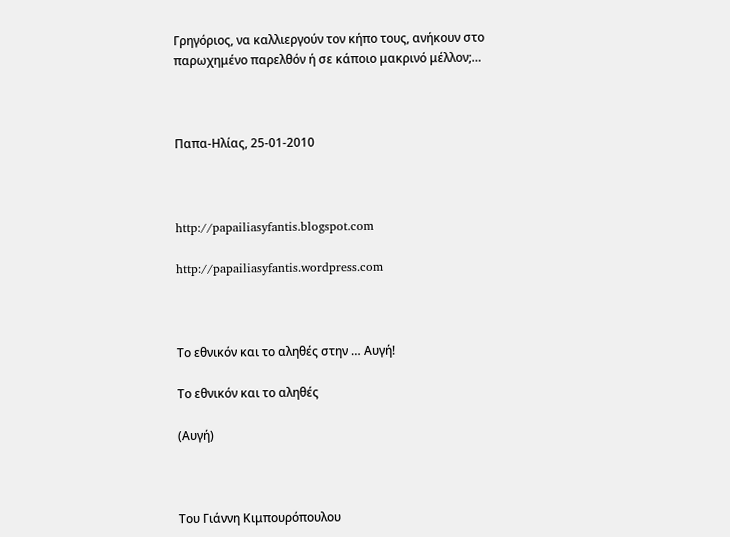Γρηγόριος, να καλλιεργούν τον κήπο τους, ανήκουν στο παρωχημένο παρελθόν ή σε κάποιο μακρινό μέλλον;…



Παπα-Ηλίας, 25-01-2010



http://papailiasyfantis.blogspot.com

http://papailiasyfantis.wordpress.com



Το εθνικόν και το αληθές στην … Αυγή!

Το εθνικόν και το αληθές

(Αυγή)



Του Γιάννη Κιμπουρόπουλου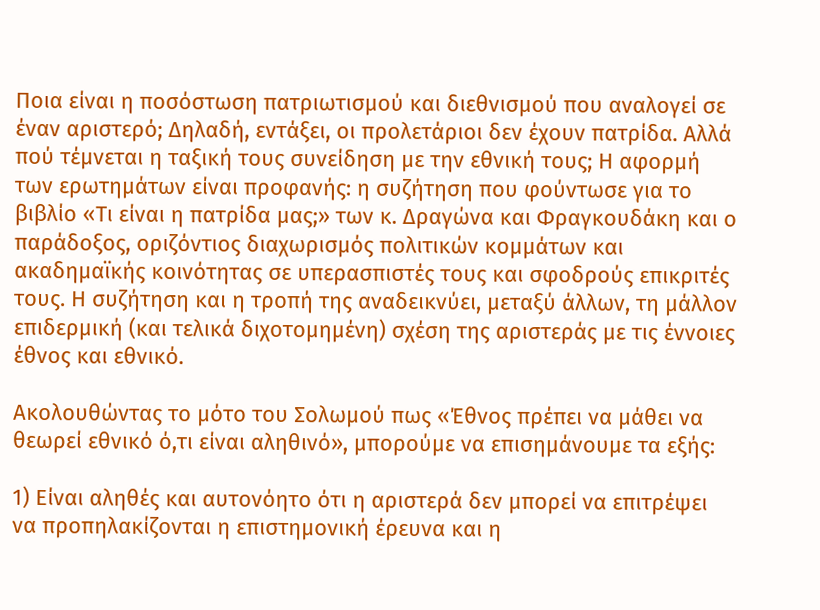Ποια είναι η ποσόστωση πατριωτισμού και διεθνισμού που αναλογεί σε έναν αριστερό; Δηλαδή, εντάξει, οι προλετάριοι δεν έχουν πατρίδα. Αλλά πού τέμνεται η ταξική τους συνείδηση με την εθνική τους; Η αφορμή των ερωτημάτων είναι προφανής: η συζήτηση που φούντωσε για το βιβλίο «Τι είναι η πατρίδα μας;» των κ. Δραγώνα και Φραγκουδάκη και ο παράδοξος, οριζόντιος διαχωρισμός πολιτικών κομμάτων και ακαδημαϊκής κοινότητας σε υπερασπιστές τους και σφοδρούς επικριτές τους. Η συζήτηση και η τροπή της αναδεικνύει, μεταξύ άλλων, τη μάλλον επιδερμική (και τελικά διχοτομημένη) σχέση της αριστεράς με τις έννοιες έθνος και εθνικό.

Ακολουθώντας το μότο του Σολωμού πως «Έθνος πρέπει να μάθει να θεωρεί εθνικό ό,τι είναι αληθινό», μπορούμε να επισημάνουμε τα εξής:

1) Είναι αληθές και αυτονόητο ότι η αριστερά δεν μπορεί να επιτρέψει να προπηλακίζονται η επιστημονική έρευνα και η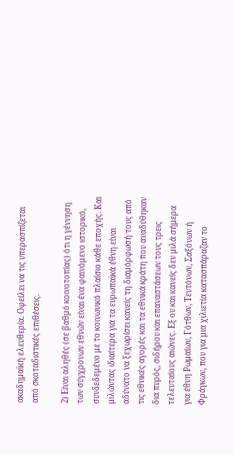ακαδημαϊκή ελευθερία. Οφείλει να τις υπερασπίζεται από σκοταδιστικές επιθέσεις.

2) Είναι αληθές (σε βαθμό κοινοτοπίας) ότι η γέννηση των σύγχρονων εθνών είναι ένα φαινόμενο ιστορικό, συνδεδεμένο με το κοινωνικό πλαίσιο κάθε εποχής. Και μιλώντας ιδιαίτερα για τα ευρωπαϊκά έθνη είναι αδύνατο να ξεχωρίσει κανείς τη διαμόρφωσή τους από τις εθνικές αγορές και τα εθνικά κράτη που αναδύθηκαν δια πυρός, σιδήρου και επαναστάσεων τους τρεις τελευταίους αιώνες. Εξ ου και κανείς δεν μιλά σήμερα για έθνη Ρωμαίων, Γότθων, Τευτόνων, Σαξόνων ή Φράγκων, που για μια χιλιετία κατασπάραζαν το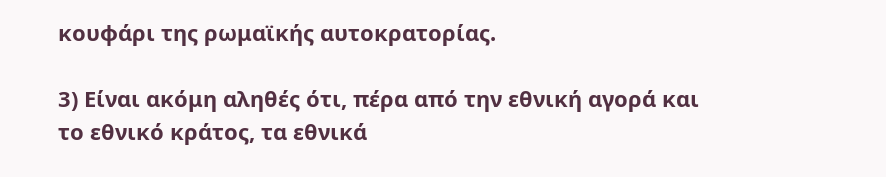κουφάρι της ρωμαϊκής αυτοκρατορίας.

3) Είναι ακόμη αληθές ότι, πέρα από την εθνική αγορά και το εθνικό κράτος, τα εθνικά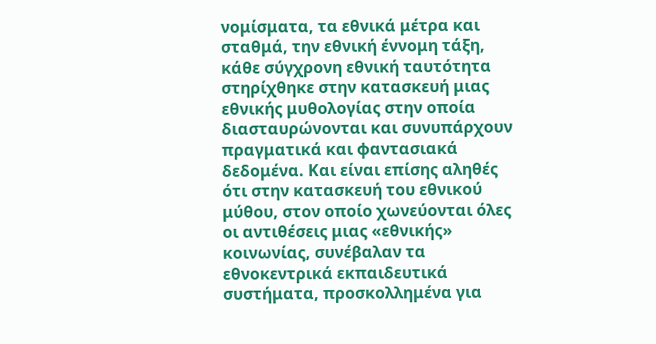νομίσματα, τα εθνικά μέτρα και σταθμά, την εθνική έννομη τάξη, κάθε σύγχρονη εθνική ταυτότητα στηρίχθηκε στην κατασκευή μιας εθνικής μυθολογίας στην οποία διασταυρώνονται και συνυπάρχουν πραγματικά και φαντασιακά δεδομένα. Και είναι επίσης αληθές ότι στην κατασκευή του εθνικού μύθου, στον οποίο χωνεύονται όλες οι αντιθέσεις μιας «εθνικής» κοινωνίας, συνέβαλαν τα εθνοκεντρικά εκπαιδευτικά συστήματα, προσκολλημένα για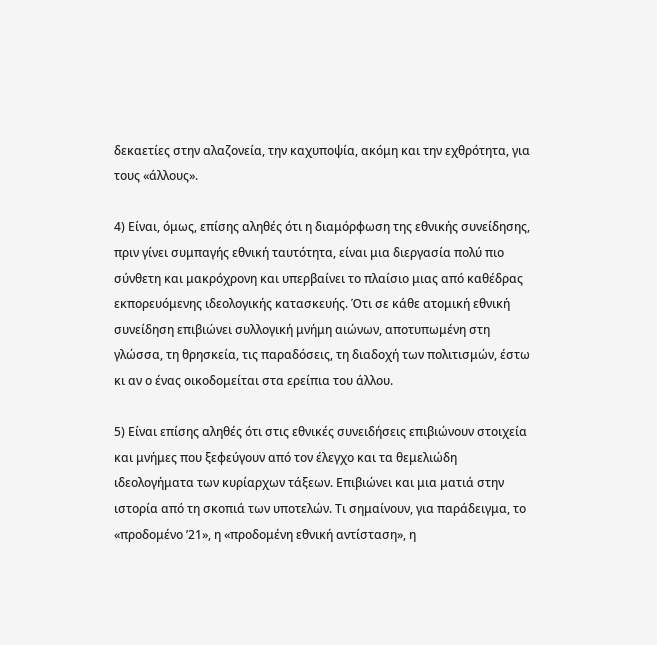δεκαετίες στην αλαζονεία, την καχυποψία, ακόμη και την εχθρότητα, για τους «άλλους».

4) Είναι, όμως, επίσης αληθές ότι η διαμόρφωση της εθνικής συνείδησης, πριν γίνει συμπαγής εθνική ταυτότητα, είναι μια διεργασία πολύ πιο σύνθετη και μακρόχρονη και υπερβαίνει το πλαίσιο μιας από καθέδρας εκπορευόμενης ιδεολογικής κατασκευής. Ότι σε κάθε ατομική εθνική συνείδηση επιβιώνει συλλογική μνήμη αιώνων, αποτυπωμένη στη γλώσσα, τη θρησκεία, τις παραδόσεις, τη διαδοχή των πολιτισμών, έστω κι αν ο ένας οικοδομείται στα ερείπια του άλλου.

5) Είναι επίσης αληθές ότι στις εθνικές συνειδήσεις επιβιώνουν στοιχεία και μνήμες που ξεφεύγουν από τον έλεγχο και τα θεμελιώδη ιδεολογήματα των κυρίαρχων τάξεων. Επιβιώνει και μια ματιά στην ιστορία από τη σκοπιά των υποτελών. Τι σημαίνουν, για παράδειγμα, το «προδομένο ʼ21», η «προδομένη εθνική αντίσταση», η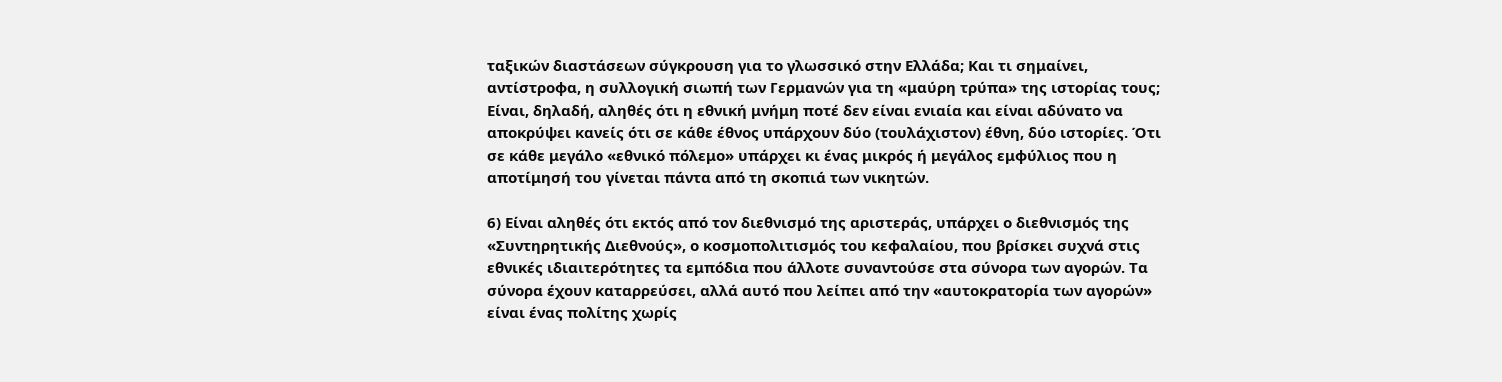ταξικών διαστάσεων σύγκρουση για το γλωσσικό στην Ελλάδα; Και τι σημαίνει, αντίστροφα, η συλλογική σιωπή των Γερμανών για τη «μαύρη τρύπα» της ιστορίας τους; Είναι, δηλαδή, αληθές ότι η εθνική μνήμη ποτέ δεν είναι ενιαία και είναι αδύνατο να αποκρύψει κανείς ότι σε κάθε έθνος υπάρχουν δύο (τουλάχιστον) έθνη, δύο ιστορίες. Ότι σε κάθε μεγάλο «εθνικό πόλεμο» υπάρχει κι ένας μικρός ή μεγάλος εμφύλιος που η αποτίμησή του γίνεται πάντα από τη σκοπιά των νικητών.

6) Είναι αληθές ότι εκτός από τον διεθνισμό της αριστεράς, υπάρχει ο διεθνισμός της «Συντηρητικής Διεθνούς», ο κοσμοπολιτισμός του κεφαλαίου, που βρίσκει συχνά στις εθνικές ιδιαιτερότητες τα εμπόδια που άλλοτε συναντούσε στα σύνορα των αγορών. Τα σύνορα έχουν καταρρεύσει, αλλά αυτό που λείπει από την «αυτοκρατορία των αγορών» είναι ένας πολίτης χωρίς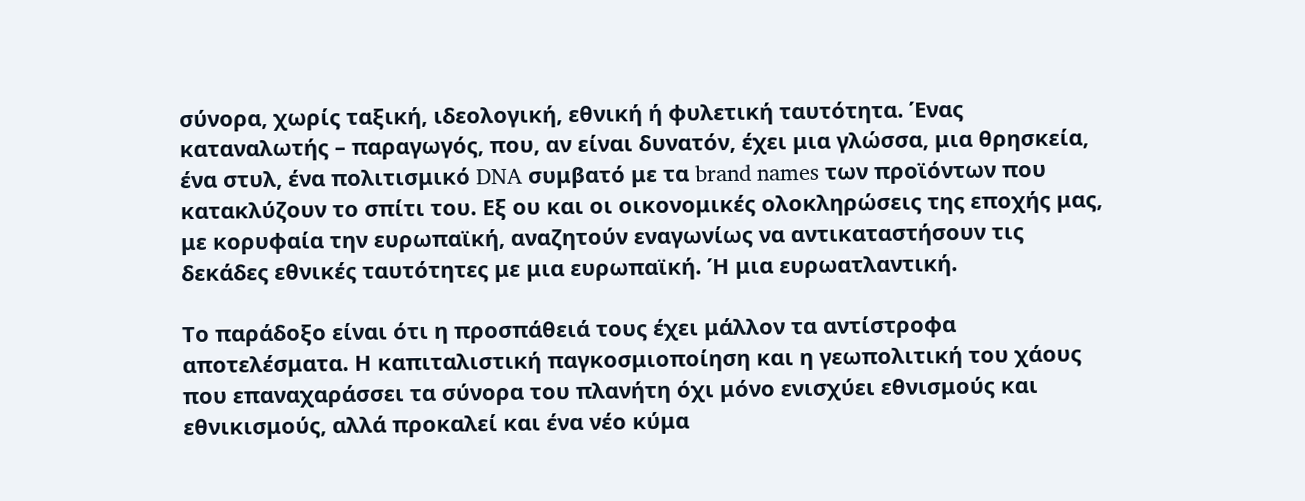σύνορα, χωρίς ταξική, ιδεολογική, εθνική ή φυλετική ταυτότητα. Ένας καταναλωτής – παραγωγός, που, αν είναι δυνατόν, έχει μια γλώσσα, μια θρησκεία, ένα στυλ, ένα πολιτισμικό DNA συμβατό με τα brand names των προϊόντων που κατακλύζουν το σπίτι του. Εξ ου και οι οικονομικές ολοκληρώσεις της εποχής μας, με κορυφαία την ευρωπαϊκή, αναζητούν εναγωνίως να αντικαταστήσουν τις δεκάδες εθνικές ταυτότητες με μια ευρωπαϊκή. Ή μια ευρωατλαντική.

Το παράδοξο είναι ότι η προσπάθειά τους έχει μάλλον τα αντίστροφα αποτελέσματα. Η καπιταλιστική παγκοσμιοποίηση και η γεωπολιτική του χάους που επαναχαράσσει τα σύνορα του πλανήτη όχι μόνο ενισχύει εθνισμούς και εθνικισμούς, αλλά προκαλεί και ένα νέο κύμα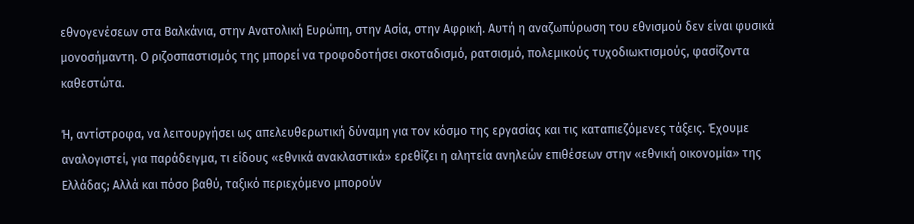εθνογενέσεων στα Βαλκάνια, στην Ανατολική Ευρώπη, στην Ασία, στην Αφρική. Αυτή η αναζωπύρωση του εθνισμού δεν είναι φυσικά μονοσήμαντη. Ο ριζοσπαστισμός της μπορεί να τροφοδοτήσει σκοταδισμό, ρατσισμό, πολεμικούς τυχοδιωκτισμούς, φασίζοντα καθεστώτα.

Ή, αντίστροφα, να λειτουργήσει ως απελευθερωτική δύναμη για τον κόσμο της εργασίας και τις καταπιεζόμενες τάξεις. Έχουμε αναλογιστεί, για παράδειγμα, τι είδους «εθνικά ανακλαστικά» ερεθίζει η αλητεία ανηλεών επιθέσεων στην «εθνική οικονομία» της Ελλάδας; Αλλά και πόσο βαθύ, ταξικό περιεχόμενο μπορούν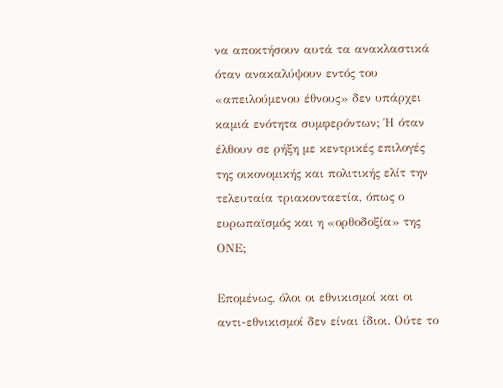να αποκτήσουν αυτά τα ανακλαστικά όταν ανακαλύψουν εντός του «απειλούμενου έθνους» δεν υπάρχει καμιά ενότητα συμφερόντων; Ή όταν έλθουν σε ρήξη με κεντρικές επιλογές της οικονομικής και πολιτικής ελίτ την τελευταία τριακονταετία, όπως ο ευρωπαϊσμός και η «ορθοδοξία» της ΟΝΕ;

Επομένως, όλοι οι εθνικισμοί και οι αντι-εθνικισμοί δεν είναι ίδιοι. Ούτε το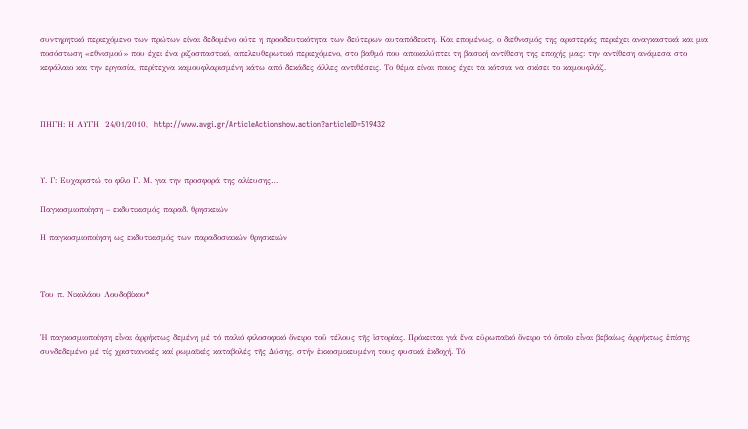συντηρητικό περιεχόμενο των πρώτων είναι δεδομένο ούτε η προοδευτικότητα των δεύτερων αυταπόδεικτη. Και επομένως, ο διεθνισμός της αριστεράς περιέχει αναγκαστικά και μια ποσόστωση «εθνισμού» που έχει ένα ριζοσπαστικό, απελευθερωτικό περιεχόμενο, στο βαθμό που αποκαλύπτει τη βασική αντίθεση της εποχής μας: την αντίθεση ανάμεσα στο κεφάλαιο και την εργασία, περίτεχνα καμουφλαρισμένη κάτω από δεκάδες άλλες αντιθέσεις. Το θέμα είναι ποιος έχει τα κότσια να σκίσει το καμουφλάζ.



ΠΗΓΗ: Η ΑΥΓΗ  24/01/2010,  http://www.avgi.gr/ArticleActionshow.action?articleID=519432



Υ. Γ: Ευχαριστώ το φίλο Γ. Μ. για την προσφορά της αλίευσης…

Παγκοσμιοποίηση – εκδυτικισμός παραδ. θρησκειών

Η παγκοσμιοποίηση ως εκδυτικισμός των παραδοσιακών θρησκειών



Του π. Νικολάου Λουδοβίκου*


Ἡ παγκοσμιοποίηση εἶναι ἀρρήκτως δεμένη μέ τό παλιό φιλοσοφικό ὄνειρο τοῦ τέλους τῆς ἱστορίας. Πρόκειται γιά ἕνα εὐρωπαϊκό ὄνειρο τό ὁποῖο εἶναι βεβαίως ἀρρήκτως ἐπίσης συνδεδεμένο μέ τίς χριστιανικές καί ρωμαϊκές καταβολές τῆς Δύσης, στήν ἐκκοσμικευμένη τους φυσικά ἐκδοχή. Τό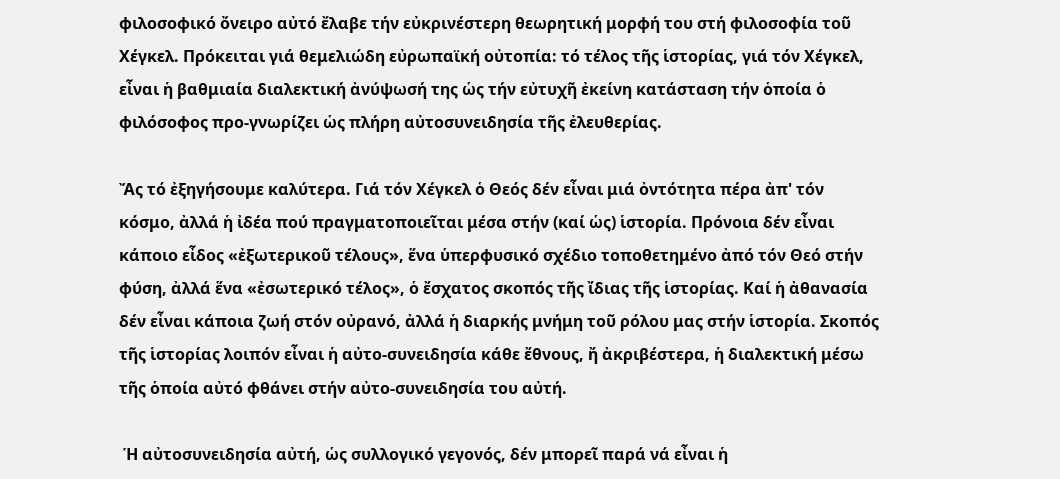φιλοσοφικό ὄνειρο αὐτό ἔλαβε τήν εὐκρινέστερη θεωρητική μορφή του στή φιλοσοφία τοῦ Χέγκελ. Πρόκειται γιά θεμελιώδη εὐρωπαϊκή οὐτοπία: τό τέλος τῆς ἱστορίας, γιά τόν Χέγκελ, εἶναι ἡ βαθμιαία διαλεκτική ἀνύψωσή της ὡς τήν εὐτυχῆ ἐκείνη κατάσταση τήν ὁποία ὁ φιλόσοφος προ-γνωρίζει ὡς πλήρη αὐτοσυνειδησία τῆς ἐλευθερίας.

Ἄς τό ἐξηγήσουμε καλύτερα. Γιά τόν Χέγκελ ὁ Θεός δέν εἶναι μιά ὀντότητα πέρα ἀπ' τόν κόσμο, ἀλλά ἡ ἰδέα πού πραγματοποιεῖται μέσα στήν (καί ὡς) ἱστορία. Πρόνοια δέν εἶναι κάποιο εἶδος «ἐξωτερικοῦ τέλους», ἕνα ὑπερφυσικό σχέδιο τοποθετημένο ἀπό τόν Θεό στήν φύση, ἀλλά ἕνα «ἐσωτερικό τέλος», ὁ ἔσχατος σκοπός τῆς ἴδιας τῆς ἱστορίας. Καί ἡ ἀθανασία δέν εἶναι κάποια ζωή στόν οὐρανό, ἀλλά ἡ διαρκής μνήμη τοῦ ρόλου μας στήν ἱστορία. Σκοπός τῆς ἱστορίας λοιπόν εἶναι ἡ αὐτο-συνειδησία κάθε ἔθνους, ἤ ἀκριβέστερα, ἡ διαλεκτική μέσω τῆς ὁποία αὐτό φθάνει στήν αὐτο-συνειδησία του αὐτή.

 Ἡ αὐτοσυνειδησία αὐτή, ὡς συλλογικό γεγονός, δέν μπορεῖ παρά νά εἶναι ἡ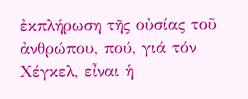ἐκπλήρωση τῆς οὐσίας τοῦ ἀνθρώπου, πού, γιά τόν Χέγκελ, εἶναι ἡ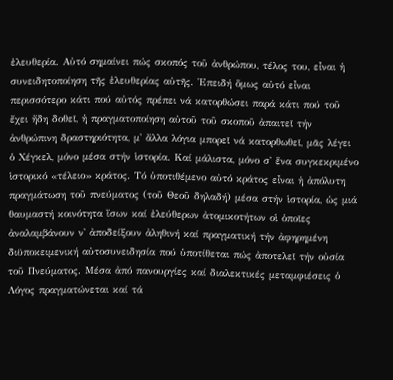ἐλευθερία. Αὐτό σημαίνει πώς σκοπός τοῦ ἀνθρώπου, τέλος του, εἶναι ἡ συνειδητοποίηση τῆς ἐλευθερίας αὐτῆς. Ἐπειδή ὅμως αὐτό εἶναι περισσότερο κάτι πού αὐτός πρέπει νά κατορθώσει παρά κάτι πού τοῦ ἔχει ἤδη δοθεῖ, ἡ πραγματοποίηση αὐτοῦ τοῦ σκοποῦ ἀπαιτεῖ τήν ἀνθρώπινη δραστηριότητα, μ' ἄλλα λόγια μπορεῖ νά κατορθωθεῖ, μᾶς λέγει ὁ Χέγκελ, μόνο μέσα στήν ἱστορία. Καί μάλιστα, μόνο σ' ἕνα συγκεκριμένο ἱστορικό «τέλειο» κράτος. Τό ὑποτιθέμενο αὐτό κράτος εἶναι ἡ ἀπόλυτη πραγμάτωση τοῦ πνεύματος (τοῦ Θεοῦ δηλαδή) μέσα στήν ἱστορία, ὡς μιά θαυμαστή κοινότητα ἴσων καί ἐλεύθερων ἀτομικοτήτων οἱ ὁποῖες ἀναλαμβάνουν ν' ἀποδείξουν ἀληθινή καί πραγματική τήν ἀφηρημένη διϋποκειμενική αὐτοσυνειδησία πού ὑποτίθεται πώς ἀποτελεῖ τήν οὐσία τοῦ Πνεύματος. Μέσα ἀπό πανουργίες καί διαλεκτικές μεταμφιέσεις ὁ Λόγος πραγματώνεται καί τά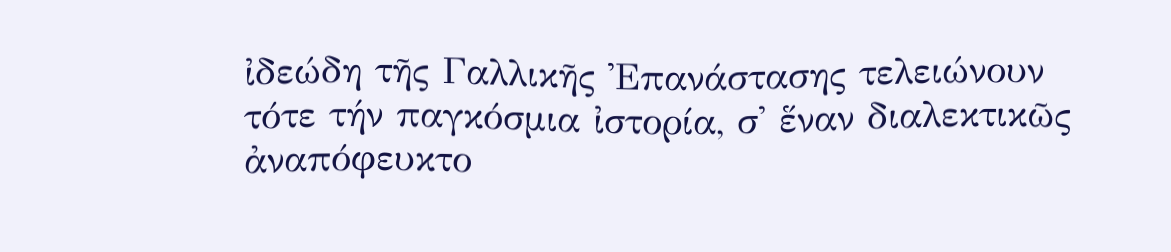ἰδεώδη τῆς Γαλλικῆς Ἐπανάστασης τελειώνουν τότε τήν παγκόσμια ἰστορία, σ' ἕναν διαλεκτικῶς ἀναπόφευκτο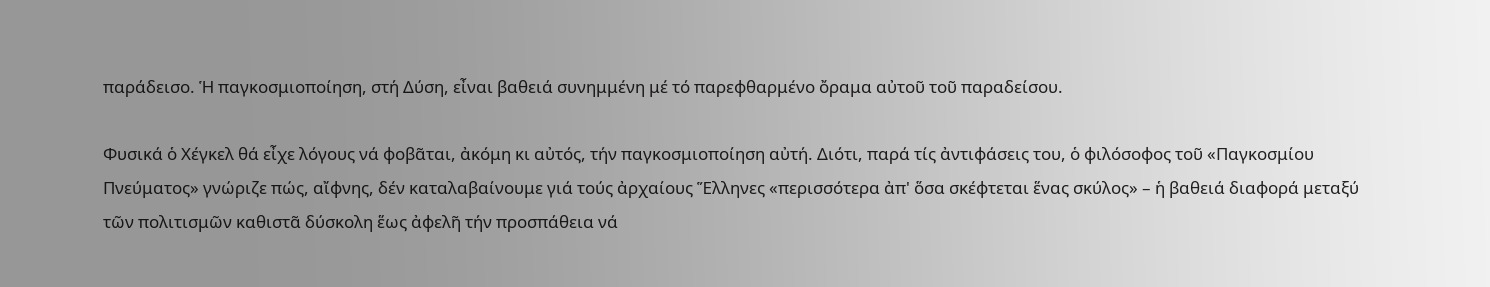παράδεισο. Ἡ παγκοσμιοποίηση, στή Δύση, εἶναι βαθειά συνημμένη μέ τό παρεφθαρμένο ὄραμα αὐτοῦ τοῦ παραδείσου.

Φυσικά ὁ Χέγκελ θά εἶχε λόγους νά φοβᾶται, ἀκόμη κι αὐτός, τήν παγκοσμιοποίηση αὐτή. Διότι, παρά τίς ἀντιφάσεις του, ὁ φιλόσοφος τοῦ «Παγκοσμίου Πνεύματος» γνώριζε πώς, αἴφνης, δέν καταλαβαίνουμε γιά τούς ἀρχαίους Ἕλληνες «περισσότερα ἀπ' ὅσα σκέφτεται ἕνας σκύλος» – ἡ βαθειά διαφορά μεταξύ τῶν πολιτισμῶν καθιστᾶ δύσκολη ἕως ἀφελῆ τήν προσπάθεια νά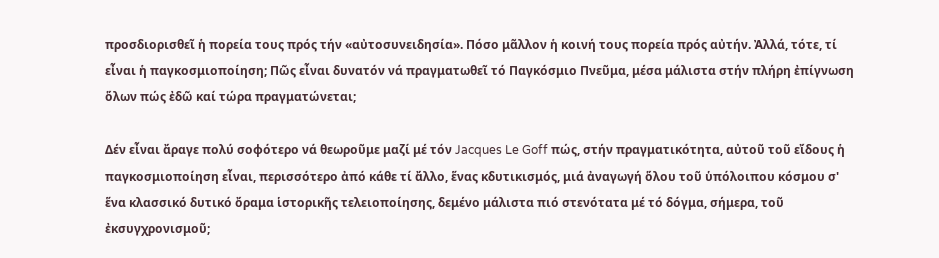προσδιορισθεῖ ἡ πορεία τους πρός τήν «αὐτοσυνειδησία». Πόσο μᾶλλον ἡ κοινή τους πορεία πρός αὐτήν. Ἀλλά, τότε, τί εἶναι ἡ παγκοσμιοποίηση; Πῶς εἶναι δυνατόν νά πραγματωθεῖ τό Παγκόσμιο Πνεῦμα, μέσα μάλιστα στήν πλήρη ἐπίγνωση ὅλων πώς ἐδῶ καί τώρα πραγματώνεται;

Δέν εἶναι ἄραγε πολύ σοφότερο νά θεωροῦμε μαζί μέ τόν Jacques Le Goff πώς, στήν πραγματικότητα, αὐτοῦ τοῦ εἴδους ἡ παγκοσμιοποίηση εἶναι, περισσότερο ἀπό κάθε τί ἄλλο, ἕνας κδυτικισμός, μιά ἀναγωγή ὅλου τοῦ ὑπόλοιπου κόσμου σ' ἕνα κλασσικό δυτικό ὄραμα ἱστορικῆς τελειοποίησης, δεμένο μάλιστα πιό στενότατα μέ τό δόγμα, σήμερα, τοῦ ἐκσυγχρονισμοῦ;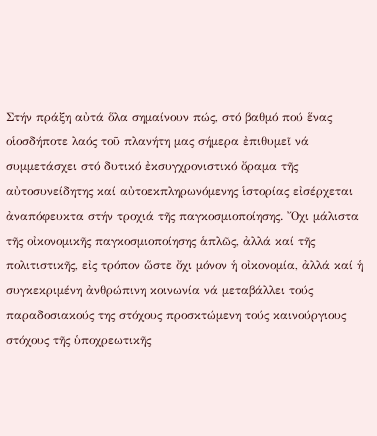Στήν πράξη αὐτά ὅλα σημαίνουν πώς, στό βαθμό πού ἕνας οἱοσδήποτε λαός τοῦ πλανήτη μας σήμερα ἐπιθυμεῖ νά συμμετάσχει στό δυτικό ἐκσυγχρονιστικό ὄραμα τῆς αὐτοσυνείδητης καί αὐτοεκπληρωνόμενης ἱστορίας εἰσέρχεται ἀναπόφευκτα στήν τροχιά τῆς παγκοσμιοποίησης. Ὄχι μάλιστα τῆς οἰκονομικῆς παγκοσμιοποίησης ἁπλῶς, ἀλλά καί τῆς πολιτιστικῆς, εἰς τρόπον ὥστε ὄχι μόνον ἡ οἰκονομία, ἀλλά καί ἡ συγκεκριμένη ἀνθρώπινη κοινωνία νά μεταβάλλει τούς παραδοσιακούς της στόχους προσκτώμενη τούς καινούργιους στόχους τῆς ὑποχρεωτικῆς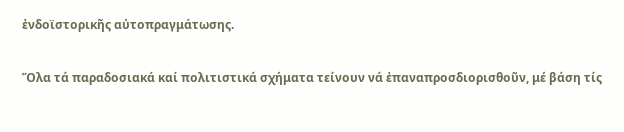ἐνδοϊστορικῆς αὐτοπραγμάτωσης.

Ὅλα τά παραδοσιακά καί πολιτιστικά σχήματα τείνουν νά ἐπαναπροσδιορισθοῦν, μέ βάση τίς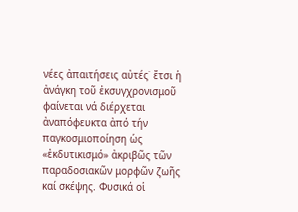νέες ἀπαιτήσεις αὐτές˙ ἔτσι ἡ ἀνάγκη τοῦ ἐκσυγχρονισμοῦ φαίνεται νά διέρχεται ἀναπόφευκτα ἀπό τήν παγκοσμιοποίηση ὡς «ἐκδυτικισμό» ἀκριβῶς τῶν παραδοσιακῶν μορφῶν ζωῆς καί σκέψης. Φυσικά οἱ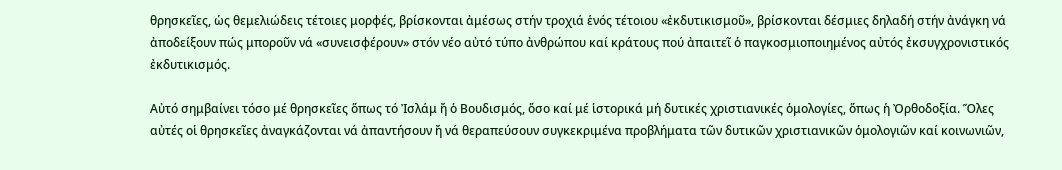θρησκεῖες, ὡς θεμελιώδεις τέτοιες μορφές, βρίσκονται ἀμέσως στήν τροχιά ἑνός τέτοιου «ἐκδυτικισμοῦ», βρίσκονται δέσμιες δηλαδή στήν ἀνάγκη νά ἀποδείξουν πώς μποροῦν νά «συνεισφέρουν» στόν νέο αὐτό τύπο ἀνθρώπου καί κράτους πού ἀπαιτεῖ ὁ παγκοσμιοποιημένος αὐτός ἐκσυγχρονιστικός ἐκδυτικισμός.

Αὐτό σημβαίνει τόσο μέ θρησκεῖες ὅπως τό Ἰσλάμ ἤ ὁ Βουδισμός, ὅσο καί μέ ἱστορικά μή δυτικές χριστιανικές ὁμολογίες, ὅπως ἡ Ὀρθοδοξία. Ὅλες αὐτές οἱ θρησκεῖες ἀναγκάζονται νά ἀπαντήσουν ἤ νά θεραπεύσουν συγκεκριμένα προβλήματα τῶν δυτικῶν χριστιανικῶν ὁμολογιῶν καί κοινωνιῶν,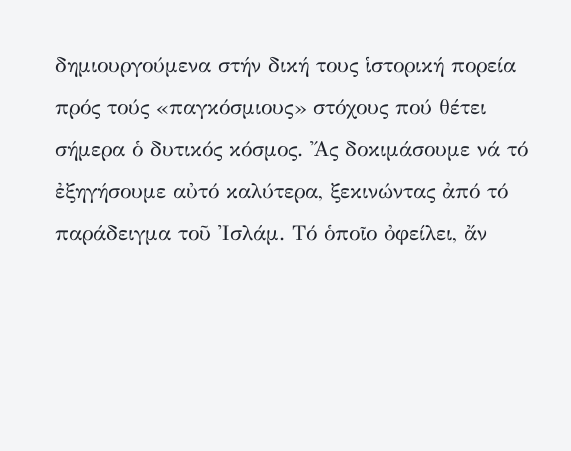δημιουργούμενα στήν δική τους ἱστορική πορεία πρός τούς «παγκόσμιους» στόχους πού θέτει σήμερα ὁ δυτικός κόσμος. Ἄς δοκιμάσουμε νά τό ἐξηγήσουμε αὐτό καλύτερα, ξεκινώντας ἀπό τό παράδειγμα τοῦ Ἰσλάμ. Τό ὁποῖο ὀφείλει, ἄν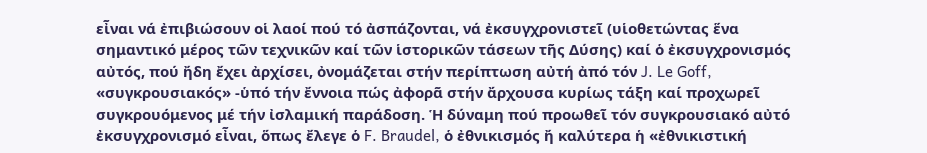εἶναι νά ἐπιβιώσουν οἱ λαοί πού τό ἀσπάζονται, νά ἐκσυγχρονιστεῖ (υἱοθετώντας ἕνα σημαντικό μέρος τῶν τεχνικῶν καί τῶν ἱστορικῶν τάσεων τῆς Δύσης) καί ὁ ἐκσυγχρονισμός αὐτός, πού ἤδη ἔχει ἀρχίσει, ὀνομάζεται στήν περίπτωση αὐτή ἀπό τόν J. Le Goff, «συγκρουσιακός» -ὑπό τήν ἔννοια πώς ἀφορᾶ στήν ἄρχουσα κυρίως τάξη καί προχωρεῖ συγκρουόμενος μέ τήν ἰσλαμική παράδοση. Ἡ δύναμη πού προωθεῖ τόν συγκρουσιακό αὐτό ἐκσυγχρονισμό εἶναι, ὅπως ἔλεγε ὁ F. Braudel, ὁ ἐθνικισμός ἤ καλύτερα ἡ «ἐθνικιστική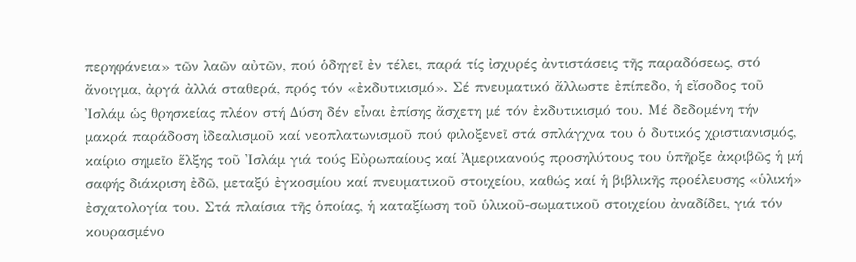περηφάνεια» τῶν λαῶν αὐτῶν, πού ὁδηγεῖ ἐν τέλει, παρά τίς ἰσχυρές ἀντιστάσεις τῆς παραδόσεως, στό ἄνοιγμα, ἀργά ἀλλά σταθερά, πρός τόν «ἐκδυτικισμό». Σέ πνευματικό ἄλλωστε ἐπίπεδο, ἡ εἴσοδος τοῦ Ἰσλάμ ὡς θρησκείας πλέον στή Δύση δέν εἶναι ἐπίσης ἄσχετη μέ τόν ἐκδυτικισμό του. Μέ δεδομένη τήν μακρά παράδοση ἰδεαλισμοῦ καί νεοπλατωνισμοῦ πού φιλοξενεῖ στά σπλάγχνα του ὁ δυτικός χριστιανισμός, καίριο σημεῖο ἕλξης τοῦ Ἰσλάμ γιά τούς Εὐρωπαίους καί Ἀμερικανούς προσηλύτους του ὑπῆρξε ἀκριβῶς ἡ μή σαφής διάκριση ἐδῶ, μεταξύ ἐγκοσμίου καί πνευματικοῦ στοιχείου, καθώς καί ἡ βιβλικῆς προέλευσης «ὑλική» ἐσχατολογία του. Στά πλαίσια τῆς ὁποίας, ἡ καταξίωση τοῦ ὑλικοῦ-σωματικοῦ στοιχείου ἀναδίδει, γιά τόν κουρασμένο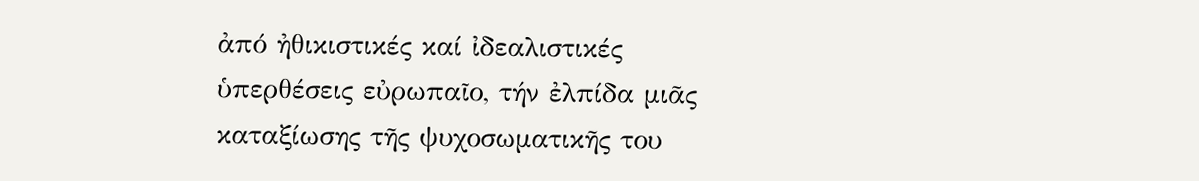ἀπό ἠθικιστικές καί ἰδεαλιστικές ὑπερθέσεις εὐρωπαῖο, τήν ἐλπίδα μιᾶς καταξίωσης τῆς ψυχοσωματικῆς του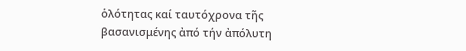ὁλότητας καί ταυτόχρονα τῆς βασανισμένης ἀπό τήν ἀπόλυτη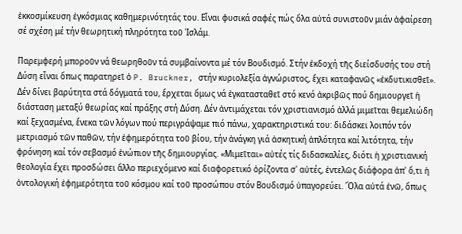ἐκκοσμίκευση ἐγκόσμιας καθημερινότητάς του. Εἶναι φυσικά σαφές πώς ὅλα αὐτά συνιστοῦν μιάν ἀφαίρεση σέ σχέση μέ τήν θεωρητική πληρότητα τοῦ Ἰσλάμ.

Παρεμφερή μποροῦν νά θεωρηθοῦν τά συμβαίνοντα μέ τόν Βουδισμό. Στήν ἐκδοχή τῆς διείσδυσής του στή Δύση εἶναι ὅπως παρατηρεῖ ὁ P. Bruckner, στήν κυριολεξία ἀγνώριστος, ἔχει καταφανῶς «ἐκδυτικισθεῖ». Δέν δίνει βαρύτητα στά δόγματά του, ἔρχεται ὅμως νά ἐγκατασταθεῖ στό κενό ἀκριβῶς πού δημιουργεῖ ἡ διάσταση μεταξύ θεωρίας καί πράξης στή Δύση. Δέν ἀντιμάχεται τόν χριστιανισμό ἀλλά μιμεῖται θεμελιώδη καί ξεχασμένα, ἔνεκα τῶν λόγων πού περιγράψαμε πιό πάνω, χαρακτηριστικά του: διδάσκει λοιπόν τόν μετριασμό τῶν παθῶν, τήν ἐφημερότητα τοῦ βίου, τήν ἀνάγκη γιά ἀσκητική ἁπλότητα καί λιτότητα, τήν φρόνηση καί τόν σεβασμό ἐνώπιον τῆς δημιουργίας. «Μιμεῖται» αὐτές τίς διδασκαλίες, διότι ἡ χριστιανική θεολογία ἔχει προσδώσει ἄλλο περιεχόμενο καί διαφορετικό ὁρίζοντα σ' αὐτές, ἐντελῶς διάφορα ἀπ' ὅ,τι ἡ ὀντολογική ἐφημερότητα τοῦ κόσμου καί τοῦ προσώπου στόν Βουδισμό ὑπαγορεύει. Ὅλα αὐτά ἐνῶ, ὅπως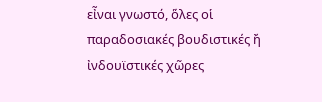εἶναι γνωστό, ὅλες οἱ παραδοσιακές βουδιστικές ἤ ἰνδουϊστικές χῶρες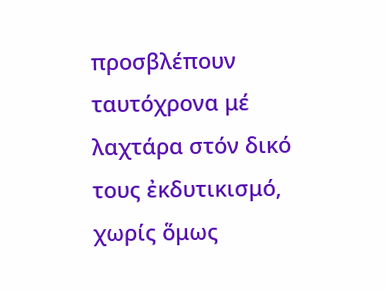προσβλέπουν ταυτόχρονα μέ λαχτάρα στόν δικό τους ἐκδυτικισμό, χωρίς ὅμως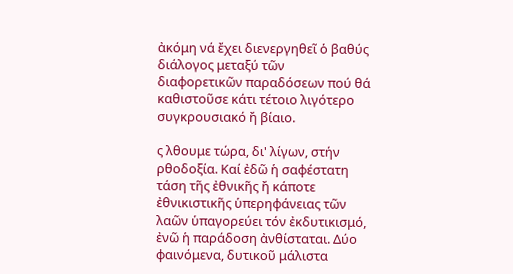ἀκόμη νά ἔχει διενεργηθεῖ ὁ βαθύς διάλογος μεταξύ τῶν διαφορετικῶν παραδόσεων πού θά καθιστοῦσε κάτι τέτοιο λιγότερο συγκρουσιακό ἤ βίαιο.

ς λθουμε τώρα, δι' λίγων, στήν ρθοδοξία. Καί ἐδῶ ἡ σαφέστατη τάση τῆς ἐθνικῆς ἤ κάποτε ἐθνικιστικῆς ὑπερηφάνειας τῶν λαῶν ὑπαγορεύει τόν ἐκδυτικισμό, ἐνῶ ἡ παράδοση ἀνθίσταται. Δύο φαινόμενα, δυτικοῦ μάλιστα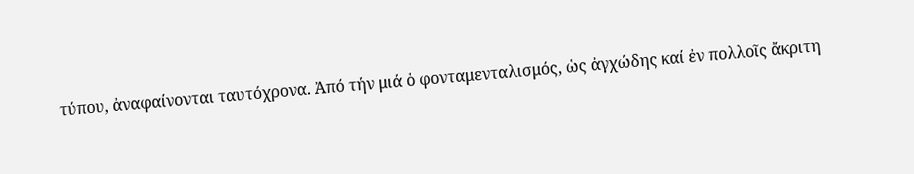τύπου, ἀναφαίνονται ταυτόχρονα. Ἀπό τήν μιά ὁ φονταμενταλισμός, ὡς ἀγχώδης καί ἐν πολλοῖς ἄκριτη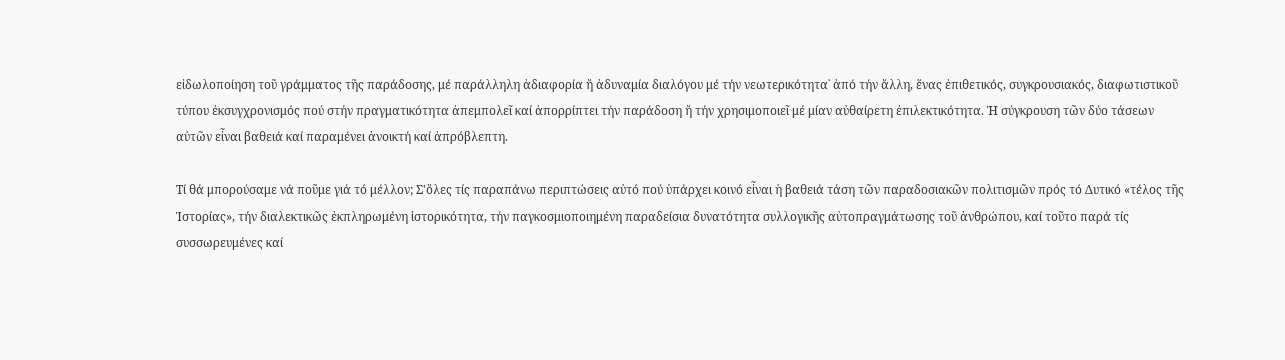εἰδωλοποίηση τοῦ γράμματος τῆς παράδοσης, μέ παράλληλη ἀδιαφορία ἤ ἀδυναμία διαλόγου μέ τήν νεωτερικότητα˙ ἀπό τήν ἄλλη, ἕνας ἐπιθετικός, συγκρουσιακός, διαφωτιστικοῦ τύπου ἐκσυγχρονισμός πού στήν πραγματικότητα ἀπεμπολεῖ καί ἀπορρίπτει τήν παράδοση ἤ τήν χρησιμοποιεῖ μέ μίαν αὐθαίρετη ἐπιλεκτικότητα. Ἡ σύγκρουση τῶν δύο τάσεων αὐτῶν εἶναι βαθειά καί παραμένει ἀνοικτή καί ἀπρόβλεπτη.

Τί θά μπορούσαμε νά ποῦμε γιά τό μέλλον; Σ'ὅλες τίς παραπάνω περιπτώσεις αὐτό πού ὑπάρχει κοινό εἶναι ἡ βαθειά τάση τῶν παραδοσιακῶν πολιτισμῶν πρός τό Δυτικό «τέλος τῆς Ἱστορίας», τήν διαλεκτικῶς ἐκπληρωμένη ἱστορικότητα, τήν παγκοσμιοποιημένη παραδείσια δυνατότητα συλλογικῆς αὐτοπραγμάτωσης τοῦ ἀνθρώπου, καί τοῦτο παρά τίς συσσωρευμένες καί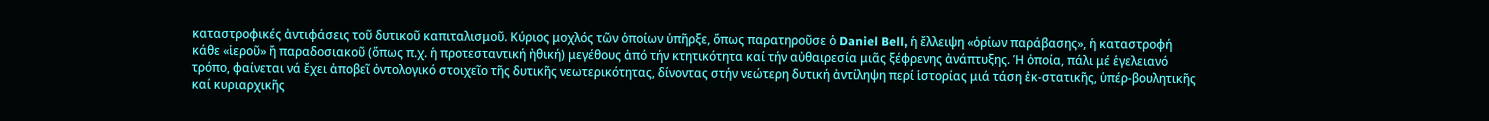καταστροφικές ἀντιφάσεις τοῦ δυτικοῦ καπιταλισμοῦ. Κύριος μοχλός τῶν ὁποίων ὑπῆρξε, ὅπως παρατηροῦσε ὁ Daniel Bell, ἡ ἔλλειψη «ὁρίων παράβασης», ἡ καταστροφή κάθε «ἱεροῦ» ἤ παραδοσιακοῦ (ὅπως π.χ. ἡ προτεσταντική ἠθική) μεγέθους ἀπό τήν κτητικότητα καί τήν αὐθαιρεσία μιᾶς ξέφρενης ἀνάπτυξης. Ἡ ὁποία, πάλι μέ ἑγελειανό τρόπο, φαίνεται νά ἔχει ἀποβεῖ ὀντολογικό στοιχεῖο τῆς δυτικῆς νεωτερικότητας, δίνοντας στήν νεώτερη δυτική ἀντίληψη περί ἱστορίας μιά τάση ἐκ-στατικῆς, ὑπέρ-βουλητικῆς καί κυριαρχικῆς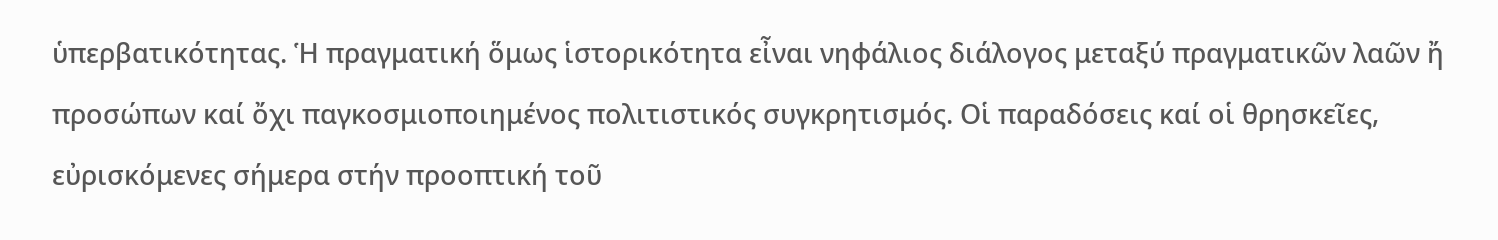ὑπερβατικότητας. Ἡ πραγματική ὅμως ἱστορικότητα εἶναι νηφάλιος διάλογος μεταξύ πραγματικῶν λαῶν ἤ προσώπων καί ὄχι παγκοσμιοποιημένος πολιτιστικός συγκρητισμός. Οἱ παραδόσεις καί οἱ θρησκεῖες, εὐρισκόμενες σήμερα στήν προοπτική τοῦ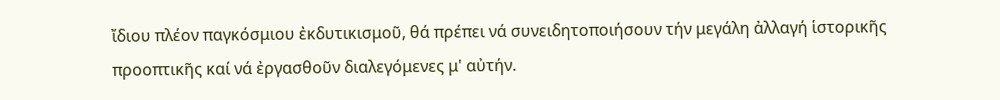ἴδιου πλέον παγκόσμιου ἐκδυτικισμοῦ, θά πρέπει νά συνειδητοποιήσουν τήν μεγάλη ἀλλαγή ἱστορικῆς προοπτικῆς καί νά ἐργασθοῦν διαλεγόμενες μ' αὐτήν.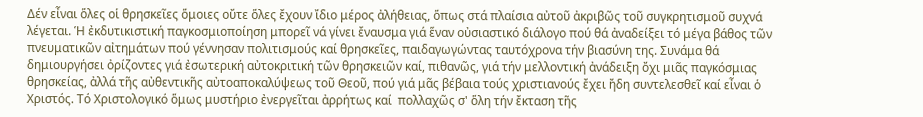Δέν εἶναι ὅλες οἱ θρησκεῖες ὅμοιες οὔτε ὅλες ἔχουν ἴδιο μέρος ἀλήθειας, ὅπως στά πλαίσια αὐτοῦ ἀκριβῶς τοῦ συγκρητισμοῦ συχνά λέγεται. Ἡ ἐκδυτικιστική παγκοσμιοποίηση μπορεῖ νά γίνει ἔναυσμα γιά ἕναν οὐσιαστικό διάλογο πού θά ἀναδείξει τό μέγα βάθος τῶν πνευματικῶν αἰτημάτων πού γέννησαν πολιτισμούς καί θρησκεῖες, παιδαγωγώντας ταυτόχρονα τήν βιασύνη της. Συνάμα θά δημιουργήσει ὀρίζοντες γιά ἐσωτερική αὐτοκριτική τῶν θρησκειῶν καί, πιθανῶς, γιά τήν μελλοντική ἀνάδειξη ὄχι μιᾶς παγκόσμιας θρησκείας, ἀλλά τῆς αὐθεντικῆς αὐτοαποκαλύψεως τοῦ Θεοῦ, πού γιά μᾶς βέβαια τούς χριστιανούς ἔχει ἤδη συντελεσθεῖ καί εἶναι ὁ Χριστός. Τό Χριστολογικό ὅμως μυστήριο ἐνεργεῖται ἀρρήτως καί  πολλαχῶς σ' ὅλη τήν ἔκταση τῆς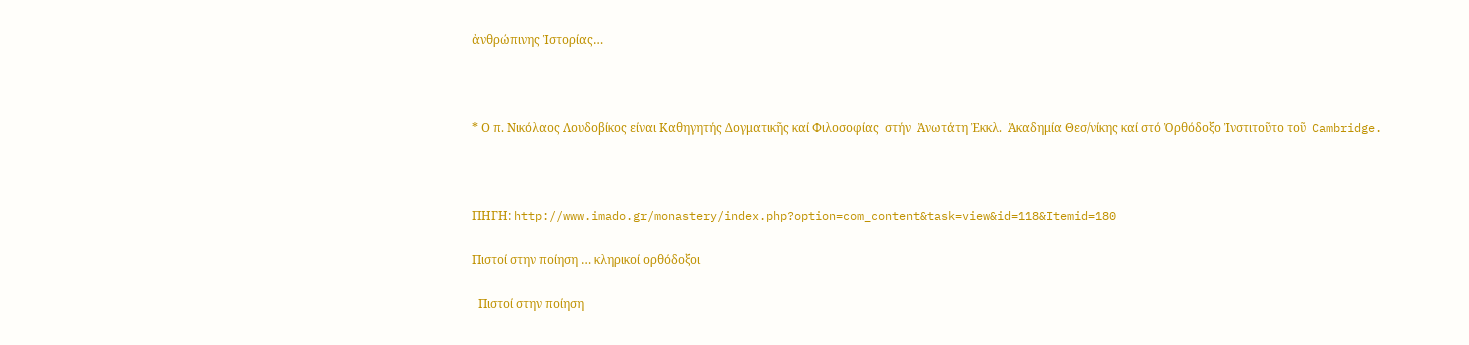ἀνθρώπινης Ἱστορίας…



* Ο π. Νικόλαος Λουδοβίκος είναι Καθηγητής Δογματικῆς καί Φιλοσοφίας  στήν  Ἀνωτάτη Ἐκκλ.  Ἀκαδημία Θεσ/νίκης καί στό Ὀρθόδοξο Ἰνστιτοῦτo τoῦ  Cambridge.



ΠΗΓΗ: http://www.imado.gr/monastery/index.php?option=com_content&task=view&id=118&Itemid=180

Πιστοί στην ποίηση … κληρικοί ορθόδοξοι

  Πιστοί στην ποίηση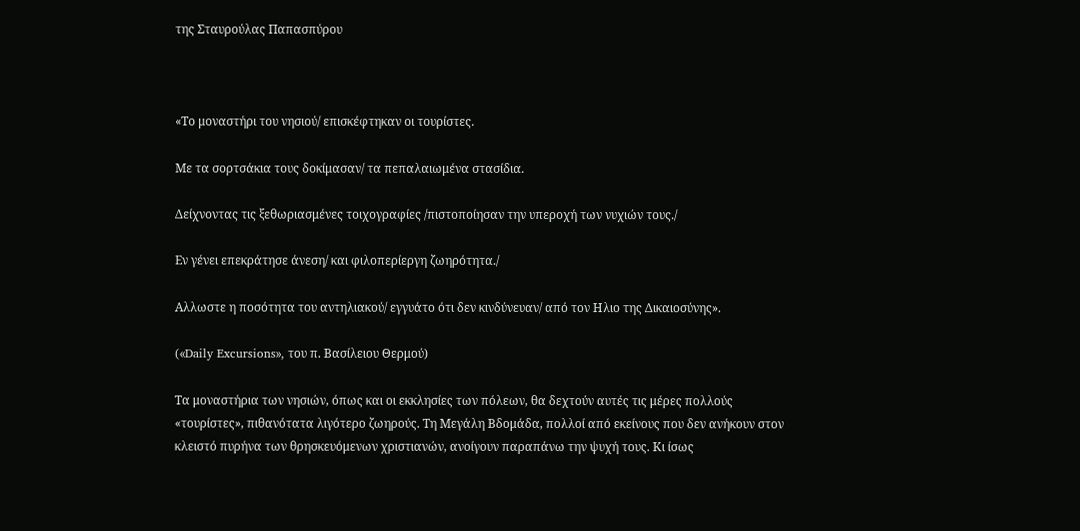της Σταυρούλας Παπασπύρου



«Το μοναστήρι του νησιού/ επισκέφτηκαν οι τουρίστες.

Με τα σορτσάκια τους δοκίμασαν/ τα πεπαλαιωμένα στασίδια.

Δείχνοντας τις ξεθωριασμένες τοιχογραφίες /πιστοποίησαν την υπεροχή των νυχιών τους./

Εν γένει επεκράτησε άνεση/ και φιλοπερίεργη ζωηρότητα./

Αλλωστε η ποσότητα του αντηλιακού/ εγγυάτο ότι δεν κινδύνευαν/ από τον Ηλιο της Δικαιοσύνης».

(«Daily Excursions», του π. Βασίλειου Θερμού)

Τα μοναστήρια των νησιών, όπως και οι εκκλησίες των πόλεων, θα δεχτούν αυτές τις μέρες πολλούς «τουρίστες», πιθανότατα λιγότερο ζωηρούς. Τη Μεγάλη Βδομάδα, πολλοί από εκείνους που δεν ανήκουν στον κλειστό πυρήνα των θρησκευόμενων χριστιανών, ανοίγουν παραπάνω την ψυχή τους. Κι ίσως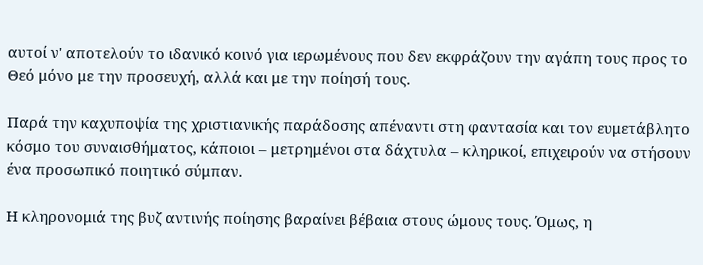αυτοί ν' αποτελούν το ιδανικό κοινό για ιερωμένους που δεν εκφράζουν την αγάπη τους προς το Θεό μόνο με την προσευχή, αλλά και με την ποίησή τους.

Παρά την καχυποψία της χριστιανικής παράδοσης απέναντι στη φαντασία και τον ευμετάβλητο κόσμο του συναισθήματος, κάποιοι – μετρημένοι στα δάχτυλα – κληρικοί, επιχειρούν να στήσουν ένα προσωπικό ποιητικό σύμπαν.

Η κληρονομιά της βυζ αντινής ποίησης βαραίνει βέβαια στους ώμους τους. Όμως, η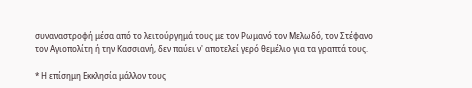συναναστροφή μέσα από το λειτούργημά τους με τον Ρωμανό τον Μελωδό, τον Στέφανο τον Αγιοπολίτη ή την Κασσιανή, δεν παύει ν' αποτελεί γερό θεμέλιο για τα γραπτά τους.

* Η επίσημη Εκκλησία μάλλον τους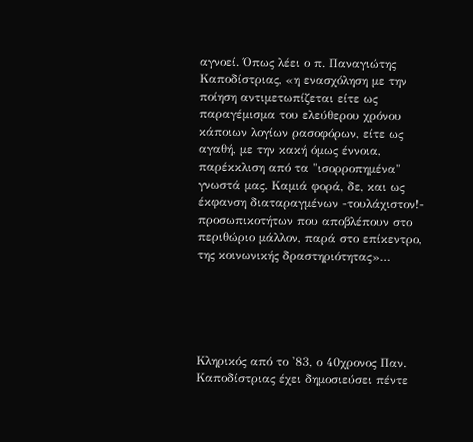αγνοεί. Όπως λέει ο π. Παναγιώτης Καποδίστριας, «η ενασχόληση με την ποίηση αντιμετωπίζεται είτε ως παραγέμισμα του ελεύθερου χρόνου κάποιων λογίων ρασοφόρων, είτε ως αγαθή, με την κακή όμως έννοια, παρέκκλιση από τα "ισορροπημένα" γνωστά μας. Καμιά φορά, δε, και ως έκφανση διαταραγμένων -τουλάχιστον!- προσωπικοτήτων που αποβλέπουν στο περιθώριο μάλλον, παρά στο επίκεντρο, της κοινωνικής δραστηριότητας»…





Κληρικός από το '83, ο 40χρονος Παν. Καποδίστριας έχει δημοσιεύσει πέντε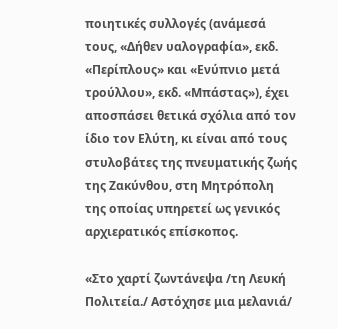ποιητικές συλλογές (ανάμεσά τους, «Δήθεν υαλογραφία», εκδ. «Περίπλους» και «Ενύπνιο μετά τρούλλου», εκδ. «Μπάστας»), έχει αποσπάσει θετικά σχόλια από τον ίδιο τον Ελύτη, κι είναι από τους στυλοβάτες της πνευματικής ζωής της Ζακύνθου, στη Μητρόπολη της οποίας υπηρετεί ως γενικός αρχιερατικός επίσκοπος.

«Στο χαρτί ζωντάνεψα /τη Λευκή Πολιτεία./ Αστόχησε μια μελανιά/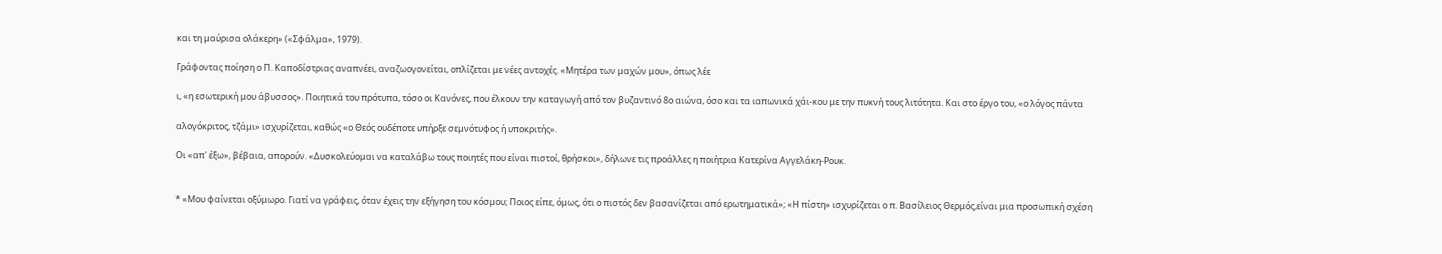και τη μαύρισα ολάκερη» («Σφάλμα», 1979).

Γράφοντας ποίηση ο Π. Καποδίστριας αναπνέει, αναζωογονείται, οπλίζεται με νέες αντοχές. «Μητέρα των μαχών μου», όπως λέε

ι, «η εσωτερική μου άβυσσος». Ποιητικά του πρότυπα, τόσο οι Κανόνες, που έλκουν την καταγωγή από τον βυζαντινό 8ο αιώνα, όσο και τα ιαπωνικά χάι-κου με την πυκνή τους λιτότητα. Και στο έργο του, «ο λόγος πάντα

αλογόκριτος, τζάμι» ισχυρίζεται, καθώς «ο Θεός ουδέποτε υπήρξε σεμνότυφος ή υποκριτής».

Οι «απ' έξω», βέβαια, απορούν. «Δυσκολεύομαι να καταλάβω τους ποιητές που είναι πιστοί, θρήσκοι», δήλωνε τις προάλλες η ποιήτρια Κατερίνα Αγγελάκη-Ρουκ.


* «Μου φαίνεται οξύμωρο. Γιατί να γράφεις, όταν έχεις την εξήγηση του κόσμου; Ποιος είπε, όμως, ότι ο πιστός δεν βασανίζεται από ερωτηματικά»; «Η πίστη» ισχυρίζεται ο π. Βασίλειος Θερμός,είναι μια προσωπική σχέση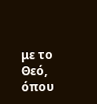με το Θεό, όπου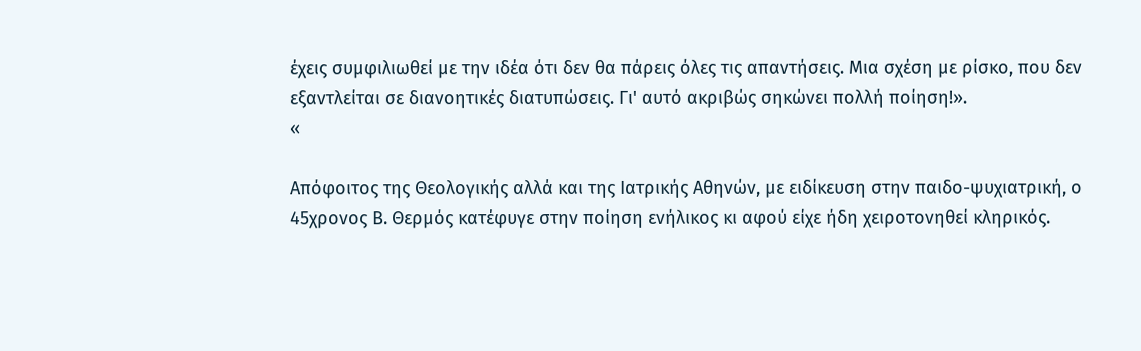έχεις συμφιλιωθεί με την ιδέα ότι δεν θα πάρεις όλες τις απαντήσεις. Μια σχέση με ρίσκο, που δεν εξαντλείται σε διανοητικές διατυπώσεις. Γι' αυτό ακριβώς σηκώνει πολλή ποίηση!».
«

Απόφοιτος της Θεολογικής αλλά και της Ιατρικής Αθηνών, με ειδίκευση στην παιδο-ψυχιατρική, ο 45χρονος Β. Θερμός κατέφυγε στην ποίηση ενήλικος κι αφού είχε ήδη χειροτονηθεί κληρικός.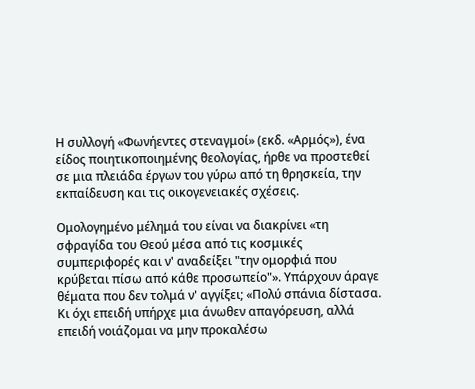Η συλλογή «Φωνήεντες στεναγμοί» (εκδ. «Αρμός»), ένα είδος ποιητικοποιημένης θεολογίας, ήρθε να προστεθεί σε μια πλειάδα έργων του γύρω από τη θρησκεία, την εκπαίδευση και τις οικογενειακές σχέσεις.

Ομολογημένο μέλημά του είναι να διακρίνει «τη σφραγίδα του Θεού μέσα από τις κοσμικές συμπεριφορές και ν' αναδείξει "την ομορφιά που κρύβεται πίσω από κάθε προσωπείο"». Υπάρχουν άραγε θέματα που δεν τολμά ν' αγγίξει; «Πολύ σπάνια δίστασα. Κι όχι επειδή υπήρχε μια άνωθεν απαγόρευση, αλλά επειδή νοιάζομαι να μην προκαλέσω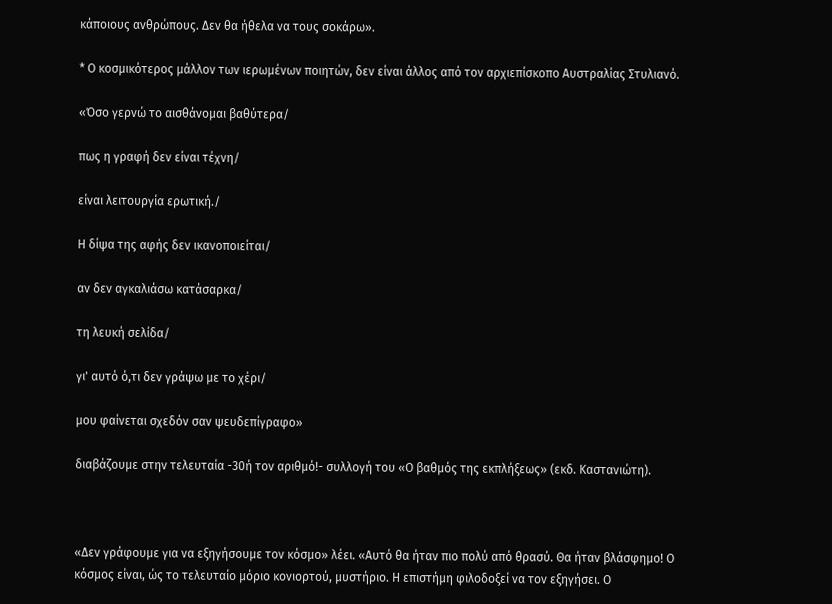κάποιους ανθρώπους. Δεν θα ήθελα να τους σοκάρω».

* Ο κοσμικότερος μάλλον των ιερωμένων ποιητών, δεν είναι άλλος από τον αρχιεπίσκοπο Αυστραλίας Στυλιανό.

«Όσο γερνώ το αισθάνομαι βαθύτερα/

πως η γραφή δεν είναι τέχνη/

είναι λειτουργία ερωτική./

Η δίψα της αφής δεν ικανοποιείται/

αν δεν αγκαλιάσω κατάσαρκα/

τη λευκή σελίδα/

γι' αυτό ό,τι δεν γράψω με το χέρι/

μου φαίνεται σχεδόν σαν ψευδεπίγραφο»

διαβάζουμε στην τελευταία -30ή τον αριθμό!- συλλογή του «Ο βαθμός της εκπλήξεως» (εκδ. Καστανιώτη).



«Δεν γράφουμε για να εξηγήσουμε τον κόσμο» λέει. «Αυτό θα ήταν πιο πολύ από θρασύ. Θα ήταν βλάσφημο! Ο κόσμος είναι, ώς το τελευταίο μόριο κονιορτού, μυστήριο. Η επιστήμη φιλοδοξεί να τον εξηγήσει. Ο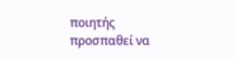ποιητής προσπαθεί να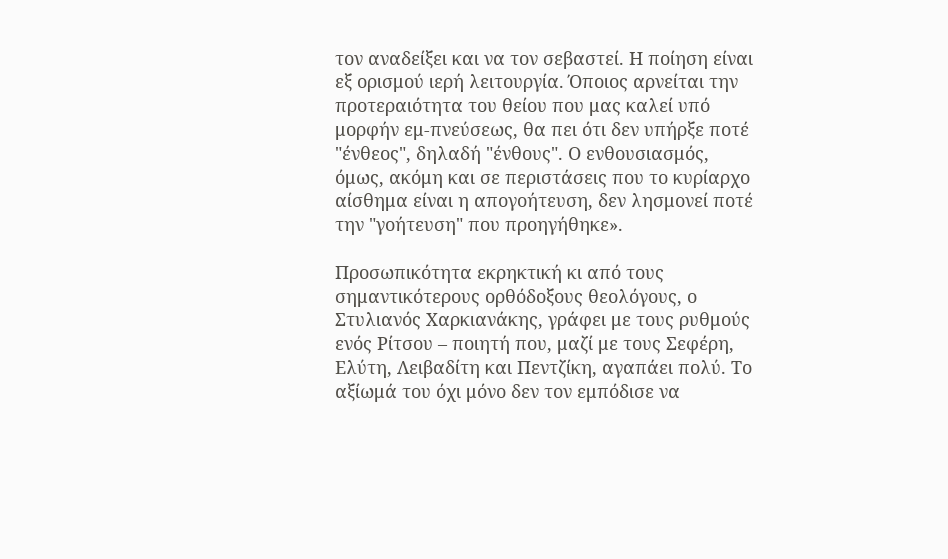τον αναδείξει και να τον σεβαστεί. Η ποίηση είναι εξ ορισμού ιερή λειτουργία. Όποιος αρνείται την προτεραιότητα του θείου που μας καλεί υπό μορφήν εμ-πνεύσεως, θα πει ότι δεν υπήρξε ποτέ "ένθεος", δηλαδή "ένθους". Ο ενθουσιασμός, όμως, ακόμη και σε περιστάσεις που το κυρίαρχο αίσθημα είναι η απογοήτευση, δεν λησμονεί ποτέ την "γοήτευση" που προηγήθηκε».

Προσωπικότητα εκρηκτική κι από τους σημαντικότερους ορθόδοξους θεολόγους, ο Στυλιανός Χαρκιανάκης, γράφει με τους ρυθμούς ενός Ρίτσου – ποιητή που, μαζί με τους Σεφέρη, Ελύτη, Λειβαδίτη και Πεντζίκη, αγαπάει πολύ. Το αξίωμά του όχι μόνο δεν τον εμπόδισε να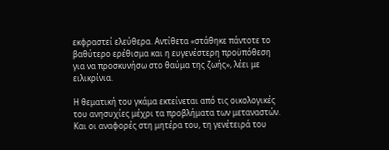εκφραστεί ελεύθερα. Αντίθετα «στάθηκε πάντοτε το βαθύτερο ερέθισμα και η ευγενέστερη προϋπόθεση για να προσκυνήσω στο θαύμα της ζωής», λέει με ειλικρίνια.

Η θεματική του γκάμα εκτείνεται από τις οικολογικές του ανησυχίες μέχρι τα προβλήματα των μεταναστών. Και οι αναφορές στη μητέρα του, τη γενέτειρά του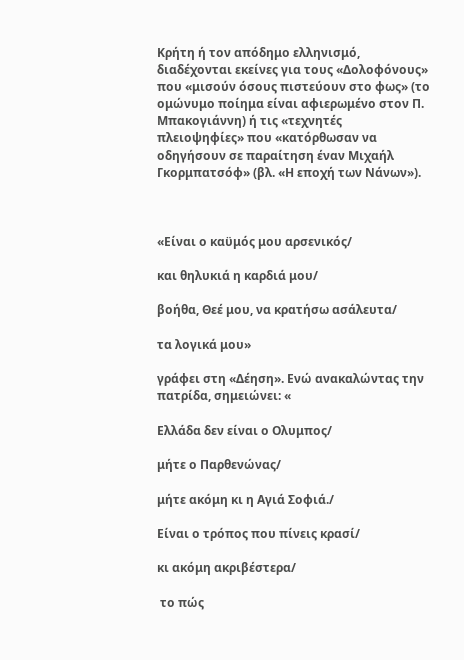Κρήτη ή τον απόδημο ελληνισμό, διαδέχονται εκείνες για τους «Δολοφόνους» που «μισούν όσους πιστεύουν στο φως» (το ομώνυμο ποίημα είναι αφιερωμένο στον Π. Μπακογιάννη) ή τις «τεχνητές πλειοψηφίες» που «κατόρθωσαν να οδηγήσουν σε παραίτηση έναν Μιχαήλ Γκορμπατσόφ» (βλ. «Η εποχή των Νάνων»).



«Είναι ο καϋμός μου αρσενικός/

και θηλυκιά η καρδιά μου/

βοήθα, Θεέ μου, να κρατήσω ασάλευτα/

τα λογικά μου»

γράφει στη «Δέηση». Ενώ ανακαλώντας την πατρίδα, σημειώνει: «

Ελλάδα δεν είναι ο Ολυμπος/

μήτε ο Παρθενώνας/

μήτε ακόμη κι η Αγιά Σοφιά./

Είναι ο τρόπος που πίνεις κρασί/

κι ακόμη ακριβέστερα/

 το πώς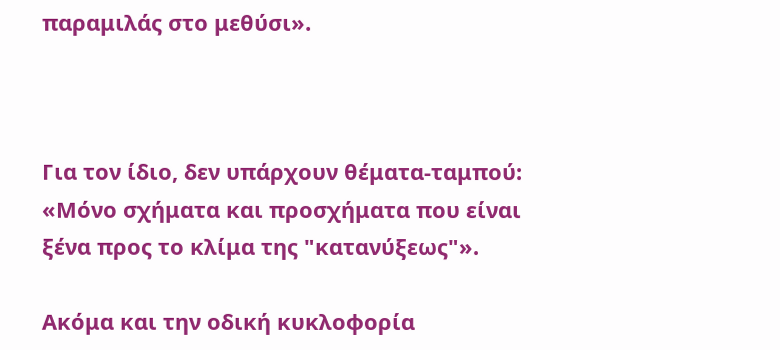παραμιλάς στο μεθύσι».



Για τον ίδιο, δεν υπάρχουν θέματα-ταμπού: «Μόνο σχήματα και προσχήματα που είναι ξένα προς το κλίμα της "κατανύξεως"».

Ακόμα και την οδική κυκλοφορία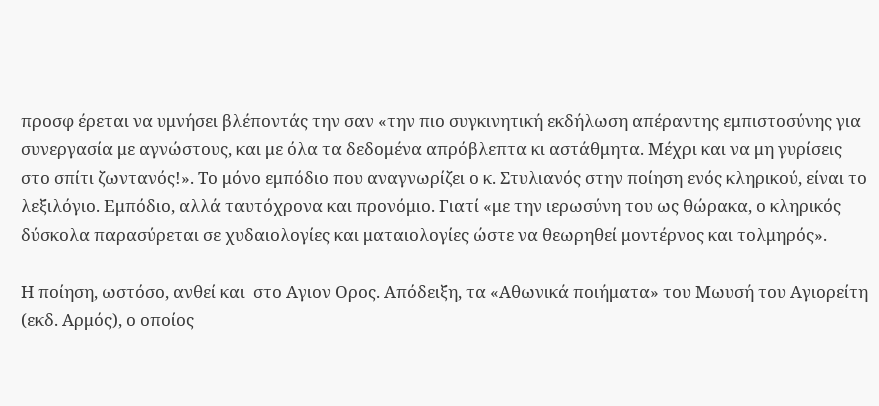προσφ έρεται να υμνήσει βλέποντάς την σαν «την πιο συγκινητική εκδήλωση απέραντης εμπιστοσύνης για συνεργασία με αγνώστους, και με όλα τα δεδομένα απρόβλεπτα κι αστάθμητα. Μέχρι και να μη γυρίσεις στο σπίτι ζωντανός!». Το μόνο εμπόδιο που αναγνωρίζει ο κ. Στυλιανός στην ποίηση ενός κληρικού, είναι το λεξιλόγιο. Εμπόδιο, αλλά ταυτόχρονα και προνόμιο. Γιατί «με την ιερωσύνη του ως θώρακα, ο κληρικός δύσκολα παρασύρεται σε χυδαιολογίες και ματαιολογίες ώστε να θεωρηθεί μοντέρνος και τολμηρός».

Η ποίηση, ωστόσο, ανθεί και  στο Αγιον Ορος. Απόδειξη, τα «Αθωνικά ποιήματα» του Μωυσή του Αγιορείτη (εκδ. Αρμός), ο οποίος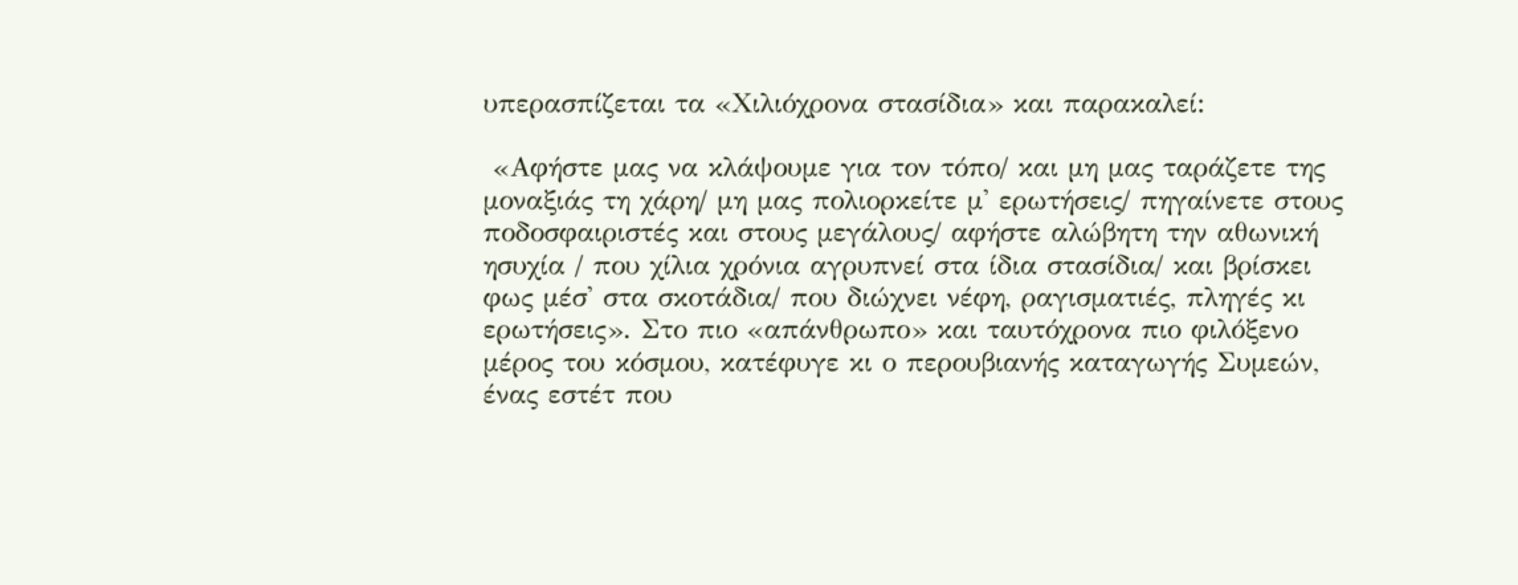υπερασπίζεται τα «Χιλιόχρονα στασίδια» και παρακαλεί:

 «Αφήστε μας να κλάψουμε για τον τόπο/ και μη μας ταράζετε της μοναξιάς τη χάρη/ μη μας πολιορκείτε μ' ερωτήσεις/ πηγαίνετε στους ποδοσφαιριστές και στους μεγάλους/ αφήστε αλώβητη την αθωνική ησυχία / που χίλια χρόνια αγρυπνεί στα ίδια στασίδια/ και βρίσκει φως μέσ' στα σκοτάδια/ που διώχνει νέφη, ραγισματιές, πληγές κι ερωτήσεις». Στο πιο «απάνθρωπο» και ταυτόχρονα πιο φιλόξενο μέρος του κόσμου, κατέφυγε κι ο περουβιανής καταγωγής Συμεών, ένας εστέτ που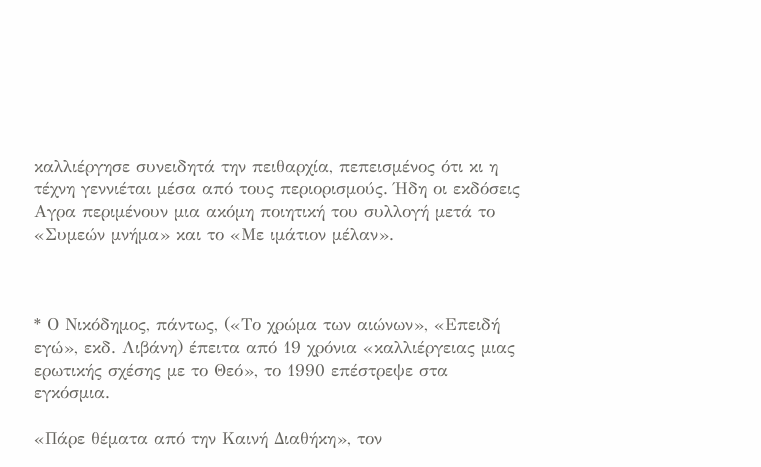καλλιέργησε συνειδητά την πειθαρχία, πεπεισμένος ότι κι η τέχνη γεννιέται μέσα από τους περιορισμούς. Ήδη οι εκδόσεις Αγρα περιμένουν μια ακόμη ποιητική του συλλογή μετά το «Συμεών μνήμα» και το «Με ιμάτιον μέλαν».



* Ο Νικόδημος, πάντως, («Το χρώμα των αιώνων», «Επειδή εγώ», εκδ. Λιβάνη) έπειτα από 19 χρόνια «καλλιέργειας μιας ερωτικής σχέσης με το Θεό», το 1990 επέστρεψε στα εγκόσμια.

«Πάρε θέματα από την Καινή Διαθήκη», τον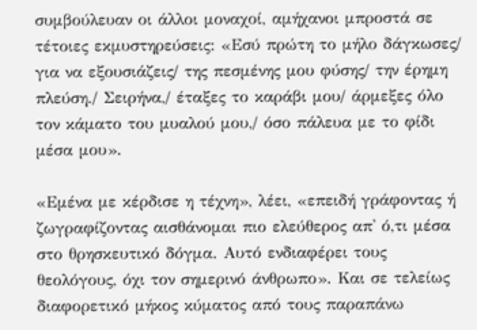συμβούλευαν οι άλλοι μοναχοί, αμήχανοι μπροστά σε τέτοιες εκμυστηρεύσεις: «Εσύ πρώτη το μήλο δάγκωσες/ για να εξουσιάζεις/ της πεσμένης μου φύσης/ την έρημη πλεύση./ Σειρήνα,/ έταξες το καράβι μου/ άρμεξες όλο τον κάματο του μυαλού μου,/ όσο πάλευα με το φίδι μέσα μου».

«Εμένα με κέρδισε η τέχνη», λέει, «επειδή γράφοντας ή ζωγραφίζοντας αισθάνομαι πιο ελεύθερος απ' ό,τι μέσα στο θρησκευτικό δόγμα. Αυτό ενδιαφέρει τους θεολόγους, όχι τον σημερινό άνθρωπο». Και σε τελείως διαφορετικό μήκος κύματος από τους παραπάνω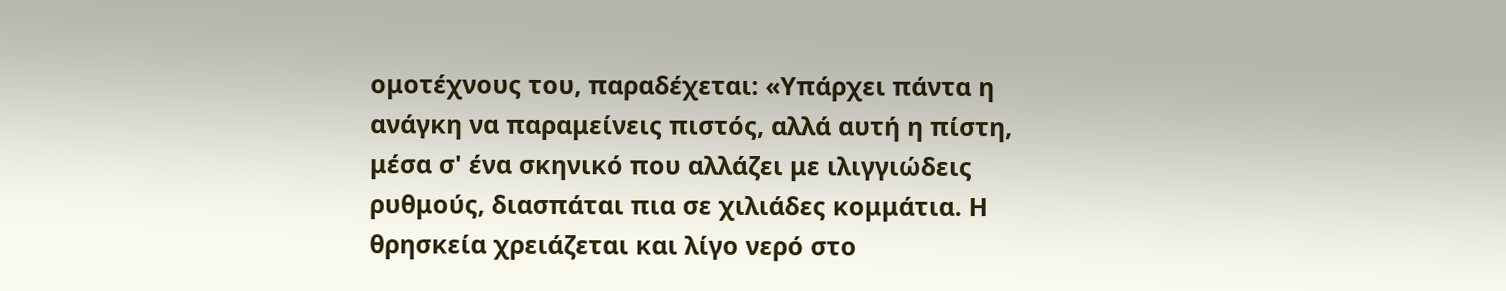ομοτέχνους του, παραδέχεται: «Υπάρχει πάντα η ανάγκη να παραμείνεις πιστός, αλλά αυτή η πίστη, μέσα σ' ένα σκηνικό που αλλάζει με ιλιγγιώδεις ρυθμούς, διασπάται πια σε χιλιάδες κομμάτια. Η θρησκεία χρειάζεται και λίγο νερό στο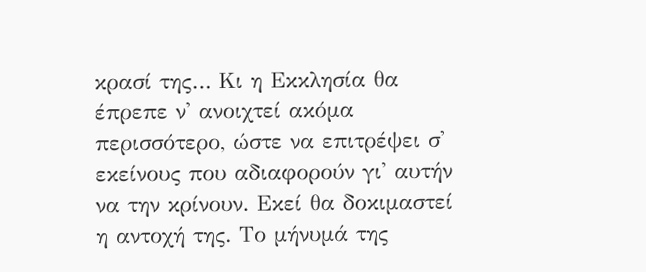κρασί της… Κι η Εκκλησία θα έπρεπε ν' ανοιχτεί ακόμα περισσότερο, ώστε να επιτρέψει σ' εκείνους που αδιαφορούν γι' αυτήν να την κρίνουν. Εκεί θα δοκιμαστεί η αντοχή της. Το μήνυμά της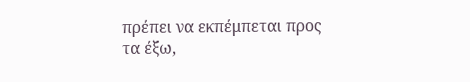πρέπει να εκπέμπεται προς τα έξω,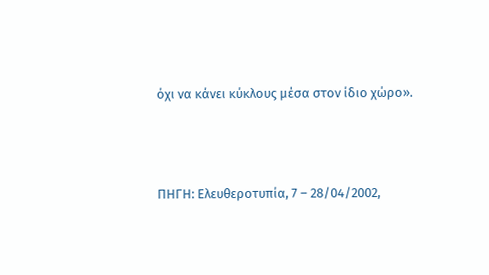όχι να κάνει κύκλους μέσα στον ίδιο χώρο».



ΠΗΓΗ: Ελευθεροτυπία, 7 – 28/04/2002,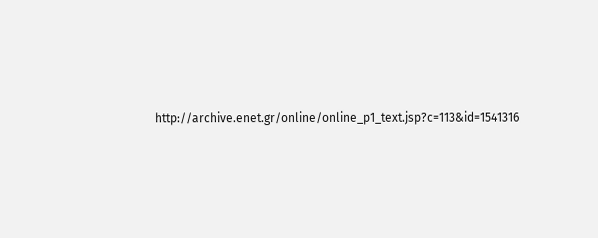http://archive.enet.gr/online/online_p1_text.jsp?c=113&id=1541316